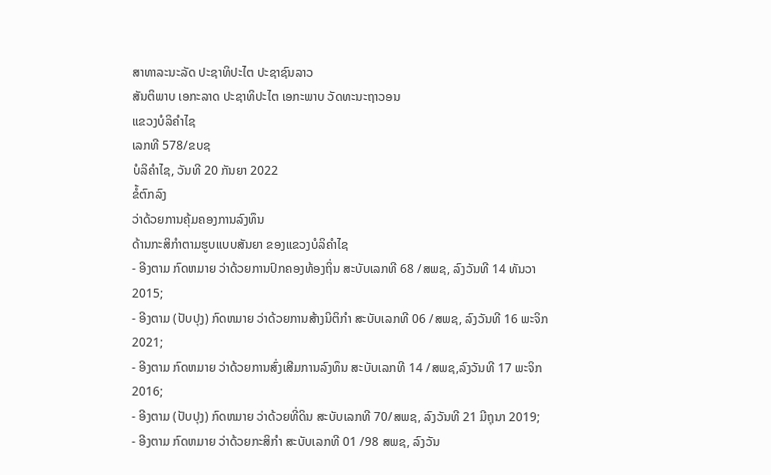ສາທາລະນະລັດ ປະຊາທິປະໄຕ ປະຊາຊົນລາວ
ສັນຕິພາບ ເອກະລາດ ປະຊາທິປະໄຕ ເອກະພາບ ວັດທະນະຖາວອນ
ແຂວງບໍລິຄຳໄຊ
ເລກທີ 578/ຂບຊ
ບໍລິຄໍາໄຊ, ວັນທີ 20 ກັນຍາ 2022
ຂໍ້ຕົກລົງ
ວ່າດ້ວຍການຄຸ້ມຄອງການລົງທຶນ
ດ້ານກະສິກໍາຕາມຮູບແບບສັນຍາ ຂອງແຂວງບໍລິຄໍາໄຊ
- ອີງຕາມ ກົດຫມາຍ ວ່າດ້ວຍການປົກຄອງທ້ອງຖິ່ນ ສະບັບເລກທີ 68 /ສພຊ, ລົງວັນທີ 14 ທັນວາ 2015;
- ອີງຕາມ (ປັບປຸງ) ກົດຫມາຍ ວ່າດ້ວຍການສ້າງນິຕິກໍາ ສະບັບເລກທີ 06 /ສພຊ, ລົງວັນທີ 16 ພະຈິກ 2021;
- ອີງຕາມ ກົດຫມາຍ ວ່າດ້ວຍການສົ່ງເສີມການລົງທຶນ ສະບັບເລກທີ 14 /ສພຊ,ລົງວັນທີ 17 ພະຈິກ 2016;
- ອີງຕາມ (ປັບປຸງ) ກົດຫມາຍ ວ່າດ້ວຍທີ່ດິນ ສະບັບເລກທີ 70/ສພຊ, ລົງວັນທີ 21 ມີຖຸນາ 2019;
- ອີງຕາມ ກົດຫມາຍ ວ່າດ້ວຍກະສິກໍາ ສະບັບເລກທີ 01 /98 ສພຊ, ລົງວັນ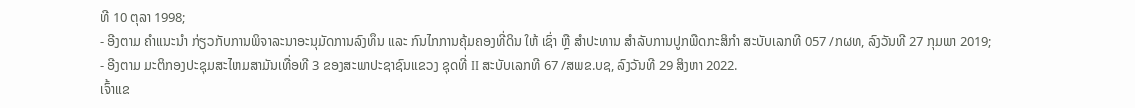ທີ 10 ຕຸລາ 1998;
- ອີງຕາມ ຄໍາແນະນໍາ ກ່ຽວກັບການພິຈາລະນາອະນຸມັດການລົງທຶນ ແລະ ກົນໄກການຄຸ້ມຄອງທີ່ດິນ ໃຫ້ ເຊົ່າ ຫຼື ສໍາປະທານ ສໍາລັບການປູກພືດກະສິກໍາ ສະບັບເລກທີ 057 /ກຜທ, ລົງວັນທີ 27 ກຸມພາ 2019;
- ອີງຕາມ ມະຕິກອງປະຊຸມສະໄຫມສາມັນເທື່ອທີ 3 ຂອງສະພາປະຊາຊົນແຂວງ ຊຸດທີ່ II ສະບັບເລກທີ 67 /ສພຂ.ບຊ, ລົງວັນທີ 29 ສິງຫາ 2022.
ເຈົ້າແຂ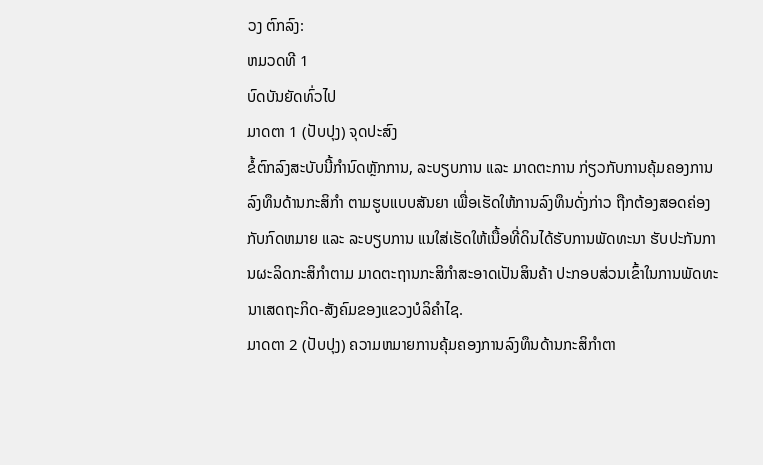ວງ ຕົກລົງ:
ຫມວດທີ 1
ບົດບັນຍັດທົ່ວໄປ
ມາດຕາ 1 (ປັບປຸງ) ຈຸດປະສົງ
ຂໍ້ຕົກລົງສະບັບນີ້ກໍານົດຫຼັກການ, ລະບຽບການ ແລະ ມາດຕະການ ກ່ຽວກັບການຄຸ້ມຄອງການ ລົງທຶນດ້ານກະສິກໍາ ຕາມຮູບແບບສັນຍາ ເພື່ອເຮັດໃຫ້ການລົງທຶນດັ່ງກ່າວ ຖືກຕ້ອງສອດຄ່ອງກັບກົດຫມາຍ ແລະ ລະບຽບການ ແນໃສ່ເຮັດໃຫ້ເນື້ອທີ່ດິນໄດ້ຮັບການພັດທະນາ ຮັບປະກັນການຜະລິດກະສິກໍາຕາມ ມາດຕະຖານກະສິກໍາສະອາດເປັນສິນຄ້າ ປະກອບສ່ວນເຂົ້າໃນການພັດທະນາເສດຖະກິດ-ສັງຄົມຂອງແຂວງບໍລິຄໍາໄຊ.
ມາດຕາ 2 (ປັບປຸງ) ຄວາມຫມາຍການຄຸ້ມຄອງການລົງທຶນດ້ານກະສິກໍາຕາ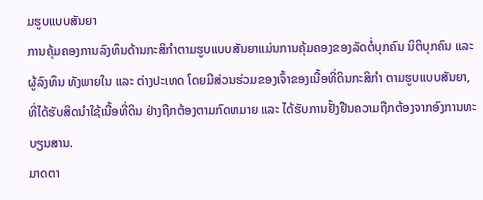ມຮູບແບບສັນຍາ
ການຄຸ້ມຄອງການລົງທຶນດ້ານກະສິກໍາຕາມຮູບແບບສັນຍາແມ່ນການຄຸ້ມຄອງຂອງລັດຕໍ່ບຸກຄົນ ນິຕິບຸກຄົນ ແລະ ຜູ້ລົງທຶນ ທັງພາຍໃນ ແລະ ຕ່າງປະເທດ ໂດຍມີສ່ວນຮ່ວມຂອງເຈົ້າຂອງເນື້ອທີ່ດິນກະສິກໍາ ຕາມຮູບແບບສັນຍາ, ທີ່ໄດ້ຮັບສິດນໍາໃຊ້ເນື້ອທີ່ດິນ ຢ່າງຖືກຕ້ອງຕາມກົດຫມາຍ ແລະ ໄດ້ຮັບການຢັ້ງຢືນຄວາມຖືກຕ້ອງຈາກອົງການທະບຽນສານ.
ມາດຕາ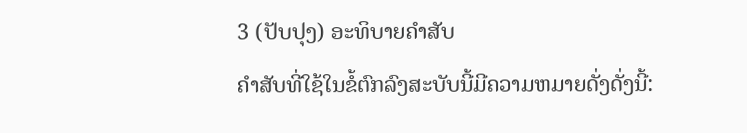3 (ປັບປຸງ) ອະທິບາຍຄໍາສັບ
ຄໍາສັບທີ່ໃຊ້ໃນຂໍ້ຕົກລົງສະບັບນີ້ມີຄວາມຫມາຍດັ່ງດັ່ງນີ້: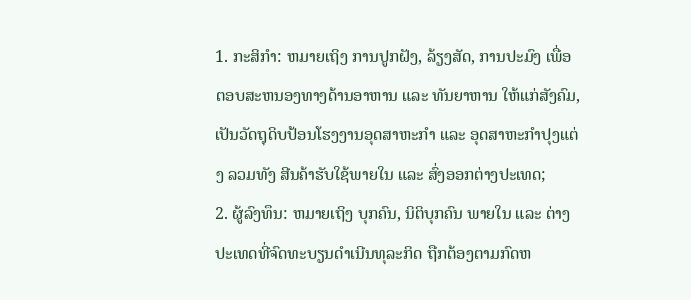1. ກະສິກໍາ: ຫມາຍເຖິງ ການປູກຝັງ, ລ້ຽງສັດ, ການປະມົງ ເພື່ອຕອບສະຫນອງທາງດ້ານອາຫານ ແລະ ທັນຍາຫານ ໃຫ້ແກ່ສັງຄົມ, ເປັນວັດຖຸດິບປ້ອນໂຮງງານອຸດສາຫະກໍາ ແລະ ອຸດສາຫະກໍາປຸງແຕ່ງ ລວມທັງ ສີນຄ້າຮັບໃຊ້ພາຍໃນ ແລະ ສົ່ງອອກຕ່າງປະເທດ;
2. ຜູ້ລົງທຶນ: ຫມາຍເຖິງ ບຸກຄົນ, ນິຕິບຸກຄົນ ພາຍໃນ ແລະ ຕ່າງປະເທດທີ່ຈົດທະບຽນດໍາເນີນທຸລະກິດ ຖືກຕ້ອງຕາມກົດຫ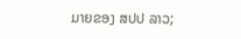ມາຍຂອງ ສປປ ລາວ;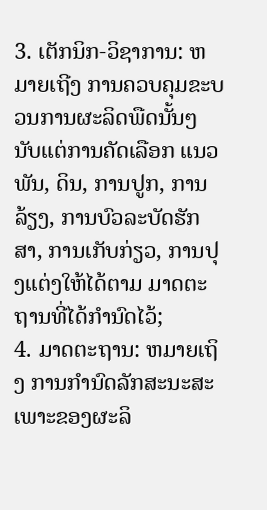3. ເຕັກນິກ-ວິຊາການ: ຫມາຍເຖີງ ການຄວບຄຸມຂະບວນການຜະລິດພືດນັ້ນໆ ນັບແຕ່ການຄັດເລືອກ ແນວພັນ, ດິນ, ການປູກ, ການລ້ຽງ, ການບົວລະບັດຮັກສາ, ການເກັບກ່ຽວ, ການປຸງແຕ່ງໃຫ້ໄດ້ຕາມ ມາດຕະຖານທີ່ໄດ້ກໍານົດໄວ້;
4. ມາດຕະຖານ: ຫມາຍເຖິງ ການກໍານົດລັກສະນະສະເພາະຂອງຜະລິ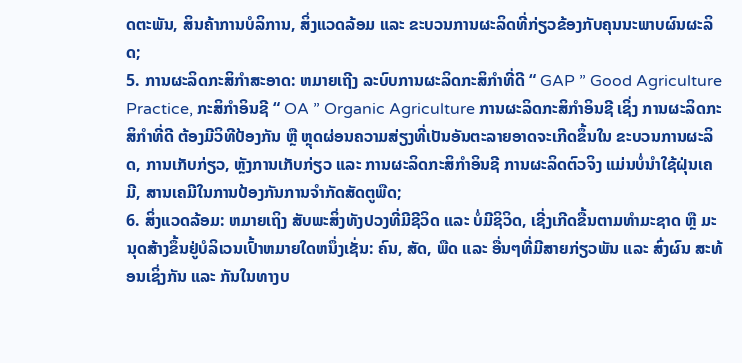ດຕະພັນ, ສິນຄ້າການບໍລິການ, ສິ່ງແວດລ້ອມ ແລະ ຂະບວນການຜະລິດທີ່ກ່ຽວຂ້ອງກັບຄຸນນະພາບຜົນຜະລິດ;
5. ການຜະລິດກະສິກໍາສະອາດ: ຫມາຍເຖີງ ລະບົບການຜະລິດກະສິກໍາທີ່ດີ “ GAP ” Good Agriculture Practice, ກະສິກໍາອິນຊີ “ OA ” Organic Agriculture ການຜະລິດກະສິກໍາອິນຊີ ເຊິ່ງ ການຜະລິດກະສິກໍາທີ່ດີ ຕ້ອງມີວິທີປ້ອງກັນ ຫຼື ຫຼຸດຜ່ອນຄວາມສ່ຽງທີ່ເປັນອັນຕະລາຍອາດຈະເກີດຂຶ້ນໃນ ຂະບວນການຜະລິດ, ການເກັບກ່ຽວ, ຫຼັງການເກັບກ່ຽວ ແລະ ການຜະລິດກະສິກໍາອິນຊີ ການຜະລິດຕົວຈິງ ແມ່ນບໍ່ນໍາໃຊ້ຝຸ່ນເຄມີ, ສານເຄມີໃນການປ້ອງກັນການຈໍາກັດສັດຕູພືດ;
6. ສິ່ງແວດລ້ອມ: ຫມາຍເຖິງ ສັບພະສິ່ງທັງປວງທີ່ມີຊີວິດ ແລະ ບໍ່ມີຊິວິດ, ເຊີ່ງເກີດຂື້ນຕາມທໍາມະຊາດ ຫຼື ມະນຸດສ້າງຂຶ້ນຢູ່ບໍລິເວນເປົ້າຫມາຍໃດຫນຶ່ງເຊັ່ນ: ຄົນ, ສັດ, ພືດ ແລະ ອື່ນໆທີ່ມີສາຍກ່ຽວພັນ ແລະ ສົ່ງຜົນ ສະທ້ອນເຊິ່ງກັນ ແລະ ກັນໃນທາງບ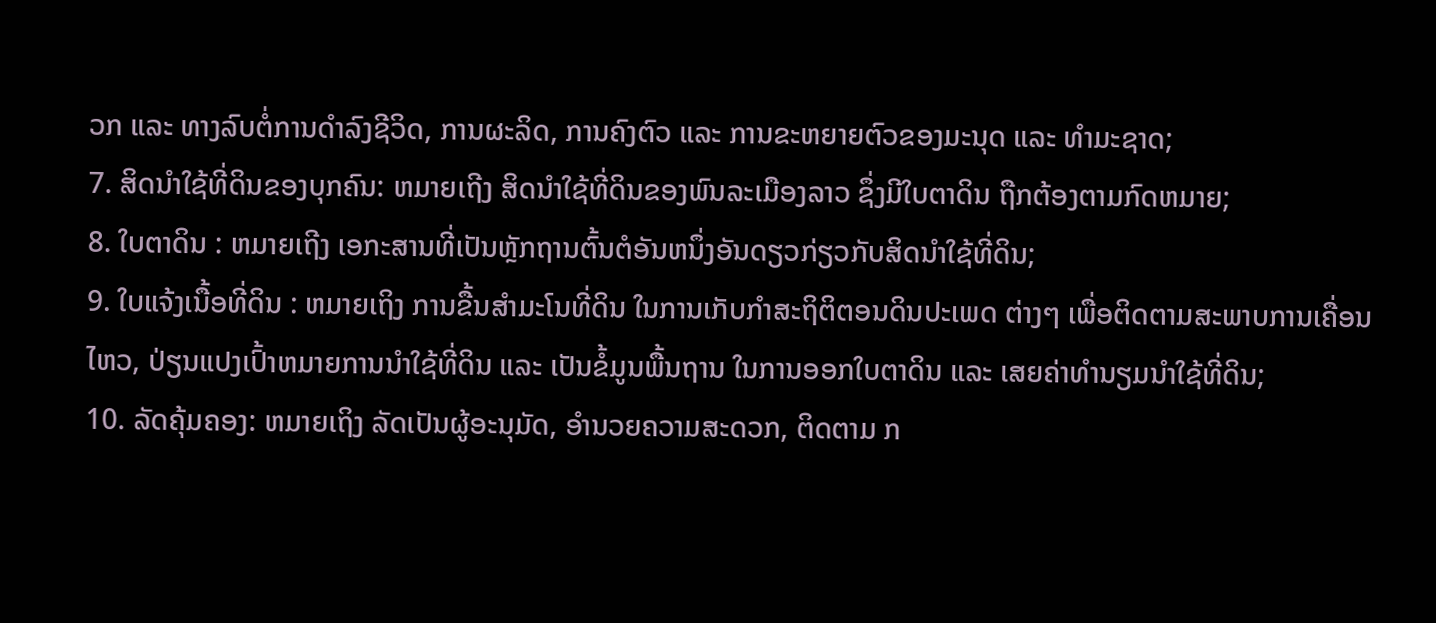ວກ ແລະ ທາງລົບຕໍ່ການດໍາລົງຊີວິດ, ການຜະລິດ, ການຄົງຕົວ ແລະ ການຂະຫຍາຍຕົວຂອງມະນຸດ ແລະ ທໍາມະຊາດ;
7. ສິດນໍາໃຊ້ທີ່ດິນຂອງບຸກຄົນ: ຫມາຍເຖີງ ສິດນໍາໃຊ້ທີ່ດິນຂອງພົນລະເມືອງລາວ ຊຶ່ງມີໃບຕາດິນ ຖືກຕ້ອງຕາມກົດຫມາຍ;
8. ໃບຕາດິນ : ຫມາຍເຖີງ ເອກະສານທີ່ເປັນຫຼັກຖານຕົ້ນຕໍອັນຫນຶ່ງອັນດຽວກ່ຽວກັບສິດນໍາໃຊ້ທີ່ດິນ;
9. ໃບແຈ້ງເນື້ອທີ່ດິນ : ຫມາຍເຖິງ ການຂື້ນສໍາມະໂນທີ່ດິນ ໃນການເກັບກໍາສະຖິຕິຕອນດິນປະເພດ ຕ່າງໆ ເພື່ອຕິດຕາມສະພາບການເຄື່ອນໄຫວ, ປ່ຽນແປງເປົ້າຫມາຍການນໍາໃຊ້ທີ່ດິນ ແລະ ເປັນຂໍ້ມູນພື້ນຖານ ໃນການອອກໃບຕາດິນ ແລະ ເສຍຄ່າທໍານຽມນໍາໃຊ້ທີ່ດິນ;
10. ລັດຄຸ້ມຄອງ: ຫມາຍເຖິງ ລັດເປັນຜູ້ອະນຸມັດ, ອໍານວຍຄວາມສະດວກ, ຕິດຕາມ ກ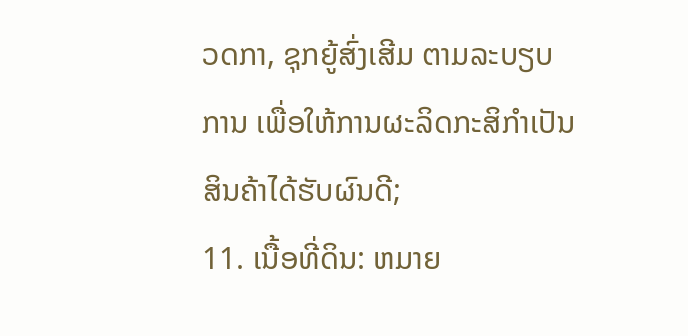ວດກາ, ຊຸກຍູ້ສົ່ງເສີມ ຕາມລະບຽບການ ເພື່ອໃຫ້ການຜະລິດກະສິກໍາເປັນສິນຄ້າໄດ້ຮັບຜົນດີ;
11. ເນື້ອທີ່ດິນ: ຫມາຍ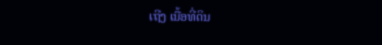ເຖີງ ເນື້ອທີ່ດິນ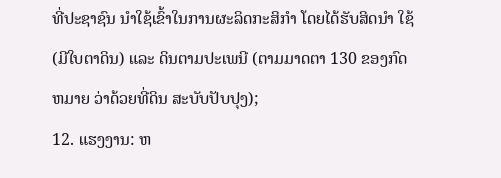ທີ່ປະຊາຊົນ ນໍາໃຊ້ເຂົ້າໃນການຜະລິດກະສິກໍາ ໂດຍໄດ້ຮັບສິດນໍາ ໃຊ້ (ມີໃບຕາດິນ) ແລະ ດິນຕາມປະເພນີ (ຕາມມາດຕາ 130 ຂອງກົດຫມາຍ ວ່າດ້ວຍທີ່ດິນ ສະບັບປັບປຸງ);
12. ແຮງງານ: ຫ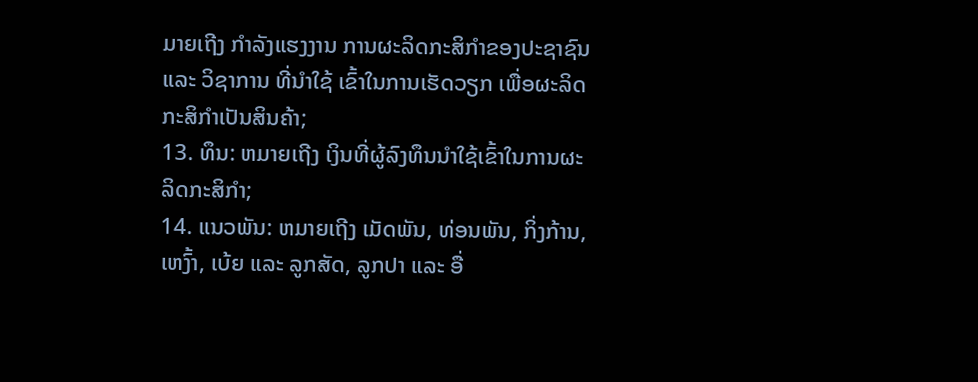ມາຍເຖີງ ກໍາລັງແຮງງານ ການຜະລິດກະສິກໍາຂອງປະຊາຊົນ ແລະ ວິຊາການ ທີ່ນໍາໃຊ້ ເຂົ້າໃນການເຮັດວຽກ ເພື່ອຜະລິດກະສິກໍາເປັນສິນຄ້າ;
13. ທຶນ: ຫມາຍເຖີງ ເງິນທີ່ຜູ້ລົງທຶນນໍາໃຊ້ເຂົ້າໃນການຜະລິດກະສິກໍາ;
14. ແນວພັນ: ຫມາຍເຖີງ ເມັດພັນ, ທ່ອນພັນ, ກິ່ງກ້ານ, ເຫງົ້າ, ເບ້ຍ ແລະ ລູກສັດ, ລູກປາ ແລະ ອື່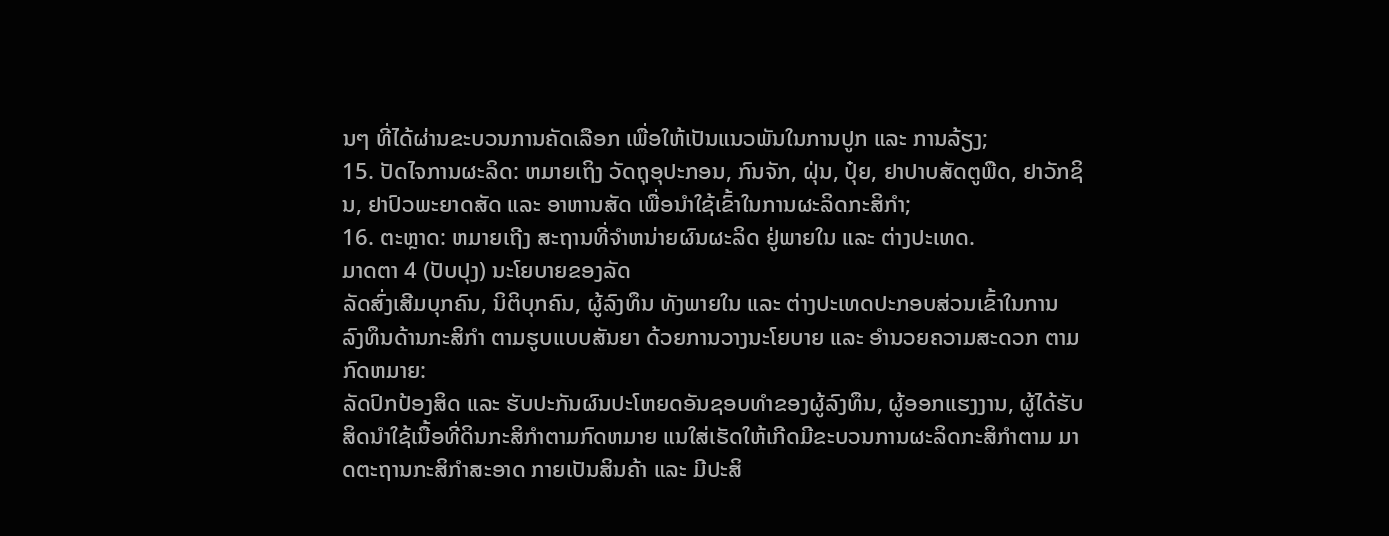ນໆ ທີ່ໄດ້ຜ່ານຂະບວນການຄັດເລືອກ ເພື່ອໃຫ້ເປັນແນວພັນໃນການປູກ ແລະ ການລ້ຽງ;
15. ປັດໄຈການຜະລິດ: ຫມາຍເຖິງ ວັດຖຸອຸປະກອນ, ກົນຈັກ, ຝຸ່ນ, ປຸ໋ຍ, ຢາປາບສັດຕູພືດ, ຢາວັກຊິນ, ຢາປົວພະຍາດສັດ ແລະ ອາຫານສັດ ເພື່ອນໍາໃຊ້ເຂົ້າໃນການຜະລິດກະສິກໍາ;
16. ຕະຫຼາດ: ຫມາຍເຖີງ ສະຖານທີ່ຈໍາຫນ່າຍຜົນຜະລິດ ຢູ່ພາຍໃນ ແລະ ຕ່າງປະເທດ.
ມາດຕາ 4 (ປັບປຸງ) ນະໂຍບາຍຂອງລັດ
ລັດສົ່ງເສີມບຸກຄົນ, ນິຕິບຸກຄົນ, ຜູ້ລົງທຶນ ທັງພາຍໃນ ແລະ ຕ່າງປະເທດປະກອບສ່ວນເຂົ້າໃນການ ລົງທຶນດ້ານກະສິກໍາ ຕາມຮູບແບບສັນຍາ ດ້ວຍການວາງນະໂຍບາຍ ແລະ ອໍານວຍຄວາມສະດວກ ຕາມກົດຫມາຍ:
ລັດປົກປ້ອງສິດ ແລະ ຮັບປະກັນຜົນປະໂຫຍດອັນຊອບທໍາຂອງຜູ້ລົງທຶນ, ຜູ້ອອກແຮງງານ, ຜູ້ໄດ້ຮັບ ສິດນໍາໃຊ້ເນື້ອທີ່ດິນກະສິກໍາຕາມກົດຫມາຍ ແນໃສ່ເຮັດໃຫ້ເກີດມີຂະບວນການຜະລິດກະສິກໍາຕາມ ມາດຕະຖານກະສິກໍາສະອາດ ກາຍເປັນສິນຄ້າ ແລະ ມີປະສິ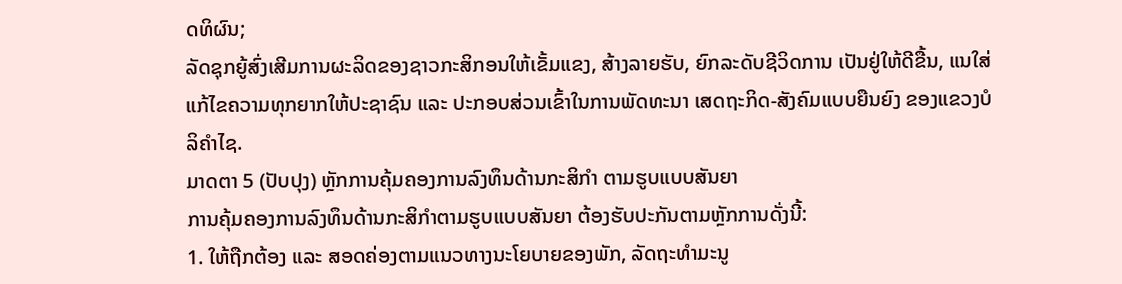ດທິຜົນ;
ລັດຊຸກຍູ້ສົ່ງເສີມການຜະລິດຂອງຊາວກະສິກອນໃຫ້ເຂັ້ມແຂງ, ສ້າງລາຍຮັບ, ຍົກລະດັບຊີວິດການ ເປັນຢູ່ໃຫ້ດີຂື້ນ, ແນໃສ່ແກ້ໄຂຄວາມທຸກຍາກໃຫ້ປະຊາຊົນ ແລະ ປະກອບສ່ວນເຂົ້າໃນການພັດທະນາ ເສດຖະກິດ-ສັງຄົມແບບຍືນຍົງ ຂອງແຂວງບໍລິຄໍາໄຊ.
ມາດຕາ 5 (ປັບປຸງ) ຫຼັກການຄຸ້ມຄອງການລົງທຶນດ້ານກະສິກໍາ ຕາມຮູບແບບສັນຍາ
ການຄຸ້ມຄອງການລົງທຶນດ້ານກະສິກໍາຕາມຮູບແບບສັນຍາ ຕ້ອງຮັບປະກັນຕາມຫຼັກການດັ່ງນີ້:
1. ໃຫ້ຖືກຕ້ອງ ແລະ ສອດຄ່ອງຕາມແນວທາງນະໂຍບາຍຂອງພັກ, ລັດຖະທໍາມະນູ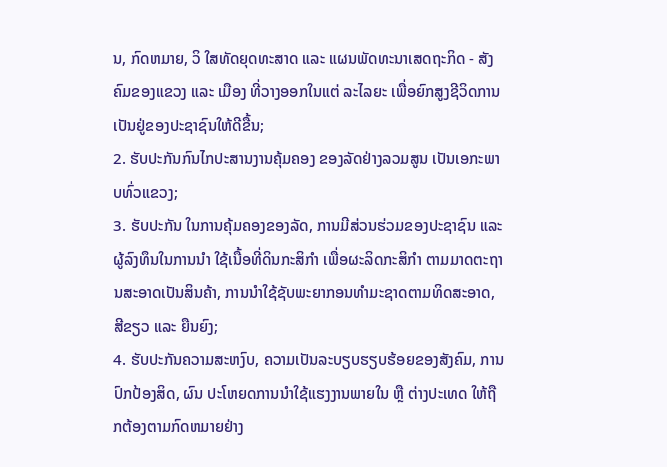ນ, ກົດຫມາຍ, ວິ ໃສທັດຍຸດທະສາດ ແລະ ແຜນພັດທະນາເສດຖະກິດ - ສັງຄົມຂອງແຂວງ ແລະ ເມືອງ ທີ່ວາງອອກໃນແຕ່ ລະໄລຍະ ເພື່ອຍົກສູງຊີວິດການເປັນຢູ່ຂອງປະຊາຊົນໃຫ້ດີຂື້ນ;
2. ຮັບປະກັນກົນໄກປະສານງານຄຸ້ມຄອງ ຂອງລັດຢ່າງລວມສູນ ເປັນເອກະພາບທົ່ວແຂວງ;
3. ຮັບປະກັນ ໃນການຄຸ້ມຄອງຂອງລັດ, ການມີສ່ວນຮ່ວມຂອງປະຊາຊົນ ແລະ ຜູ້ລົງທຶນໃນການນໍາ ໃຊ້ເນື້ອທີ່ດິນກະສິກໍາ ເພື່ອຜະລິດກະສິກໍາ ຕາມມາດຕະຖານສະອາດເປັນສິນຄ້າ, ການນໍາໃຊ້ຊັບພະຍາກອນທໍາມະຊາດຕາມທິດສະອາດ, ສີຂຽວ ແລະ ຍືນຍົງ;
4. ຮັບປະກັນຄວາມສະຫງົບ, ຄວາມເປັນລະບຽບຮຽບຮ້ອຍຂອງສັງຄົມ, ການປົກປ້ອງສິດ, ຜົນ ປະໂຫຍດການນໍາໃຊ້ແຮງງານພາຍໃນ ຫຼື ຕ່າງປະເທດ ໃຫ້ຖືກຕ້ອງຕາມກົດຫມາຍຢ່າງ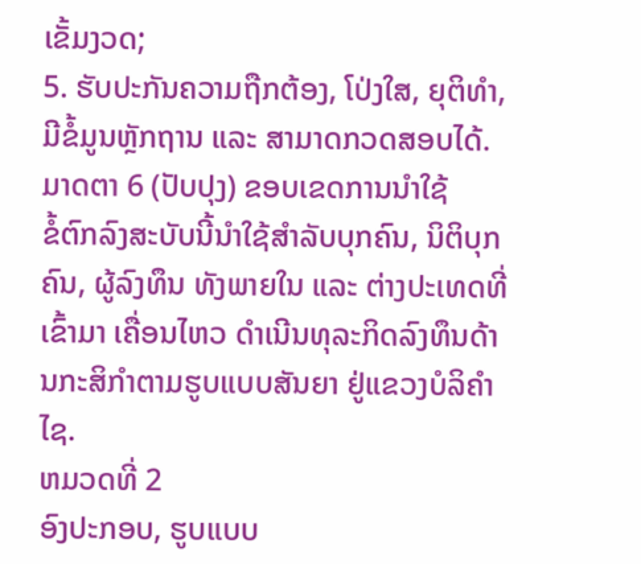ເຂັ້ມງວດ;
5. ຮັບປະກັນຄວາມຖືກຕ້ອງ, ໂປ່ງໃສ, ຍຸຕິທໍາ, ມີຂໍ້ມູນຫຼັກຖານ ແລະ ສາມາດກວດສອບໄດ້.
ມາດຕາ 6 (ປັບປຸງ) ຂອບເຂດການນໍາໃຊ້
ຂໍ້ຕົກລົງສະບັບນີ້ນໍາໃຊ້ສໍາລັບບຸກຄົນ, ນິຕິບຸກຄົນ, ຜູ້ລົງທຶນ ທັງພາຍໃນ ແລະ ຕ່າງປະເທດທີ່ເຂົ້າມາ ເຄື່ອນໄຫວ ດໍາເນີນທຸລະກິດລົງທຶນດ້ານກະສິກໍາຕາມຮູບແບບສັນຍາ ຢູ່ແຂວງບໍລິຄໍາໄຊ.
ຫມວດທີ່ 2
ອົງປະກອບ, ຮູບແບບ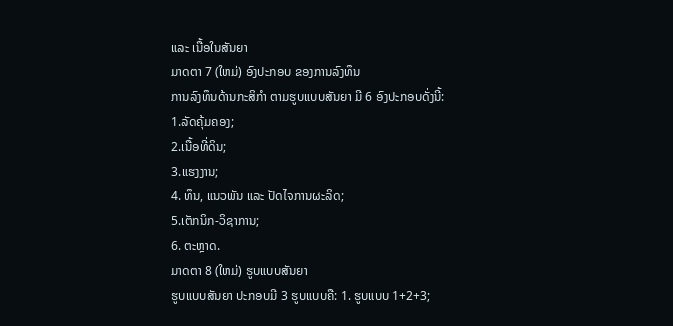ແລະ ເນື້ອໃນສັນຍາ
ມາດຕາ 7 (ໃຫມ່) ອົງປະກອບ ຂອງການລົງທຶນ
ການລົງທຶນດ້ານກະສິກໍາ ຕາມຮູບແບບສັນຍາ ມີ 6 ອົງປະກອບດັ່ງນີ້:
1.ລັດຄຸ້ມຄອງ;
2.ເນື້ອທີ່ດິນ;
3.ແຮງງານ;
4. ທຶນ, ແນວພັນ ແລະ ປັດໄຈການຜະລິດ;
5.ເຕັກນິກ-ວິຊາການ;
6. ຕະຫຼາດ.
ມາດຕາ 8 (ໃຫມ່) ຮູບແບບສັນຍາ
ຮູບແບບສັນຍາ ປະກອບມີ 3 ຮູບແບບຄື: 1. ຮູບແບບ 1+2+3;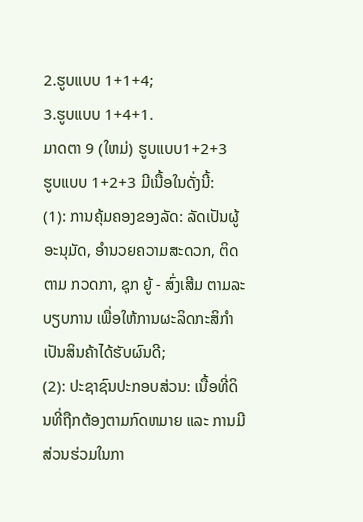2.ຮູບແບບ 1+1+4;
3.ຮູບແບບ 1+4+1.
ມາດຕາ 9 (ໃຫມ່) ຮູບແບບ1+2+3
ຮູບແບບ 1+2+3 ມີເນື້ອໃນດັ່ງນີ້:
(1): ການຄຸ້ມຄອງຂອງລັດ: ລັດເປັນຜູ້ອະນຸມັດ, ອໍານວຍຄວາມສະດວກ, ຕິດຕາມ ກວດກາ, ຊຸກ ຍູ້ - ສົ່ງເສີມ ຕາມລະບຽບການ ເພື່ອໃຫ້ການຜະລິດກະສິກໍາເປັນສິນຄ້າໄດ້ຮັບຜົນດີ;
(2): ປະຊາຊົນປະກອບສ່ວນ: ເນື້ອທີ່ດິນທີ່ຖືກຕ້ອງຕາມກົດຫມາຍ ແລະ ການມີສ່ວນຮ່ວມໃນກາ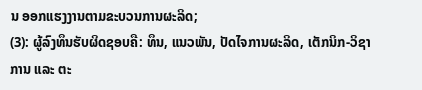ນ ອອກແຮງງານຕາມຂະບວນການຜະລິດ;
(3): ຜູ້ລົງທຶນຮັບຜິດຊອບຄື: ທຶນ, ແນວພັນ, ປັດໄຈການຜະລິດ, ເຕັກນິກ-ວິຊາການ ແລະ ຕະ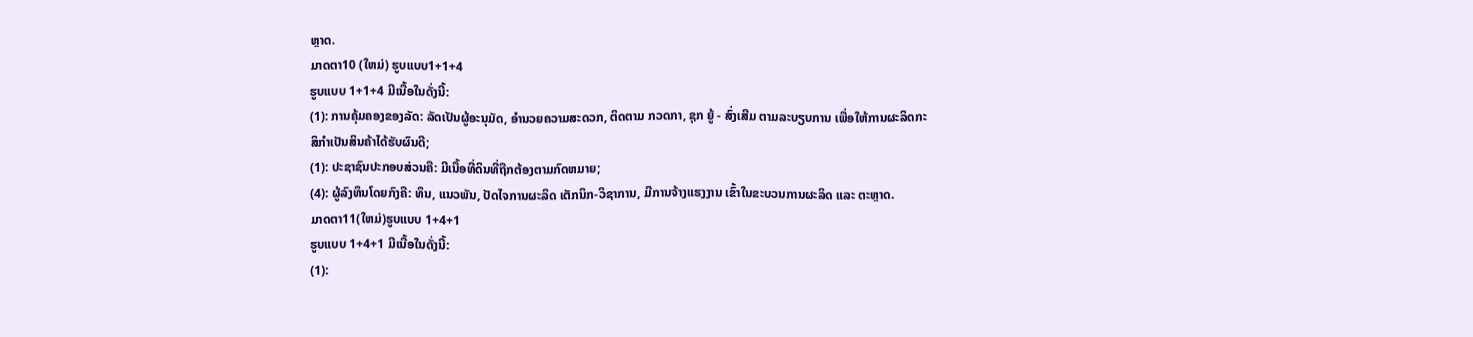ຫຼາດ.
ມາດຕາ10 (ໃຫມ່) ຮູບແບບ1+1+4
ຮູບແບບ 1+1+4 ມີເນື້ອໃນດັ່ງນີ້:
(1): ການຄຸ້ມຄອງຂອງລັດ: ລັດເປັນຜູ້ອະນຸມັດ, ອໍານວຍຄວາມສະດວກ, ຕິດຕາມ ກວດກາ, ຊຸກ ຍູ້ - ສົ່ງເສີມ ຕາມລະບຽບການ ເພື່ອໃຫ້ການຜະລິດກະສິກໍາເປັນສິນຄ້າໄດ້ຮັບຜົນດີ;
(1): ປະຊາຊົນປະກອບສ່ວນຄື: ມີເນື້ອທີ່ດິນທີ່ຖືກຕ້ອງຕາມກົດຫມາຍ;
(4): ຜູ້ລົງທຶນໂດຍກົງຄື: ທຶນ, ແນວພັນ, ປັດໄຈການຜະລິດ ເຕັກນິກ-ວິຊາການ, ມີການຈ້າງແຮງງານ ເຂົ້າໃນຂະບວນການຜະລິດ ແລະ ຕະຫຼາດ.
ມາດຕາ11(ໃຫມ່)ຮູບແບບ 1+4+1
ຮູບແບບ 1+4+1 ມີເນື້ອໃນດັ່ງນີ້:
(1):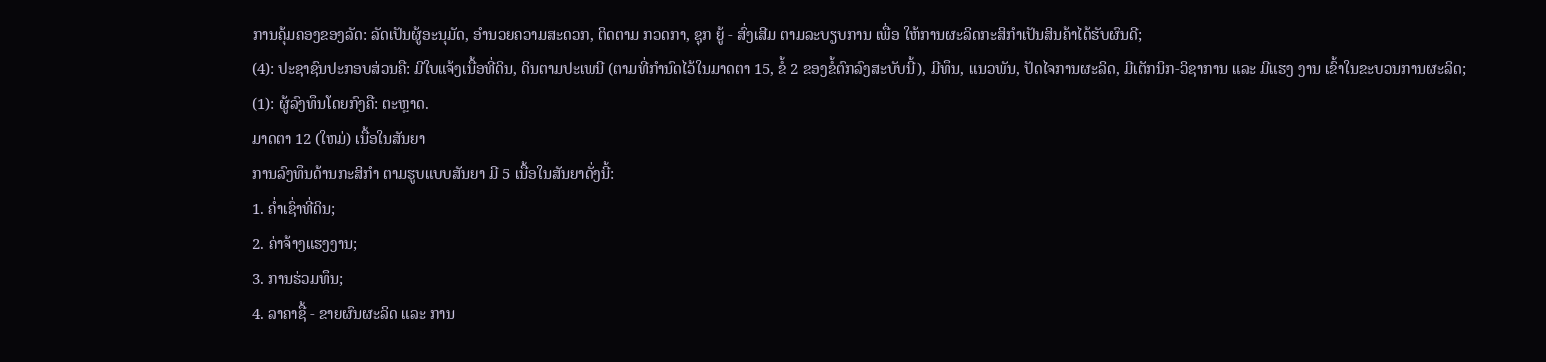ການຄຸ້ມຄອງຂອງລັດ: ລັດເປັນຜູ້ອະນຸມັດ, ອໍານວຍຄວາມສະດວກ, ຕິດຕາມ ກວດກາ, ຊຸກ ຍູ້ - ສົ່ງເສີມ ຕາມລະບຽບການ ເພື່ອ ໃຫ້ການຜະລິດກະສິກໍາເປັນສິນຄ້າໄດ້ຮັບຜົນດີ;
(4): ປະຊາຊົນປະກອບສ່ວນຄື: ມີໃບແຈ້ງເນື້ອທີ່ດິນ, ດິນຕາມປະເພນີ (ຕາມທີ່ກໍານົດໄວ້ໃນມາດຕາ 15, ຂໍ້ 2 ຂອງຂໍ້ຕົກລົງສະບັບນີ້), ມີທຶນ, ແນວພັນ, ປັດໄຈການຜະລິດ, ມີເຕັກນິກ-ວິຊາການ ແລະ ມີແຮງ ງານ ເຂົ້າໃນຂະບວນການຜະລິດ;
(1): ຜູ້ລົງທຶນໂດຍກົງຄື: ຕະຫຼາດ.
ມາດຕາ 12 (ໃຫມ່) ເນື້ອໃນສັນຍາ
ການລົງທຶນດ້ານກະສິກໍາ ຕາມຮູບແບບສັນຍາ ມີ 5 ເນື້ອໃນສັນຍາດັ່ງນີ້:
1. ຄ່ຳເຊົ່າທີ່ດິນ;
2. ຄ່າຈ້າງແຮງງານ;
3. ການຮ່ວມທຶນ;
4. ລາຄາຊື້ - ຂາຍຜົນຜະລິດ ແລະ ການ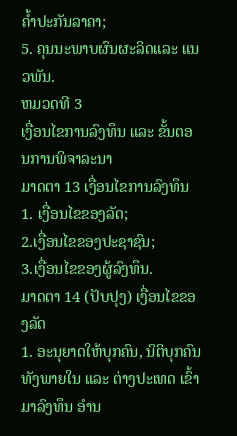ຄໍ້າປະກັນລາຄາ;
5. ຄຸນນະພາບຜົນຜະລິດແລະ ແນວພັນ.
ຫມວດທີ 3
ເງື່ອນໄຂການລົງທຶນ ແລະ ຂັ້ນຕອນການພິຈາລະນາ
ມາດຕາ 13 ເງື່ອນໄຂການລົງທຶນ
1. ເງື່ອນໄຂຂອງລັດ;
2.ເງື່ອນໄຂຂອງປະຊາຊົນ;
3.ເງື່ອນໄຂຂອງຜູ້ລົງທຶນ.
ມາດຕາ 14 (ປັບປຸງ) ເງື່ອນໄຂຂອງລັດ
1. ອະນຸຍາດໃຫ້ບຸກຄົນ, ນິຕິບຸກຄົນທັງພາຍໃນ ແລະ ຕ່າງປະເທດ ເຂົ້າມາລົງທຶນ ອໍານ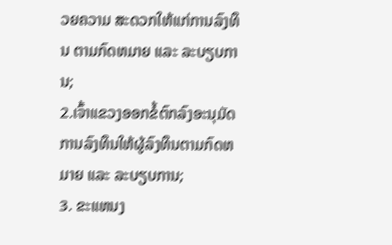ວຍຄວາມ ສະດວກໃຫ້ແກ່ການລົງທຶນ ຕາມກົດຫມາຍ ແລະ ລະບຽບການ;
2.ເຈົ້າແຂວງອອກຂໍ້ຕົກລົງອະນຸມັດການລົງທຶນໃຫ້ຜູ້ລົງທຶນຕາມກົດຫມາຍ ແລະ ລະບຽບການ;
3. ຂະແຫນງ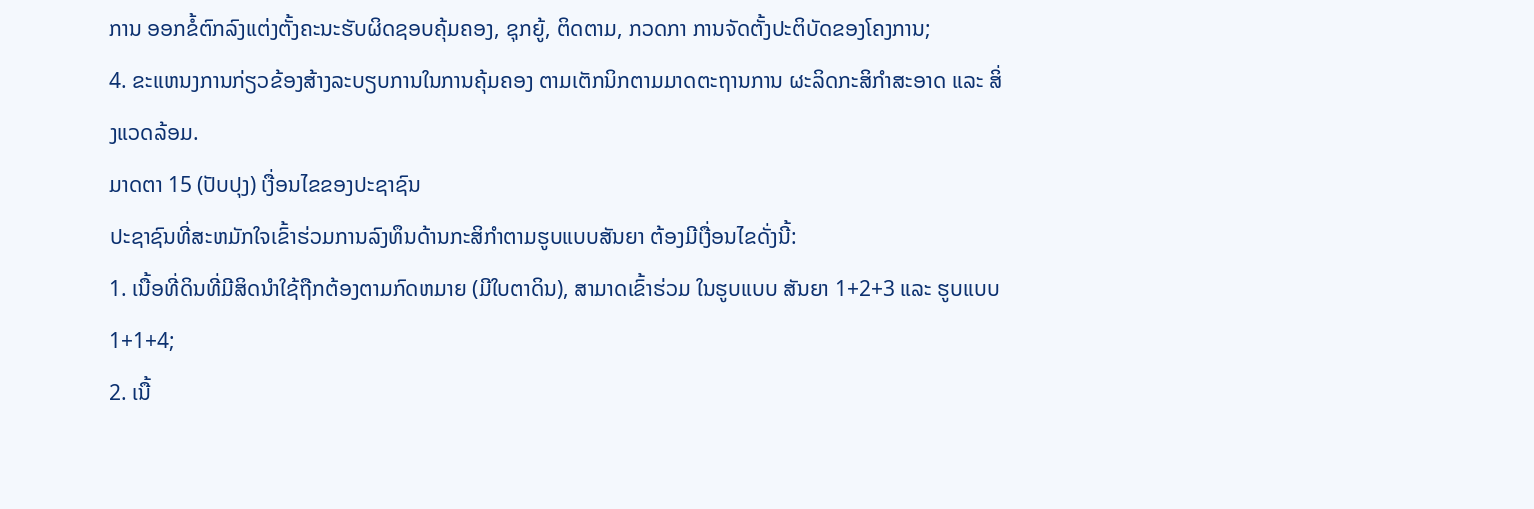ການ ອອກຂໍ້ຕົກລົງແຕ່ງຕັ້ງຄະນະຮັບຜິດຊອບຄຸ້ມຄອງ, ຊຸກຍູ້, ຕິດຕາມ, ກວດກາ ການຈັດຕັ້ງປະຕິບັດຂອງໂຄງການ;
4. ຂະແຫນງການກ່ຽວຂ້ອງສ້າງລະບຽບການໃນການຄຸ້ມຄອງ ຕາມເຕັກນິກຕາມມາດຕະຖານການ ຜະລິດກະສິກໍາສະອາດ ແລະ ສິ່ງແວດລ້ອມ.
ມາດຕາ 15 (ປັບປຸງ) ເງື່ອນໄຂຂອງປະຊາຊົນ
ປະຊາຊົນທີ່ສະຫມັກໃຈເຂົ້າຮ່ວມການລົງທຶນດ້ານກະສິກໍາຕາມຮູບແບບສັນຍາ ຕ້ອງມີເງື່ອນໄຂດັ່ງນີ້:
1. ເນື້ອທີ່ດິນທີ່ມີສິດນໍາໃຊ້ຖືກຕ້ອງຕາມກົດຫມາຍ (ມີໃບຕາດິນ), ສາມາດເຂົ້າຮ່ວມ ໃນຮູບແບບ ສັນຍາ 1+2+3 ແລະ ຮູບແບບ 1+1+4;
2. ເນື້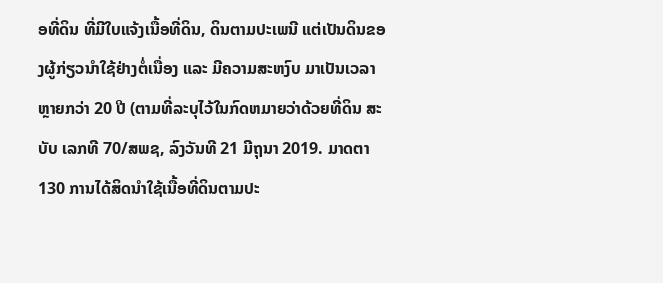ອທີ່ດິນ ທີ່ມີໃບແຈ້ງເນື້ອທີ່ດິນ, ດິນຕາມປະເພນີ ແຕ່ເປັນດິນຂອງຜູ້ກ່ຽວນໍາໃຊ້ຢ່າງຕໍ່ເນື່ອງ ແລະ ມີຄວາມສະຫງົບ ມາເປັນເວລາຫຼາຍກວ່າ 20 ປີ (ຕາມທີ່ລະບຸໄວ້ໃນກົດຫມາຍວ່າດ້ວຍທີ່ດິນ ສະບັບ ເລກທີ 70/ສພຊ, ລົງວັນທີ 21 ມີຖຸນາ 2019. ມາດຕາ 130 ການໄດ້ສິດນໍາໃຊ້ເນື້ອທີ່ດິນຕາມປະ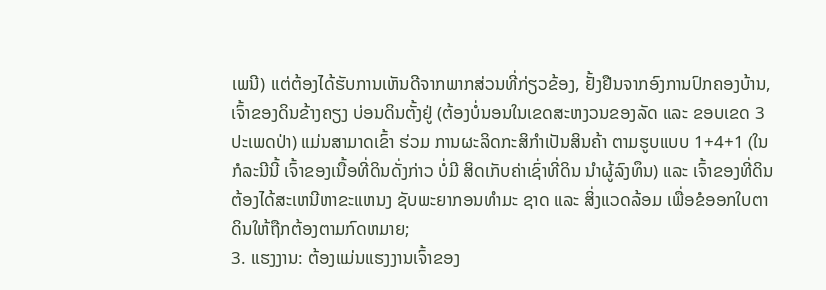ເພນີ) ແຕ່ຕ້ອງໄດ້ຮັບການເຫັນດີຈາກພາກສ່ວນທີ່ກ່ຽວຂ້ອງ, ຢັ້ງຢືນຈາກອົງການປົກຄອງບ້ານ, ເຈົ້າຂອງດິນຂ້າງຄຽງ ບ່ອນດິນຕັ້ງຢູ່ (ຕ້ອງບໍ່ນອນໃນເຂດສະຫງວນຂອງລັດ ແລະ ຂອບເຂດ 3 ປະເພດປ່າ) ແມ່ນສາມາດເຂົ້າ ຮ່ວມ ການຜະລິດກະສິກໍາເປັນສິນຄ້າ ຕາມຮູບແບບ 1+4+1 (ໃນກໍລະນີນີ້ ເຈົ້າຂອງເນື້ອທີ່ດິນດັ່ງກ່າວ ບໍ່ມີ ສິດເກັບຄ່າເຊົ່າທີ່ດິນ ນໍາຜູ້ລົງທຶນ) ແລະ ເຈົ້າຂອງທີ່ດິນ ຕ້ອງໄດ້ສະເຫນີຫາຂະແຫນງ ຊັບພະຍາກອນທໍາມະ ຊາດ ແລະ ສິ່ງແວດລ້ອມ ເພື່ອຂໍອອກໃບຕາດິນໃຫ້ຖືກຕ້ອງຕາມກົດຫມາຍ;
3. ແຮງງານ: ຕ້ອງແມ່ນແຮງງານເຈົ້າຂອງ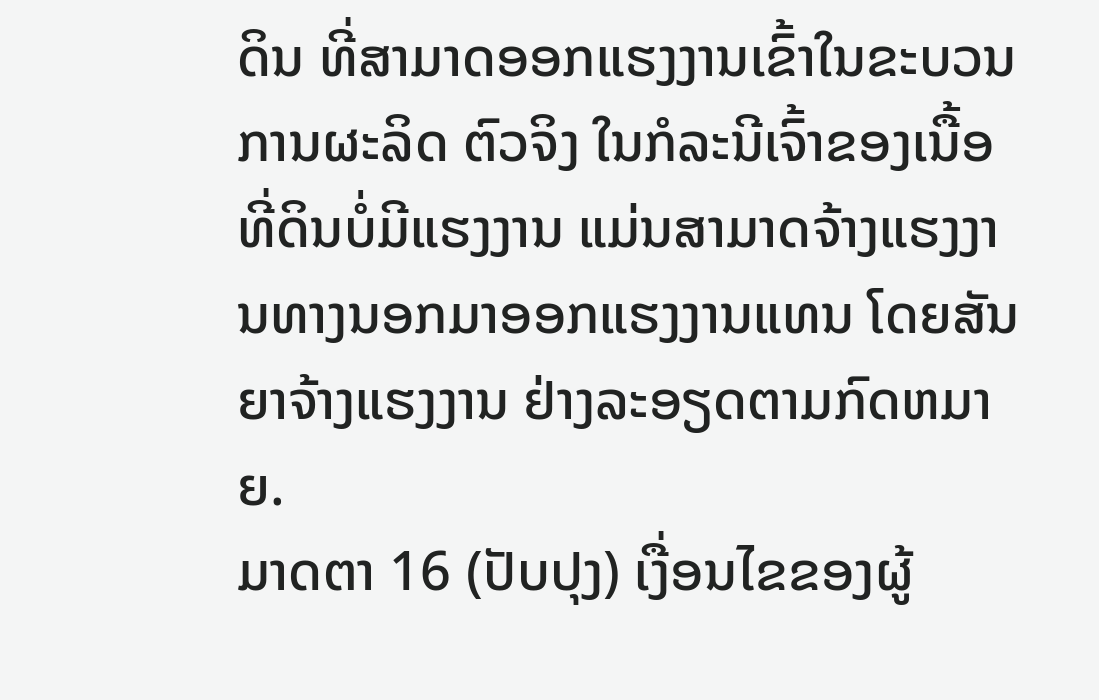ດິນ ທີ່ສາມາດອອກແຮງງານເຂົ້າໃນຂະບວນການຜະລິດ ຕົວຈິງ ໃນກໍລະນີເຈົ້າຂອງເນື້ອທີ່ດິນບໍ່ມີແຮງງານ ແມ່ນສາມາດຈ້າງແຮງງານທາງນອກມາອອກແຮງງານແທນ ໂດຍສັນຍາຈ້າງແຮງງານ ຢ່າງລະອຽດຕາມກົດຫມາຍ.
ມາດຕາ 16 (ປັບປຸງ) ເງື່ອນໄຂຂອງຜູ້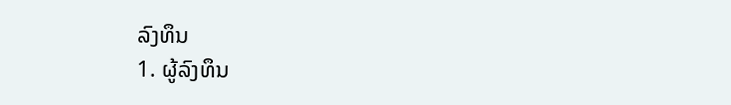ລົງທຶນ
1. ຜູ້ລົງທຶນ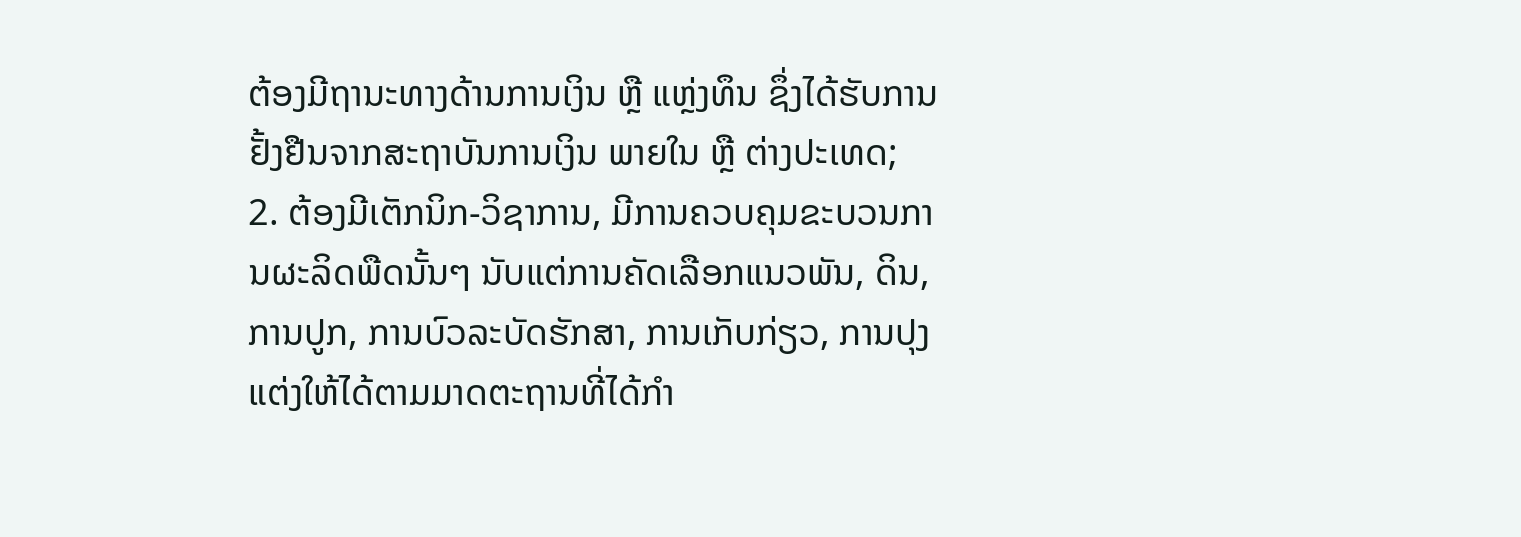ຕ້ອງມີຖານະທາງດ້ານການເງິນ ຫຼື ແຫຼ່ງທຶນ ຊຶ່ງໄດ້ຮັບການຢັ້ງຢືນຈາກສະຖາບັນການເງິນ ພາຍໃນ ຫຼື ຕ່າງປະເທດ;
2. ຕ້ອງມີເຕັກນິກ-ວິຊາການ, ມີການຄວບຄຸມຂະບວນການຜະລິດພືດນັ້ນໆ ນັບແຕ່ການຄັດເລືອກແນວພັນ, ດິນ, ການປູກ, ການບົວລະບັດຮັກສາ, ການເກັບກ່ຽວ, ການປຸງແຕ່ງໃຫ້ໄດ້ຕາມມາດຕະຖານທີ່ໄດ້ກໍາ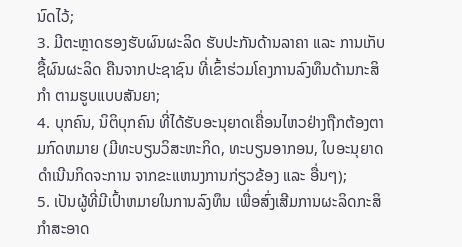ນົດໄວ້;
3. ມີຕະຫຼາດຮອງຮັບຜົນຜະລິດ ຮັບປະກັນດ້ານລາຄາ ແລະ ການເກັບຊື້ຜົນຜະລິດ ຄືນຈາກປະຊາຊົນ ທີ່ເຂົ້າຮ່ວມໂຄງການລົງທຶນດ້ານກະສິກໍາ ຕາມຮູບແບບສັນຍາ;
4. ບຸກຄົນ, ນິຕິບຸກຄົນ ທີ່ໄດ້ຮັບອະນຸຍາດເຄື່ອນໄຫວຢ່າງຖືກຕ້ອງຕາມກົດຫມາຍ (ມີທະບຽນວິສະຫະກິດ, ທະບຽນອາກອນ, ໃບອະນຸຍາດດໍາເນີນກິດຈະການ ຈາກຂະແຫນງການກ່ຽວຂ້ອງ ແລະ ອື່ນໆ);
5. ເປັນຜູ້ທີ່ມີເປົ້າຫມາຍໃນການລົງທຶນ ເພື່ອສົ່ງເສີມການຜະລິດກະສິກໍາສະອາດ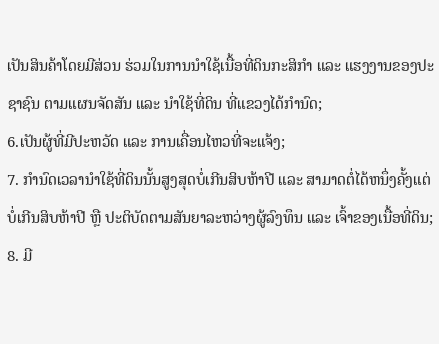ເປັນສິນຄ້າໂດຍມີສ່ວນ ຮ່ວມໃນການນໍາໃຊ້ເນື້ອທີ່ດິນກະສິກໍາ ແລະ ແຮງງານຂອງປະຊາຊົນ ຕາມແຜນຈັດສັນ ແລະ ນໍາໃຊ້ທີ່ດິນ ທີ່ແຂວງໄດ້ກໍານົດ;
6.ເປັນຜູ້ທີ່ມີປະຫວັດ ແລະ ການເຄື່ອນໄຫວທີ່ຈະແຈ້ງ;
7. ກໍານົດເວລານໍາໃຊ້ທີ່ດິນນັ້ນສູງສຸດບໍ່ເກີນສິບຫ້າປີ ແລະ ສາມາດຕໍ່ໄດ້ຫນຶ່ງຄັ້ງແຕ່ບໍ່ເກີນສິບຫ້າປີ ຫຼື ປະຕິບັດຕາມສັນຍາລະຫວ່າງຜູ້ລົງທຶນ ແລະ ເຈົ້າຂອງເນື້ອທີ່ດິນ;
8. ມີ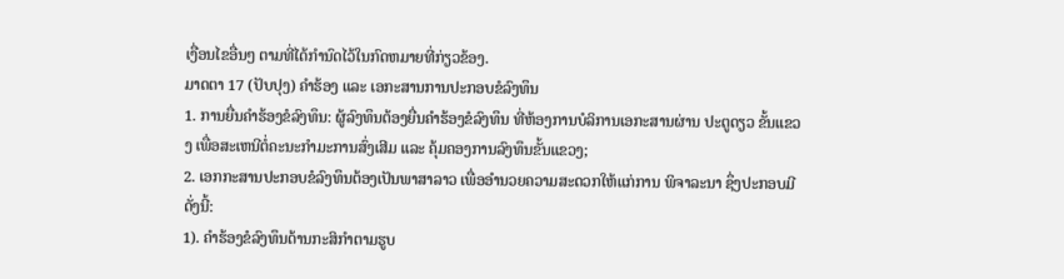ເງື່ອນໄຂອື່ນໆ ຕາມທີ່ໄດ້ກໍານົດໄວ້ໃນກົດຫມາຍທີ່ກ່ຽວຂ້ອງ.
ມາດຕາ 17 (ປັບປຸງ) ຄໍາຮ້ອງ ແລະ ເອກະສານການປະກອບຂໍລົງທຶນ
1. ການຍື່ນຄໍາຮ້ອງຂໍລົງທຶນ: ຜູ້ລົງທຶນຕ້ອງຍື່ນຄໍາຮ້ອງຂໍລົງທຶນ ທີ່ຫ້ອງການບໍລິການເອກະສານຜ່ານ ປະຕູດຽວ ຂັ້ນແຂວງ ເພື່ອສະເຫນີຕໍ່ຄະນະກໍາມະການສົ່ງເສີມ ແລະ ຄຸ້ມຄອງການລົງທຶນຂັ້ນແຂວງ;
2. ເອກກະສານປະກອບຂໍລົງທຶນຕ້ອງເປັນພາສາລາວ ເພື່ອອໍານວຍຄວາມສະດວກໃຫ້ແກ່ການ ພິຈາລະນາ ຊຶ່ງປະກອບມີດັ່ງນີ້:
1). ຄໍາຮ້ອງຂໍລົງທຶນດ້ານກະສິກໍາຕາມຮູບ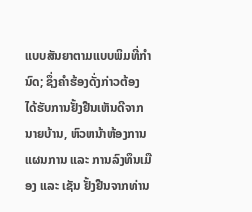ແບບສັນຍາຕາມແບບພິມທີ່ກໍານົດ; ຊຶ່ງຄໍາຮ້ອງດັ່ງກ່າວຕ້ອງ ໄດ້ຮັບການຢັ້ງຢືນເຫັນດີຈາກນາຍບ້ານ, ຫົວຫນ້າຫ້ອງການແຜນການ ແລະ ການລົງທຶນເມືອງ ແລະ ເຊັນ ຢັ້ງຢືນຈາກທ່ານ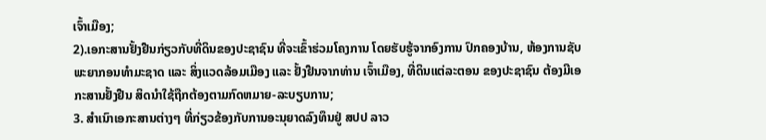ເຈົ້າເມືອງ;
2).ເອກະສານຢັ້ງຢືນກ່ຽວກັບທີ່ດິນຂອງປະຊາຊົນ ທີ່ຈະເຂົ້າຮ່ວມໂຄງການ ໂດຍຮັບຮູ້ຈາກອົງການ ປົກຄອງບ້ານ, ຫ້ອງການຊັບພະຍາກອນທໍາມະຊາດ ແລະ ສິ່ງແວດລ້ອມເມືອງ ແລະ ຢັ້ງຢືນຈາກທ່ານ ເຈົ້າເມືອງ, ທີ່ດິນແຕ່ລະຕອນ ຂອງປະຊາຊົນ ຕ້ອງມີເອກະສານຢັ້ງຢືນ ສິດນໍາໃຊ້ຖືກຕ້ອງຕາມກົດຫມາຍ-ລະບຽບການ;
3. ສໍາເນົາເອກະສານຕ່າງໆ ທີ່ກ່ຽວຂ້ອງກັບການອະນຸຍາດລົງທຶນຢູ່ ສປປ ລາວ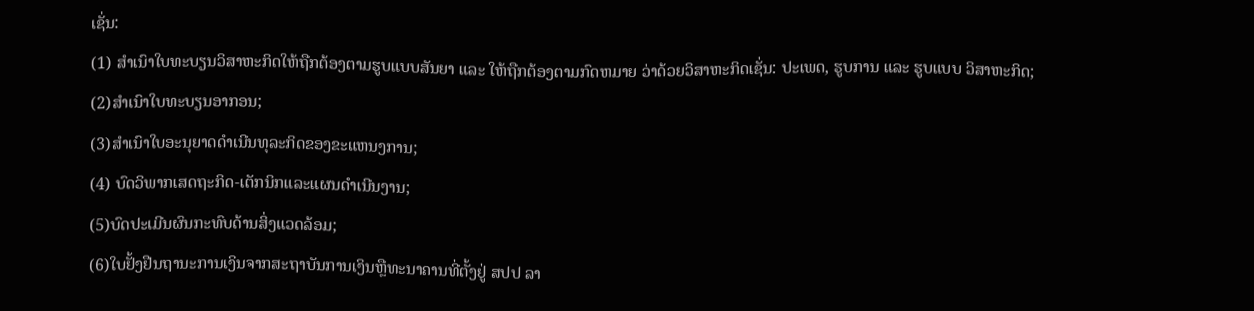ເຊັ່ນ:
(1) ສໍາເນົາໃບທະບຽນວິສາຫະກິດໃຫ້ຖືກຕ້ອງຕາມຮູບແບບສັນຍາ ແລະ ໃຫ້ຖືກຕ້ອງຕາມກົດຫມາຍ ວ່າດ້ວຍວິສາຫະກິດເຊັ່ນ: ປະເພດ, ຮູບການ ແລະ ຮູບແບບ ວິສາຫະກິດ;
(2)ສໍາເນົາໃບທະບຽນອາກອນ;
(3)ສໍາເນົາໃບອະນຸຍາດດໍາເນີນທຸລະກິດຂອງຂະແຫນງການ;
(4) ບົດວິພາກເສດຖະກິດ-ເຕັກນິກແລະແຜນດໍາເນີນງານ;
(5)ບົດປະເມີນຜົນກະທົບດ້ານສິ່ງແວດລ້ອມ;
(6)ໃບຢັ້ງຢືນຖານະການເງິນຈາກສະຖາບັນການເງິນຫຼືທະນາຄານທີ່ຕັ້ງຢູ່ ສປປ ລາ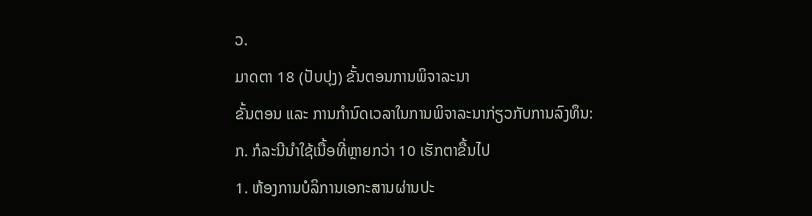ວ.
ມາດຕາ 18 (ປັບປຸງ) ຂັ້ນຕອນການພິຈາລະນາ
ຂັ້ນຕອນ ແລະ ການກໍານົດເວລາໃນການພິຈາລະນາກ່ຽວກັບການລົງທຶນ:
ກ. ກໍລະນີນໍາໃຊ້ເນື້ອທີ່ຫຼາຍກວ່າ 10 ເຮັກຕາຂື້ນໄປ
1. ຫ້ອງການບໍລິການເອກະສານຜ່ານປະ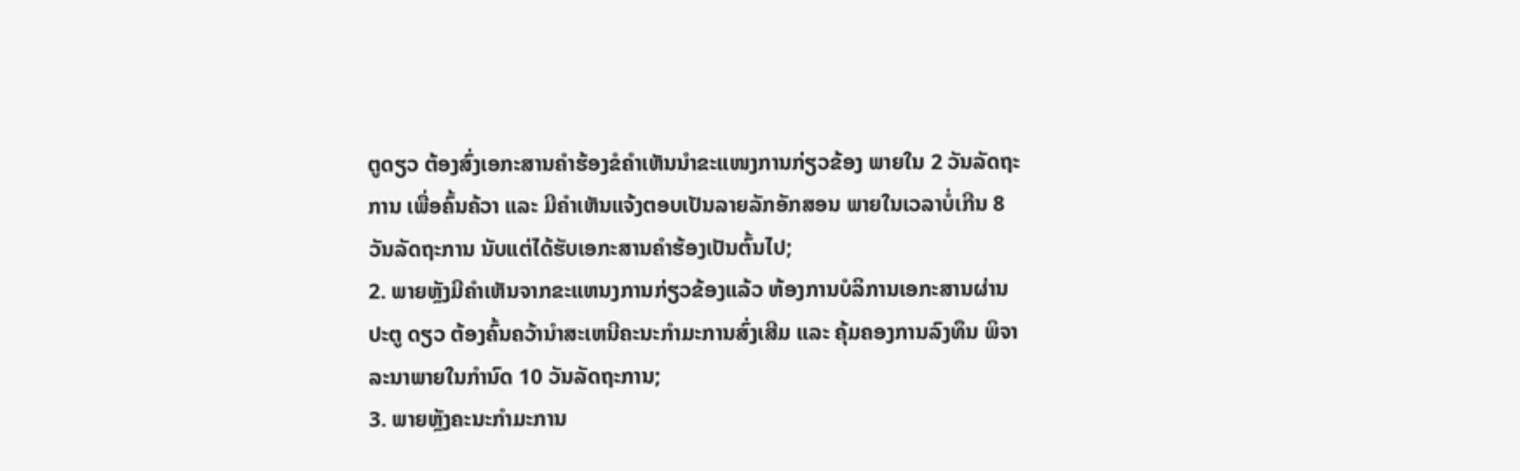ຕູດຽວ ຕ້ອງສົ່ງເອກະສານຄໍາຮ້ອງຂໍຄໍາເຫັນນໍາຂະແໜງການກ່ຽວຂ້ອງ ພາຍໃນ 2 ວັນລັດຖະການ ເພື່ອຄົ້ນຄ້ວາ ແລະ ມີຄໍາເຫັນແຈ້ງຕອບເປັນລາຍລັກອັກສອນ ພາຍໃນເວລາບໍ່ເກີນ 8 ວັນລັດຖະການ ນັບແຕ່ໄດ້ຮັບເອກະສານຄໍາຮ້ອງເປັນຕົ້ນໄປ;
2. ພາຍຫຼັງມີຄໍາເຫັນຈາກຂະແຫນງການກ່ຽວຂ້ອງແລ້ວ ຫ້ອງການບໍລິການເອກະສານຜ່ານປະຕູ ດຽວ ຕ້ອງຄົ້ນຄວ້ານໍາສະເຫນີຄະນະກໍາມະການສົ່ງເສີມ ແລະ ຄຸ້ມຄອງການລົງທຶນ ພິຈາລະນາພາຍໃນກໍານົດ 10 ວັນລັດຖະການ;
3. ພາຍຫຼັງຄະນະກໍາມະການ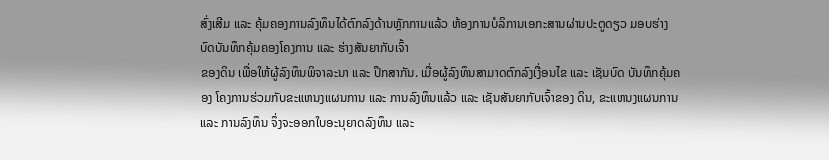ສົ່ງເສີມ ແລະ ຄຸ້ມຄອງການລົງທຶນໄດ້ຕົກລົງດ້ານຫຼັກການແລ້ວ ຫ້ອງການບໍລິການເອກະສານຜ່ານປະຕູດຽວ ມອບຮ່າງບົດບັນທຶກຄຸ້ມຄອງໂຄງການ ແລະ ຮ່າງສັນຍາກັບເຈົ້າ
ຂອງດິນ ເພື່ອໃຫ້ຜູ້ລົງທຶນພິຈາລະນາ ແລະ ປຶກສາກັນ. ເມື່ອຜູ້ລົງທຶນສາມາດຕົກລົງເງື່ອນໄຂ ແລະ ເຊັນບົດ ບັນທຶກຄຸ້ມຄອງ ໂຄງການຮ່ວມກັບຂະແຫນງແຜນການ ແລະ ການລົງທຶນແລ້ວ ແລະ ເຊັນສັນຍາກັບເຈົ້າຂອງ ດິນ, ຂະແຫນງແຜນການ ແລະ ການລົງທຶນ ຈຶ່ງຈະອອກໃບອະນຸຍາດລົງທຶນ ແລະ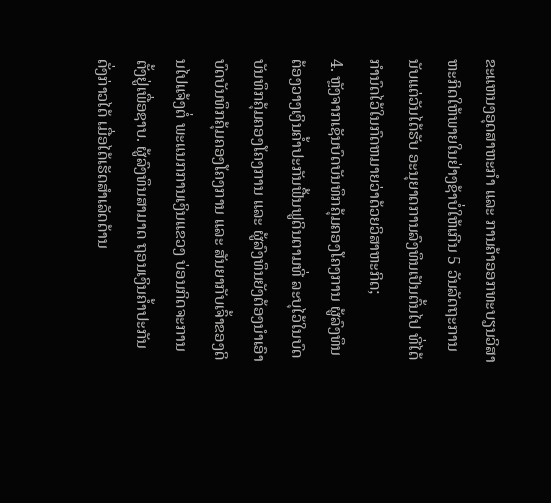ຂະແຫນງອຸດສາຫະກໍາ ແລະ ການຄ້າອອກທະບຽນວິສາຫະກິດໃຫ້ພາຍໃນຢ່າງຊ້າບໍ່ໃຫ້ເກີນ 5 ວັນລັດຖະການ ນັບແຕ່ວັນໄດ້ຮັບ ອະນຸຍາດການລົງທຶນເປັນຕົ້ນໄປ ທີ່ໄດ້ກໍານົດໄວ້ໃນກົດຫມາຍວ່າດ້ວຍວິສາຫະກິດ;
4. ຫຼັງຈາກເຊັນບົດບັນທຶກຄຸ້ມຄອງໂຄງການ ຜູ້ລົງທຶນຕ້ອງວາງເງິນຄໍ້າປະກັນຟື້ນຟູດິນຕາມທີ່ ລະບຸໄວ້ໃນບົດບັນທຶກຄຸ້ມຄອງໂຄງການ ແລະ ຜູ້ລົງທຶນຍັງຕ້ອງນໍາເອົາບົດບັນທຶກຄຸ້ມຄອງໂຄງການ ແລະ ສັນຍາກັບເຈົ້າຂອງດິນໄປແຈ້ງຕໍ່ ພະແນກການເງິນແຂວງ ບ່ອນກິດຈະການຕັ້ງຢູ່ເພື່ອຊາບ. ຜູ້ລົງທຶນສາມາດ ຖອນເງິນຄໍ້າປະກັນດັ່ງກ່າວໄດ້ ເມື່ອໄດ້ເຮັດສໍາເລັດດ້ານ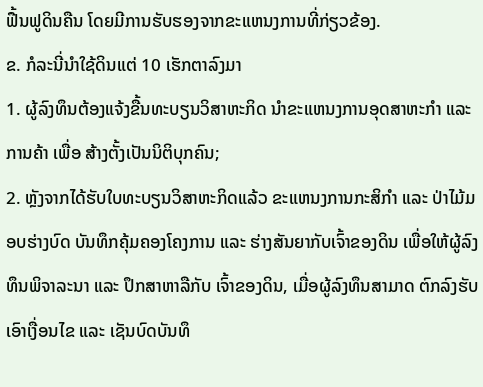ຟື້ນຟູດິນຄືນ ໂດຍມີການຮັບຮອງຈາກຂະແຫນງການທີ່ກ່ຽວຂ້ອງ.
ຂ. ກໍລະນີ່ນໍາໃຊ້ດິນແຕ່ 10 ເຮັກຕາລົງມາ
1. ຜູ້ລົງທຶນຕ້ອງແຈ້ງຂື້ນທະບຽນວິສາຫະກິດ ນໍາຂະແຫນງການອຸດສາຫະກໍາ ແລະ ການຄ້າ ເພື່ອ ສ້າງຕັ້ງເປັນນິຕິບຸກຄົນ;
2. ຫຼັງຈາກໄດ້ຮັບໃບທະບຽນວິສາຫະກິດແລ້ວ ຂະແຫນງການກະສິກໍາ ແລະ ປ່າໄມ້ມອບຮ່າງບົດ ບັນທຶກຄຸ້ມຄອງໂຄງການ ແລະ ຮ່າງສັນຍາກັບເຈົ້າຂອງດິນ ເພື່ອໃຫ້ຜູ້ລົງທຶນພິຈາລະນາ ແລະ ປຶກສາຫາລືກັບ ເຈົ້າຂອງດິນ, ເມື່ອຜູ້ລົງທຶນສາມາດ ຕົກລົງຮັບເອົາເງື່ອນໄຂ ແລະ ເຊັນບົດບັນທຶ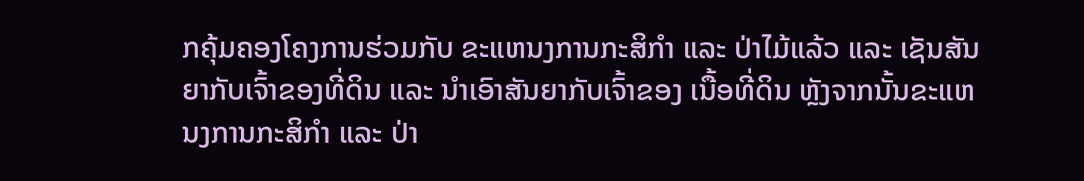ກຄຸ້ມຄອງໂຄງການຮ່ວມກັບ ຂະແຫນງການກະສິກໍາ ແລະ ປ່າໄມ້ແລ້ວ ແລະ ເຊັນສັນຍາກັບເຈົ້າຂອງທີ່ດິນ ແລະ ນໍາເອົາສັນຍາກັບເຈົ້າຂອງ ເນື້ອທີ່ດິນ ຫຼັງຈາກນັ້ນຂະແຫນງການກະສິກໍາ ແລະ ປ່າ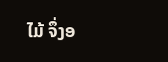ໄມ້ ຈຶ່ງອ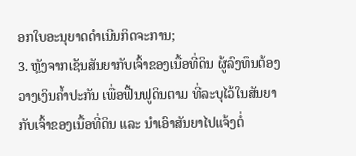ອກໃບອະນຸຍາດດໍາເນີນກິດຈະການ;
3. ຫຼັງຈາກເຊັນສັນຍາກັບເຈົ້າຂອງເນື້ອທີ່ດິນ ຜູ້ລົງທຶນຕ້ອງວາງເງິນຄໍ້າປະກັນ ເພື່ອຟື້ນຟູດິນຕາມ ທີ່ລະບຸໄວ້ໃນສັນຍາກັບເຈົ້າຂອງເນື້ອທີ່ດິນ ແລະ ນໍາເອົາສັນຍາໄປແຈ້ງຕໍ່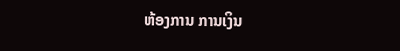ຫ້ອງການ ການເງິນ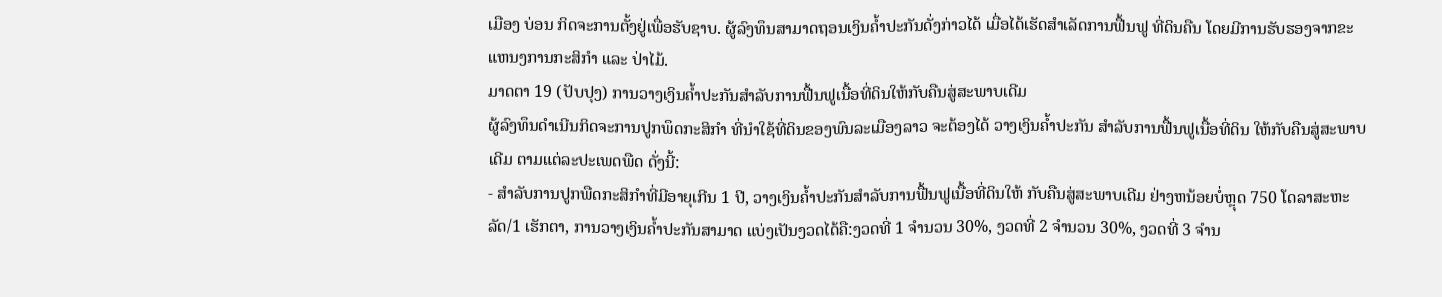ເມືອງ ບ່ອນ ກິດຈະການຕັ້ງຢູ່ເພື່ອຮັບຊາບ. ຜູ້ລົງທຶນສາມາດຖອນເງິນຄໍ້າປະກັນດັ່ງກ່າວໄດ້ ເມື່ອໄດ້ເຮັດສໍາເລັດການຟື້ນຟູ ທີ່ດິນຄືນ ໂດຍມີການຮັບຮອງຈາກຂະແຫນງການກະສິກໍາ ແລະ ປ່າໄມ້.
ມາດຕາ 19 (ປັບປຸງ) ການວາງເງິນຄໍ້າປະກັນສໍາລັບການຟື້ນຟູເນື້ອທີ່ດິນໃຫ້ກັບຄືນສູ່ສະພາບເດີມ
ຜູ້ລົງທຶນດໍາເນີນກິດຈະການປູກພຶດກະສິກໍາ ທີ່ນໍາໃຊ້ທີ່ດິນຂອງພົນລະເມືອງລາວ ຈະຕ້ອງໄດ້ ວາງເງິນຄໍ້າປະກັນ ສໍາລັບການຟື້ນຟູເນື້ອທີ່ດິນ ໃຫ້ກັບຄືນສູ່ສະພາບເດີມ ຕາມແຕ່ລະປະເພດພືດ ດັ່ງນີ້:
- ສໍາລັບການປູກພືດກະສິກໍາທີ່ມີອາຍຸເກີນ 1 ປີ, ວາງເງິນຄໍ້າປະກັນສໍາລັບການຟື້ນຟູເນື້ອທີ່ດິນໃຫ້ ກັບຄືນສູ່ສະພາບເດີມ ຢ່າງຫນ້ອຍບໍ່ຫຼຸດ 750 ໂດລາສະຫະລັດ/1 ເຮັກຕາ, ການວາງເງິນຄໍ້າປະກັນສາມາດ ແບ່ງເປັນງວດໄດ້ຄື:ງວດທີ່ 1 ຈໍານວນ 30%, ງວດທີ່ 2 ຈໍານວນ 30%, ງວດທີ່ 3 ຈໍານ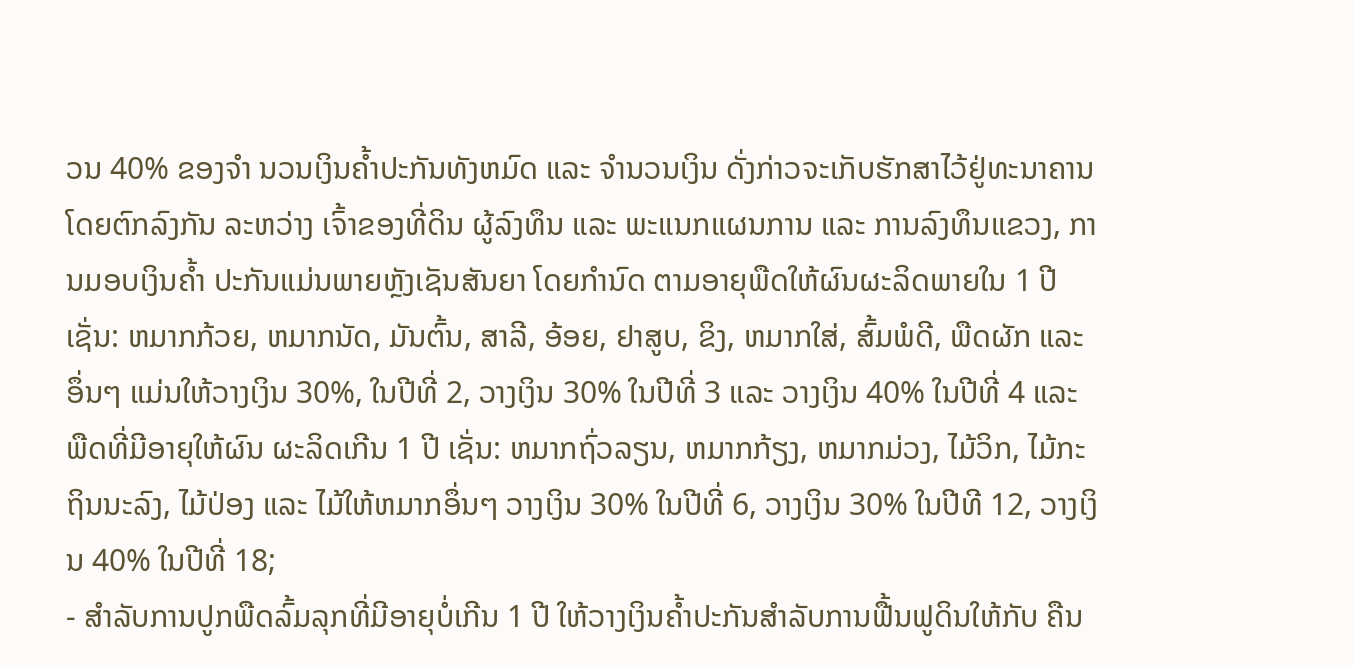ວນ 40% ຂອງຈໍາ ນວນເງິນຄໍ້າປະກັນທັງຫມົດ ແລະ ຈໍານວນເງິນ ດັ່ງກ່າວຈະເກັບຮັກສາໄວ້ຢູ່ທະນາຄານໂດຍຕົກລົງກັນ ລະຫວ່າງ ເຈົ້າຂອງທີ່ດິນ ຜູ້ລົງທຶນ ແລະ ພະແນກແຜນການ ແລະ ການລົງທຶນແຂວງ, ການມອບເງິນຄໍ້າ ປະກັນແມ່ນພາຍຫຼັງເຊັນສັນຍາ ໂດຍກໍານົດ ຕາມອາຍຸພືດໃຫ້ຜົນຜະລິດພາຍໃນ 1 ປີເຊັ່ນ: ຫມາກກ້ວຍ, ຫມາກນັດ, ມັນຕົ້ນ, ສາລີ, ອ້ອຍ, ຢາສູບ, ຂິງ, ຫມາກໃສ່, ສົ້ມພໍດີ, ພືດຜັກ ແລະ ອຶ່ນໆ ແມ່ນໃຫ້ວາງເງິນ 30%, ໃນປີທີ່ 2, ວາງເງິນ 30% ໃນປີທີ່ 3 ແລະ ວາງເງິນ 40% ໃນປີທີ່ 4 ແລະ ພືດທີ່ມີອາຍຸໃຫ້ຜົນ ຜະລິດເກີນ 1 ປີ ເຊັ່ນ: ຫມາກຖົ່ວລຽນ, ຫມາກກ້ຽງ, ຫມາກມ່ວງ, ໄມ້ວິກ, ໄມ້ກະຖິນນະລົງ, ໄມ້ປ່ອງ ແລະ ໄມ້ໃຫ້ຫມາກອຶ່ນໆ ວາງເງິນ 30% ໃນປີທີ່ 6, ວາງເງິນ 30% ໃນປີທີ 12, ວາງເງິນ 40% ໃນປີທີ່ 18;
- ສໍາລັບການປູກພືດລົ້ມລຸກທີ່ມີອາຍຸບໍ່ເກີນ 1 ປີ ໃຫ້ວາງເງິນຄໍ້າປະກັນສໍາລັບການຟື້ນຟູດິນໃຫ້ກັບ ຄືນ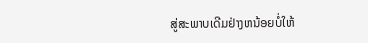ສູ່ສະພາບເດີມຢ່າງຫນ້ອຍບໍ່ໃຫ້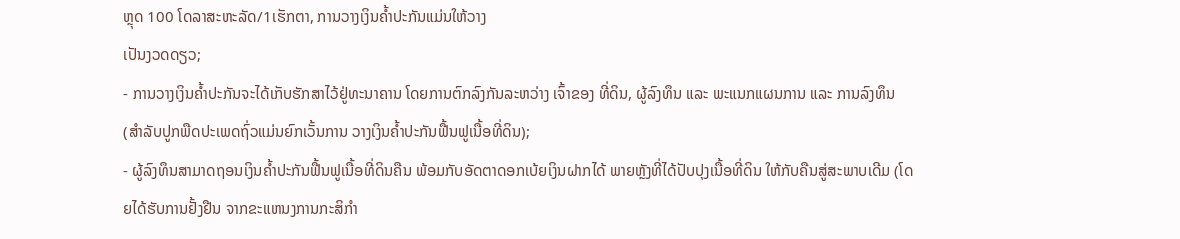ຫຼຸດ 100 ໂດລາສະຫະລັດ/1ເຮັກຕາ, ການວາງເງິນຄໍ້າປະກັນແມ່ນໃຫ້ວາງ
ເປັນງວດດຽວ;
- ການວາງເງິນຄໍ້າປະກັນຈະໄດ້ເກັບຮັກສາໄວ້ຢູ່ທະນາຄານ ໂດຍການຕົກລົງກັນລະຫວ່າງ ເຈົ້າຂອງ ທີ່ດິນ, ຜູ້ລົງທຶນ ແລະ ພະແນກແຜນການ ແລະ ການລົງທຶນ (ສໍາລັບປູກພືດປະເພດຖົ່ວແມ່ນຍົກເວັ້ນການ ວາງເງິນຄໍ້າປະກັນຟື້ນຟູເນື້ອທີ່ດິນ);
- ຜູ້ລົງທຶນສາມາດຖອນເງິນຄໍ້າປະກັນຟື້ນຟູເນື້ອທີ່ດິນຄືນ ພ້ອມກັບອັດຕາດອກເບ້ຍເງິນຝາກໄດ້ ພາຍຫຼັງທີ່ໄດ້ປັບປຸງເນື້ອທີ່ດິນ ໃຫ້ກັບຄືນສູ່ສະພາບເດີມ (ໂດຍໄດ້ຮັບການຢັ້ງຢືນ ຈາກຂະແຫນງການກະສິກໍາ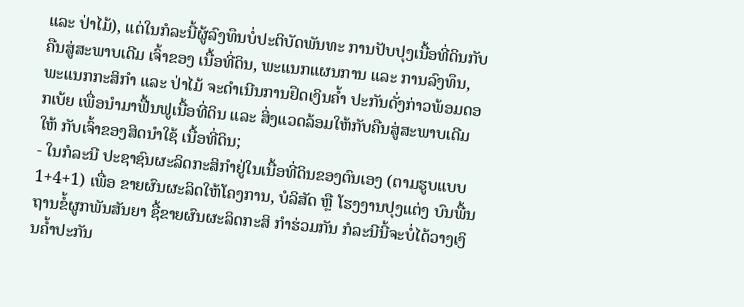ແລະ ປ່າໄມ້), ແຕ່ໃນກໍລະນີ້ຜູ້ລົງທຶນບໍ່ປະຕິບັດພັນທະ ການປັບປຸງເນື້ອທີ່ດິນກັບຄືນສູ່ສະພາບເດີມ ເຈົ້າຂອງ ເນື້ອທີ່ດິນ, ພະແນກແຜນການ ແລະ ການລົງທຶນ, ພະແນກກະສິກໍາ ແລະ ປ່າໄມ້ ຈະດໍາເນີນການຢຶດເງິນຄໍ້າ ປະກັນດັ່ງກ່າວພ້ອມດອກເບ້ຍ ເພື່ອນໍາມາຟື້ນຟູເນື້ອທີ່ດິນ ແລະ ສິ່ງແວດລ້ອມໃຫ້ກັບຄືນສູ່ສະພາບເດີມໃຫ້ ກັບເຈົ້າຂອງສິດນໍາໃຊ້ ເນື້ອທີ່ດິນ;
- ໃນກໍລະນີ ປະຊາຊົນຜະລິດກະສິກໍາຢູ່ໃນເນື້ອທີ່ດິນຂອງຕົນເອງ (ຕາມຮູບແບບ 1+4+1) ເພື່ອ ຂາຍຜົນຜະລິດໃຫ້ໂຄງການ, ບໍລິສັດ ຫຼື ໂຮງງານປຸງແຕ່ງ ບົນພື້ນຖານຂໍ້ຜູກພັນສັນຍາ ຊື້ຂາຍຜົນຜະລິດກະສິ ກໍາຮ່ວມກັນ ກໍລະນີນີ້ຈະບໍ່ໄດ້ວາງເງິນຄໍ້າປະກັນ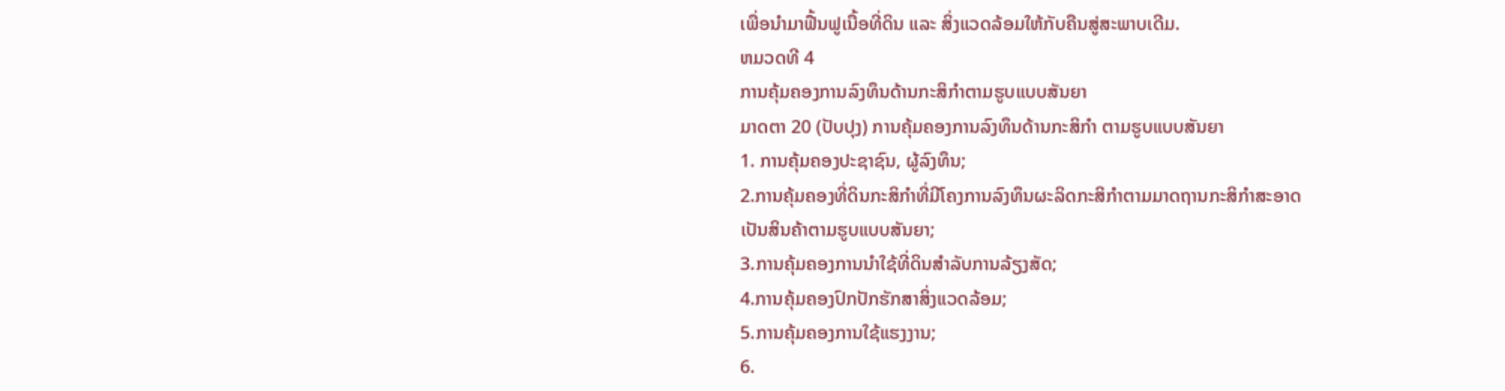ເພື່ອນໍາມາຟື້ນຟູເນື້ອທີ່ດິນ ແລະ ສິ່ງແວດລ້ອມໃຫ້ກັບຄືນສູ່ສະພາບເດີມ.
ຫມວດທີ 4
ການຄຸ້ມຄອງການລົງທຶນດ້ານກະສິກໍາຕາມຮູບແບບສັນຍາ
ມາດຕາ 20 (ປັບປຸງ) ການຄຸ້ມຄອງການລົງທຶນດ້ານກະສິກໍາ ຕາມຮູບແບບສັນຍາ
1. ການຄຸ້ມຄອງປະຊາຊົນ, ຜູ້ລົງທຶນ;
2.ການຄຸ້ມຄອງທີ່ດິນກະສິກໍາທີ່ມີໂຄງການລົງທຶນຜະລິດກະສິກໍາຕາມມາດຖານກະສິກໍາສະອາດ
ເປັນສິນຄ້າຕາມຮູບແບບສັນຍາ;
3.ການຄຸ້ມຄອງການນໍາໃຊ້ທີ່ດິນສໍາລັບການລ້ຽງສັດ;
4.ການຄຸ້ມຄອງປົກປັກຮັກສາສິ່ງແວດລ້ອມ;
5.ການຄຸ້ມຄອງການໃຊ້ແຮງງານ;
6.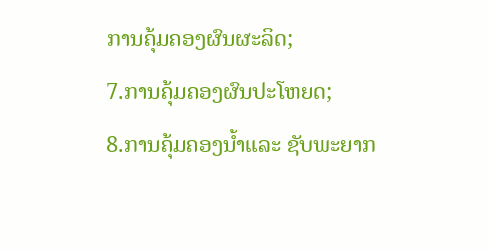ການຄຸ້ມຄອງຜົນຜະລິດ;
7.ການຄຸ້ມຄອງຜົນປະໂຫຍດ;
8.ການຄຸ້ມຄອງນໍ້າແລະ ຊັບພະຍາກ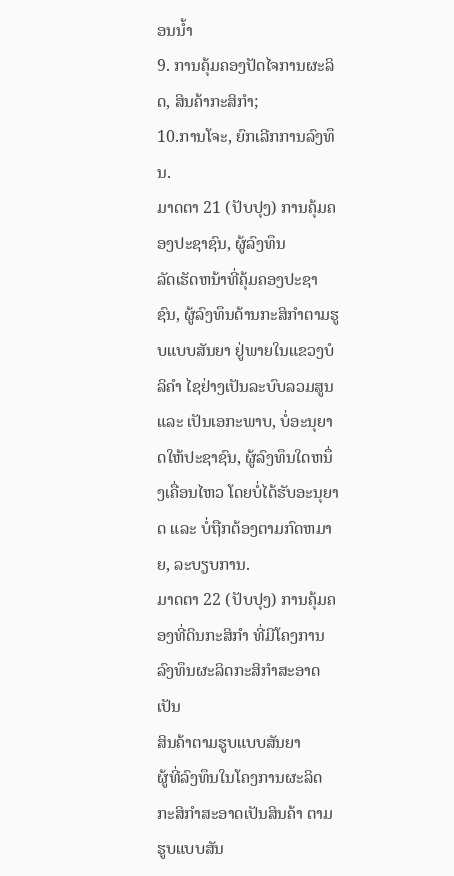ອນນໍ້າ
9. ການຄຸ້ມຄອງປັດໄຈການຜະລິດ, ສິນຄ້າກະສິກໍາ;
10.ການໂຈະ, ຍົກເລີກການລົງທຶນ.
ມາດຕາ 21 (ປັບປຸງ) ການຄຸ້ມຄອງປະຊາຊົນ, ຜູ້ລົງທຶນ
ລັດເຮັດຫນ້າທີ່ຄຸ້ມຄອງປະຊາຊົນ, ຜູ້ລົງທຶນດ້ານກະສິກໍາຕາມຮູບແບບສັນຍາ ຢູ່ພາຍໃນແຂວງບໍລິຄໍາ ໄຊຢ່າງເປັນລະບົບລວມສູນ ແລະ ເປັນເອກະພາບ, ບໍ່ອະນຸຍາດໃຫ້ປະຊາຊົນ, ຜູ້ລົງທຶນໃດຫນຶ່ງເຄື່ອນໄຫວ ໂດຍບໍ່ໄດ້ຮັບອະນຸຍາດ ແລະ ບໍ່ຖືກຕ້ອງຕາມກົດຫມາຍ, ລະບຽບການ.
ມາດຕາ 22 (ປັບປຸງ) ການຄຸ້ມຄອງທີ່ດິນກະສິກໍາ ທີ່ມີໂຄງການລົງທຶນຜະລິດກະສິກໍາສະອາດເປັນ
ສິນຄ້າຕາມຮູບແບບສັນຍາ
ຜູ້ທີ່ລົງທຶນໃນໂຄງການຜະລິດກະສິກໍາສະອາດເປັນສິນຄ້າ ຕາມຮູບແບບສັນ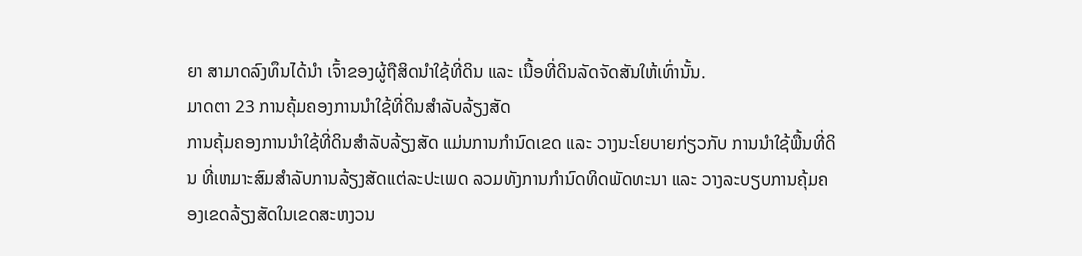ຍາ ສາມາດລົງທຶນໄດ້ນໍາ ເຈົ້າຂອງຜູ້ຖືສິດນໍາໃຊ້ທີ່ດິນ ແລະ ເນື້ອທີ່ດິນລັດຈັດສັນໃຫ້ເທົ່ານັ້ນ.
ມາດຕາ 23 ການຄຸ້ມຄອງການນໍາໃຊ້ທີ່ດິນສໍາລັບລ້ຽງສັດ
ການຄຸ້ມຄອງການນໍາໃຊ້ທີ່ດິນສໍາລັບລ້ຽງສັດ ແມ່ນການກໍານົດເຂດ ແລະ ວາງນະໂຍບາຍກ່ຽວກັບ ການນໍາໃຊ້ພື້ນທີ່ດິນ ທີ່ເຫມາະສົມສໍາລັບການລ້ຽງສັດແຕ່ລະປະເພດ ລວມທັງການກໍານົດທິດພັດທະນາ ແລະ ວາງລະບຽບການຄຸ້ມຄອງເຂດລ້ຽງສັດໃນເຂດສະຫງວນ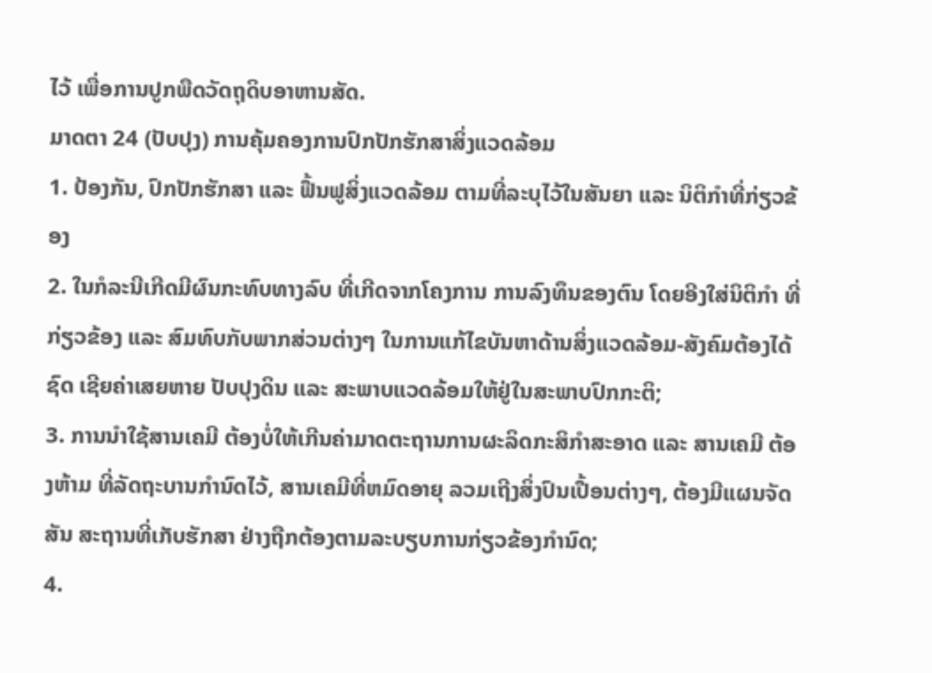ໄວ້ ເພື່ອການປູກພືດວັດຖຸດິບອາຫານສັດ.
ມາດຕາ 24 (ປັບປຸງ) ການຄຸ້ມຄອງການປົກປັກຮັກສາສິ່ງແວດລ້ອມ
1. ປ້ອງກັນ, ປົກປັກຮັກສາ ແລະ ຟື້ນຟູສິ່ງແວດລ້ອມ ຕາມທີ່ລະບຸໄວ້ໃນສັນຍາ ແລະ ນິຕິກໍາທີ່ກ່ຽວຂ້ອງ
2. ໃນກໍລະນີເກີດມີຜົນກະທົບທາງລົບ ທີ່ເກີດຈາກໂຄງການ ການລົງທຶນຂອງຕົນ ໂດຍອີງໃສ່ນິຕິກໍາ ທີ່ກ່ຽວຂ້ອງ ແລະ ສົມທົບກັບພາກສ່ວນຕ່າງໆ ໃນການແກ້ໄຂບັນຫາດ້ານສິ່ງແວດລ້ອມ-ສັງຄົມຕ້ອງໄດ້ຊົດ ເຊີຍຄ່າເສຍຫາຍ ປັບປຸງດິນ ແລະ ສະພາບແວດລ້ອມໃຫ້ຢູ່ໃນສະພາບປົກກະຕິ;
3. ການນໍາໃຊ້ສານເຄມີ ຕ້ອງບໍ່ໃຫ້ເກີນຄ່າມາດຕະຖານການຜະລິດກະສິກໍາສະອາດ ແລະ ສານເຄມີ ຕ້ອງຫ້າມ ທີ່ລັດຖະບານກໍານົດໄວ້, ສານເຄມີທີ່ຫມົດອາຍຸ ລວມເຖີງສິ່ງປົນເປື້ອນຕ່າງໆ, ຕ້ອງມີແຜນຈັດສັນ ສະຖານທີ່ເກັບຮັກສາ ຢ່າງຖືກຕ້ອງຕາມລະບຽບການກ່ຽວຂ້ອງກໍານົດ;
4.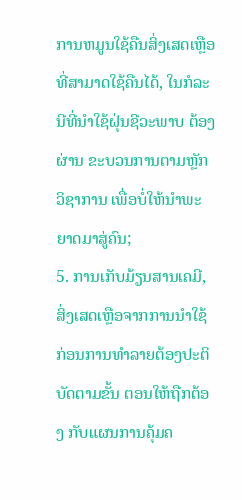ການຫມູນໃຊ້ຄືນສິ່ງເສດເຫຼືອທີ່ສາມາດໃຊ້ຄືນໄດ້, ໃນກໍລະນີທີ່ນໍາໃຊ້ຝຸ່ນຊີວະພາບ ຕ້ອງຜ່ານ ຂະບວນການຕາມຫຼັກວິຊາການ ເພື່ອບໍ່ໃຫ້ນໍາພະຍາດມາສູ່ຄົນ;
5. ການເກັບມ້ຽນສານເຄມີ, ສິ່ງເສດເຫຼືອຈາກການນໍາໃຊ້ກ່ອນການທໍາລາຍຕ້ອງປະຕິບັດຕາມຂັ້ນ ຕອນໃຫ້ຖືກຕ້ອງ ກັບແຜນການຄຸ້ມຄ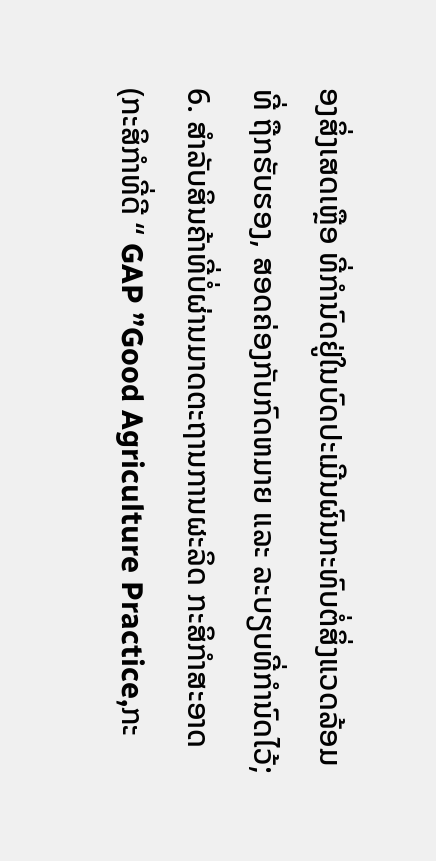ອງສິ່ງເສດເຫຼືອ ທີ່ກໍານົດຢູ່ໃນບົດປະເມີນຜົນກະທົບຕໍ່ສິ່ງແວດລ້ອມທີ່ ຖືກຮັບຮອງ, ສອດຄ່ອງກັບກົດຫມາຍ ແລະ ລະບຽບທີ່ກໍານົດໄວ້;
6. ສໍາລັບສິນຄ້າທີ່ບໍ່ຜ່ານມາດຕະຖານການຜະລິດ ກະສິກໍາສະອາດ (ກະສິກໍາທີ່ດີ “ GAP ”Good Agriculture Practice,ກະ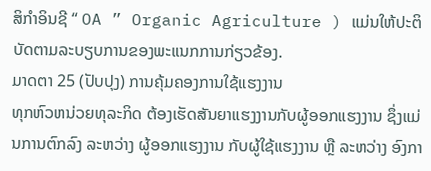ສິກໍາອິນຊີ “ OA ” Organic Agriculture ) ແມ່ນໃຫ້ປະຕິບັດຕາມລະບຽບການຂອງພະແນກການກ່ຽວຂ້ອງ.
ມາດຕາ 25 (ປັບປຸງ) ການຄຸ້ມຄອງການໃຊ້ແຮງງານ
ທຸກຫົວຫນ່ວຍທຸລະກິດ ຕ້ອງເຮັດສັນຍາແຮງງານກັບຜູ້ອອກແຮງງານ ຊຶ່ງແມ່ນການຕົກລົງ ລະຫວ່າງ ຜູ້ອອກແຮງງານ ກັບຜູ້ໃຊ້ແຮງງານ ຫຼື ລະຫວ່າງ ອົງກາ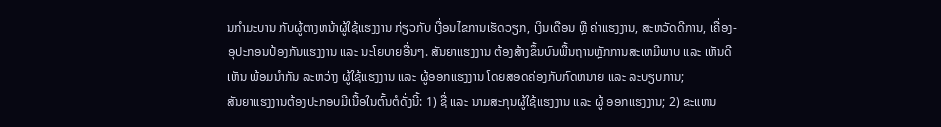ນກໍາມະບານ ກັບຜູ້ຕາງຫນ້າຜູ້ໃຊ້ແຮງງານ ກ່ຽວກັບ ເງື່ອນໄຂການເຮັດວຽກ, ເງິນເດືອນ ຫຼື ຄ່າແຮງງານ, ສະຫວັດດີການ, ເຄື່ອງ-ອຸປະກອນປ້ອງກັນແຮງງານ ແລະ ນະໂຍບາຍອື່ນໆ. ສັນຍາແຮງງານ ຕ້ອງສ້າງຂຶ້ນບົນພື້ນຖານຫຼັກການສະເຫມີພາບ ແລະ ເຫັນດີເຫັນ ພ້ອມນໍາກັນ ລະຫວ່າງ ຜູ້ໃຊ້ແຮງງານ ແລະ ຜູ້ອອກແຮງງານ ໂດຍສອດຄ່ອງກັບກົດຫນາຍ ແລະ ລະບຽບການ;
ສັນຍາແຮງງານຕ້ອງປະກອບມີເນື້ອໃນຕົ້ນຕໍດັ່ງນີ້: 1) ຊື່ ແລະ ນາມສະກຸນຜູ້ໃຊ້ແຮງງານ ແລະ ຜູ້ ອອກແຮງງານ; 2) ຂະແຫນ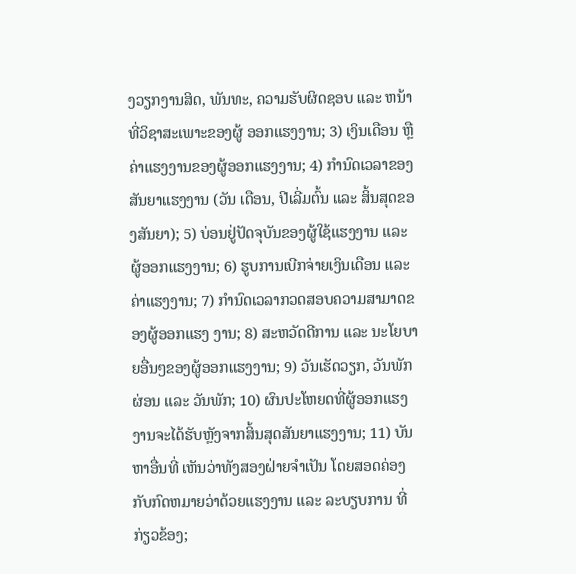ງວຽກງານສິດ, ພັນທະ, ຄວາມຮັບຜິດຊອບ ແລະ ຫນ້າທີ່ວິຊາສະເພາະຂອງຜູ້ ອອກແຮງງານ; 3) ເງິນເດືອນ ຫຼື ຄ່າແຮງງານຂອງຜູ້ອອກແຮງງານ; 4) ກໍານົດເວລາຂອງສັນຍາແຮງງານ (ວັນ ເດືອນ, ປີເລີ່ມຕົ້ນ ແລະ ສິ້ນສຸດຂອງສັນຍາ); 5) ບ່ອນຢູ່ປັດຈຸບັນຂອງຜູ້ໃຊ້ແຮງງານ ແລະ ຜູ້ອອກແຮງງານ; 6) ຮູບການເບີກຈ່າຍເງິນເດືອນ ແລະ ຄ່າແຮງງານ; 7) ກໍານົດເວລາກວດສອບຄວາມສາມາດຂອງຜູ້ອອກແຮງ ງານ; 8) ສະຫວັດດີການ ແລະ ນະໂຍບາຍອື່ນໆຂອງຜູ້ອອກແຮງງານ; 9) ວັນເຮັດວຽກ, ວັນພັກຜ່ອນ ແລະ ວັນພັກ; 10) ຜົນປະໂຫຍດທີ່ຜູ້ອອກແຮງງານຈະໄດ້ຮັບຫຼັງຈາກສິ້ນສຸດສັນຍາແຮງງານ; 11) ບັນຫາອື່ນທີ່ ເຫັນວ່າທັງສອງຝ່າຍຈໍາເປັນ ໂດຍສອດຄ່ອງກັບກົດຫມາຍວ່າດ້ວຍແຮງງານ ແລະ ລະບຽບການ ທີ່ກ່ຽວຂ້ອງ;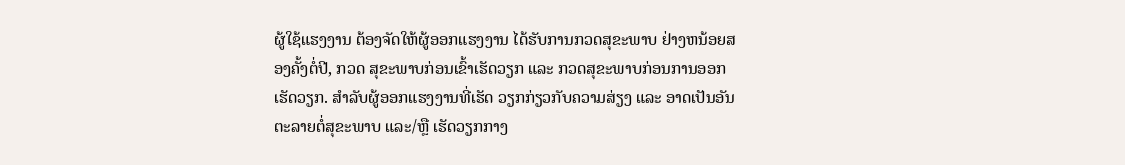ຜູ້ໃຊ້ແຮງງານ ຕ້ອງຈັດໃຫ້ຜູ້ອອກແຮງງານ ໄດ້ຮັບການກວດສຸຂະພາບ ຢ່າງຫນ້ອຍສອງຄັ້ງຕໍ່ປີ, ກວດ ສຸຂະພາບກ່ອນເຂົ້າເຮັດວຽກ ແລະ ກວດສຸຂະພາບກ່ອນການອອກເຮັດວຽກ. ສໍາລັບຜູ້ອອກແຮງງານທີ່ເຮັດ ວຽກກ່ຽວກັບຄວາມສ່ຽງ ແລະ ອາດເປັນອັນຕະລາຍຕໍ່ສຸຂະພາບ ແລະ/ຫຼື ເຮັດວຽກກາງ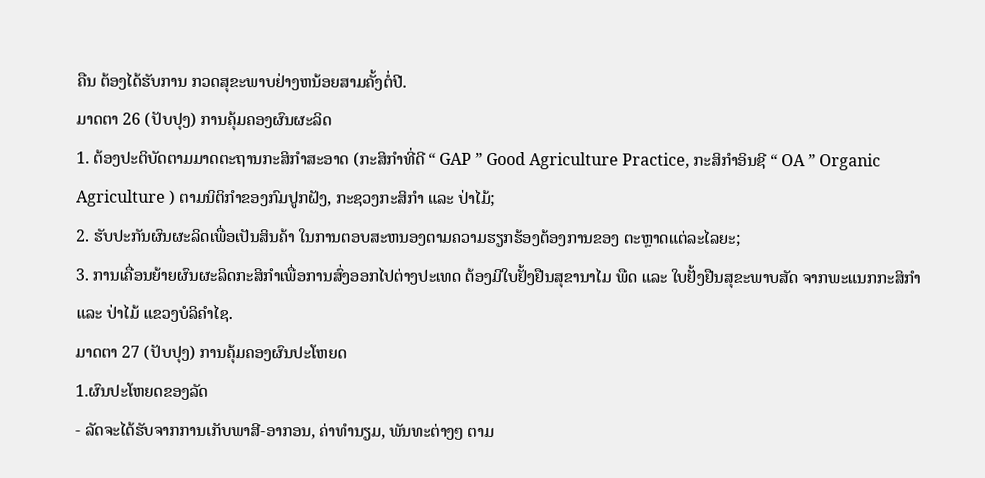ຄືນ ຕ້ອງໄດ້ຮັບການ ກວດສຸຂະພາບຢ່າງຫນ້ອຍສາມຄັ້ງຕໍ່ປີ.
ມາດຕາ 26 (ປັບປຸງ) ການຄຸ້ມຄອງຜົນຜະລິດ
1. ຕ້ອງປະຕິບັດຕາມມາດຕະຖານກະສິກໍາສະອາດ (ກະສິກໍາທີ່ດີ “ GAP ” Good Agriculture Practice, ກະສິກໍາອິນຊີ “ OA ” Organic Agriculture ) ຕາມນິຕິກໍາຂອງກົມປູກຝັງ, ກະຊວງກະສິກໍາ ແລະ ປ່າໄມ້;
2. ຮັບປະກັນຜົນຜະລິດເພື່ອເປັນສິນຄ້າ ໃນການຕອບສະຫນອງຕາມຄວາມຮຽກຮ້ອງຕ້ອງການຂອງ ຕະຫຼາດແຕ່ລະໄລຍະ;
3. ການເຄື່ອນຍ້າຍຜົນຜະລິດກະສິກໍາເພື່ອການສົ່ງອອກໄປຕ່າງປະເທດ ຕ້ອງມີໃບຢັ້ງຢືນສຸຂານາໄມ ພືດ ແລະ ໃບຢັ້ງຢືນສຸຂະພາບສັດ ຈາກພະແນກກະສິກໍາ ແລະ ປ່າໄມ້ ແຂວງບໍລິຄໍາໄຊ.
ມາດຕາ 27 (ປັບປຸງ) ການຄຸ້ມຄອງຜົນປະໂຫຍດ
1.ຜົນປະໂຫຍດຂອງລັດ
- ລັດຈະໄດ້ຮັບຈາກການເກັບພາສີ-ອາກອນ, ຄ່າທໍານຽມ, ພັນທະຕ່າງໆ ຕາມ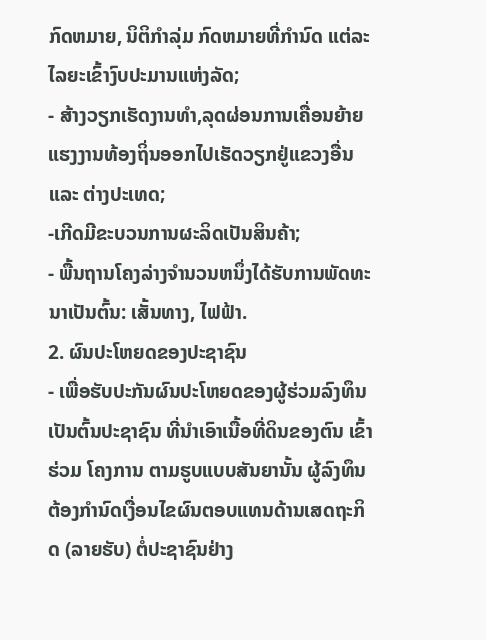ກົດຫມາຍ, ນິຕິກໍາລຸ່ມ ກົດຫມາຍທີ່ກໍານົດ ແຕ່ລະໄລຍະເຂົ້າງົບປະມານແຫ່ງລັດ;
- ສ້າງວຽກເຮັດງານທໍາ,ລຸດຜ່ອນການເຄື່ອນຍ້າຍແຮງງານທ້ອງຖິ່ນອອກໄປເຮັດວຽກຢູ່ແຂວງອື່ນ ແລະ ຕ່າງປະເທດ;
-ເກີດມີຂະບວນການຜະລິດເປັນສິນຄ້າ;
- ພື້ນຖານໂຄງລ່າງຈໍານວນຫນຶ່ງໄດ້ຮັບການພັດທະນາເປັນຕົ້ນ: ເສັ້ນທາງ, ໄຟຟ້າ.
2. ຜົນປະໂຫຍດຂອງປະຊາຊົນ
- ເພື່ອຮັບປະກັນຜົນປະໂຫຍດຂອງຜູ້ຮ່ວມລົງທຶນ ເປັນຕົ້ນປະຊາຊົນ ທີ່ນໍາເອົາເນື້ອທີ່ດິນຂອງຕົນ ເຂົ້າຮ່ວມ ໂຄງການ ຕາມຮູບແບບສັນຍານັ້ນ ຜູ້ລົງທຶນຕ້ອງກໍານົດເງື່ອນໄຂຜົນຕອບແທນດ້ານເສດຖະກິດ (ລາຍຮັບ) ຕໍ່ປະຊາຊົນຢ່າງ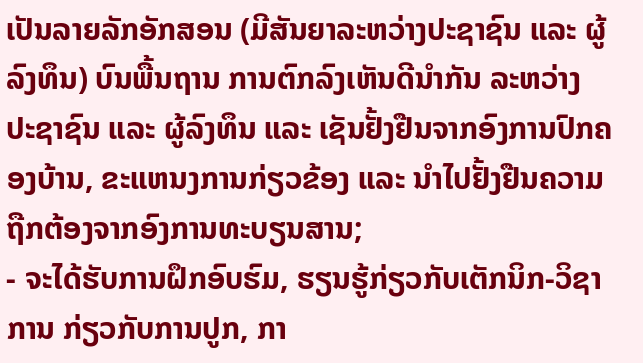ເປັນລາຍລັກອັກສອນ (ມີສັນຍາລະຫວ່າງປະຊາຊົນ ແລະ ຜູ້ລົງທຶນ) ບົນພື້ນຖານ ການຕົກລົງເຫັນດີນໍາກັນ ລະຫວ່າງ ປະຊາຊົນ ແລະ ຜູ້ລົງທຶນ ແລະ ເຊັນຢັ້ງຢືນຈາກອົງການປົກຄອງບ້ານ, ຂະແຫນງການກ່ຽວຂ້ອງ ແລະ ນໍາໄປຢັ້ງຢືນຄວາມຖືກຕ້ອງຈາກອົງການທະບຽນສານ;
- ຈະໄດ້ຮັບການຝຶກອົບຮົມ, ຮຽນຮູ້ກ່ຽວກັບເຕັກນິກ-ວິຊາການ ກ່ຽວກັບການປູກ, ກາ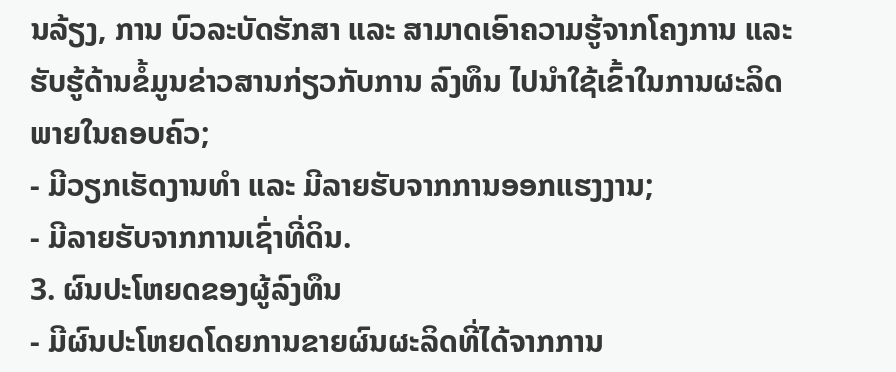ນລ້ຽງ, ການ ບົວລະບັດຮັກສາ ແລະ ສາມາດເອົາຄວາມຮູ້ຈາກໂຄງການ ແລະ ຮັບຮູ້ດ້ານຂໍ້ມູນຂ່າວສານກ່ຽວກັບການ ລົງທຶນ ໄປນໍາໃຊ້ເຂົ້າໃນການຜະລິດ ພາຍໃນຄອບຄົວ;
- ມີວຽກເຮັດງານທໍາ ແລະ ມີລາຍຮັບຈາກການອອກແຮງງານ;
- ມີລາຍຮັບຈາກການເຊົ່າທີ່ດິນ.
3. ຜົນປະໂຫຍດຂອງຜູ້ລົງທຶນ
- ມີຜົນປະໂຫຍດໂດຍການຂາຍຜົນຜະລິດທີ່ໄດ້ຈາກການ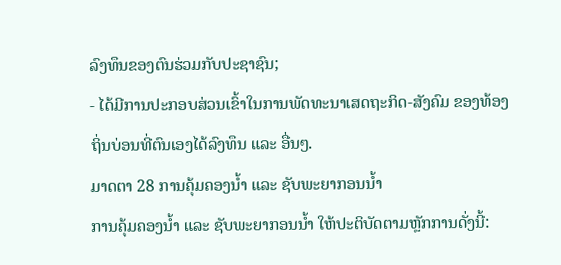ລົງທຶນຂອງຕົນຮ່ວມກັບປະຊາຊົນ;
- ໄດ້ມີການປະກອບສ່ວນເຂົ້າໃນການພັດທະນາເສດຖະກິດ-ສັງຄົມ ຂອງທ້ອງຖິ່ນບ່ອນທີ່ຕົນເອງໄດ້ລົງທຶນ ແລະ ອື່ນໆ.
ມາດຕາ 28 ການຄຸ້ມຄອງນໍ້າ ແລະ ຊັບພະຍາກອນນໍ້າ
ການຄຸ້ມຄອງນໍ້າ ແລະ ຊັບພະຍາກອນນໍ້າ ໃຫ້ປະຕິບັດຕາມຫຼັກການດັ່ງນີ້: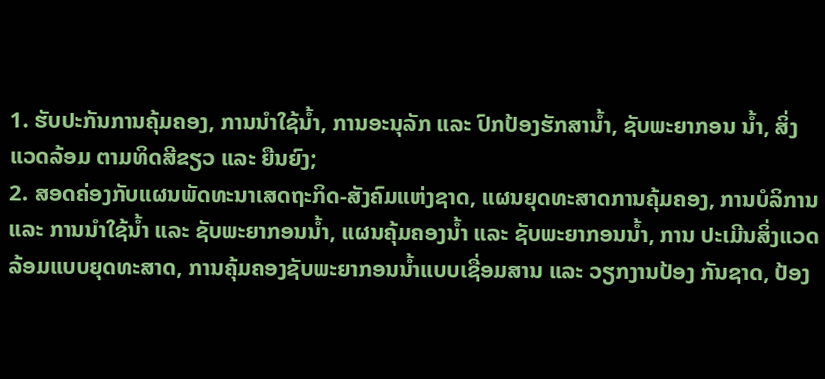1. ຮັບປະກັນການຄຸ້ມຄອງ, ການນໍາໃຊ້ນໍ້າ, ການອະນຸລັກ ແລະ ປົກປ້ອງຮັກສານໍ້າ, ຊັບພະຍາກອນ ນໍ້າ, ສິ່ງແວດລ້ອມ ຕາມທິດສີຂຽວ ແລະ ຍືນຍົງ;
2. ສອດຄ່ອງກັບແຜນພັດທະນາເສດຖະກິດ-ສັງຄົມແຫ່ງຊາດ, ແຜນຍຸດທະສາດການຄຸ້ມຄອງ, ການບໍລິການ ແລະ ການນໍາໃຊ້ນໍ້າ ແລະ ຊັບພະຍາກອນນໍ້າ, ແຜນຄຸ້ມຄອງນໍ້າ ແລະ ຊັບພະຍາກອນນໍ້າ, ການ ປະເມີນສິ່ງແວດລ້ອມແບບຍຸດທະສາດ, ການຄຸ້ມຄອງຊັບພະຍາກອນນໍ້າແບບເຊື່ອມສານ ແລະ ວຽກງານປ້ອງ ກັນຊາດ, ປ້ອງ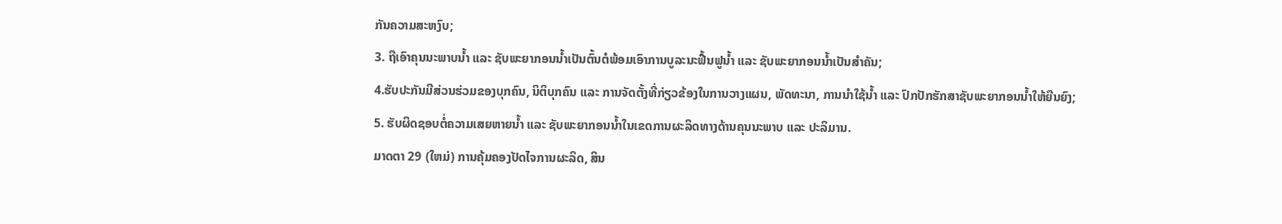ກັນຄວາມສະຫງົບ;
3. ຖືເອົາຄຸນນະພາບນໍ້າ ແລະ ຊັບພະຍາກອນນໍ້າເປັນຕົ້ນຕໍພ້ອມເອົາການບູລະນະຟື້ນຟູນໍ້າ ແລະ ຊັບພະຍາກອນນໍ້າເປັນສໍາຄັນ;
4.ຮັບປະກັນມີສ່ວນຮ່ວມຂອງບຸກຄົນ, ນິຕິບຸກຄົນ ແລະ ການຈັດຕັ້ງທີ່ກ່ຽວຂ້ອງໃນການວາງແຜນ, ພັດທະນາ, ການນໍາໃຊ້ນໍ້າ ແລະ ປົກປັກຮັກສາຊັບພະຍາກອນນໍ້າໃຫ້ຍືນຍົງ;
5. ຮັບຜິດຊອບຕໍ່ຄວາມເສຍຫາຍນໍ້າ ແລະ ຊັບພະຍາກອນນໍ້າໃນເຂດການຜະລິດທາງດ້ານຄຸນນະພາບ ແລະ ປະລິມານ.
ມາດຕາ 29 (ໃຫມ່) ການຄຸ້ມຄອງປັດໄຈການຜະລິດ, ສິນ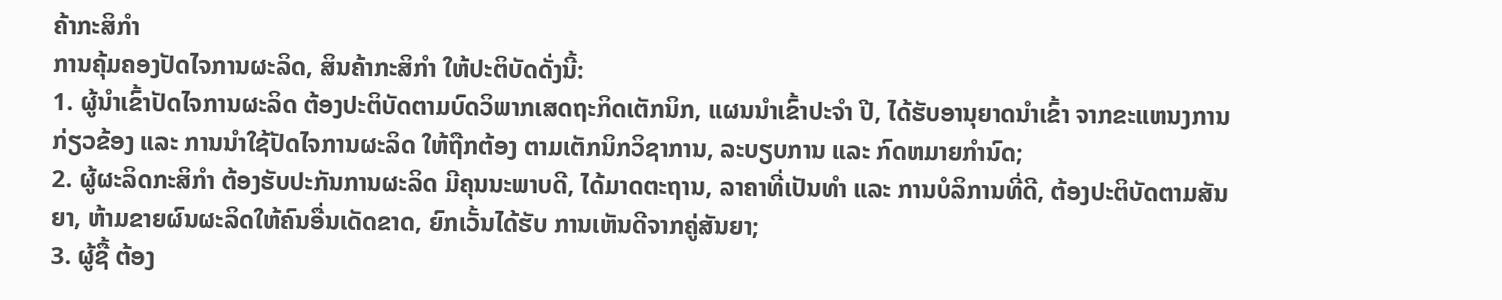ຄ້າກະສິກໍາ
ການຄຸ້ມຄອງປັດໄຈການຜະລິດ, ສິນຄ້າກະສິກໍາ ໃຫ້ປະຕິບັດດັ່ງນີ້:
1. ຜູ້ນໍາເຂົ້າປັດໄຈການຜະລິດ ຕ້ອງປະຕິບັດຕາມບົດວິພາກເສດຖະກິດເຕັກນິກ, ແຜນນໍາເຂົ້າປະຈໍາ ປີ, ໄດ້ຮັບອານຸຍາດນໍາເຂົ້າ ຈາກຂະແຫນງການກ່ຽວຂ້ອງ ແລະ ການນໍາໃຊ້ປັດໄຈການຜະລິດ ໃຫ້ຖືກຕ້ອງ ຕາມເຕັກນິກວິຊາການ, ລະບຽບການ ແລະ ກົດຫມາຍກໍານົດ;
2. ຜູ້ຜະລິດກະສິກໍາ ຕ້ອງຮັບປະກັນການຜະລິດ ມີຄຸນນະພາບດີ, ໄດ້ມາດຕະຖານ, ລາຄາທີ່ເປັນທໍາ ແລະ ການບໍລິການທີ່ດີ, ຕ້ອງປະຕິບັດຕາມສັນຍາ, ຫ້າມຂາຍຜົນຜະລິດໃຫ້ຄົນອື່ນເດັດຂາດ, ຍົກເວັ້ນໄດ້ຮັບ ການເຫັນດີຈາກຄູ່ສັນຍາ;
3. ຜູ້ຊື້ ຕ້ອງ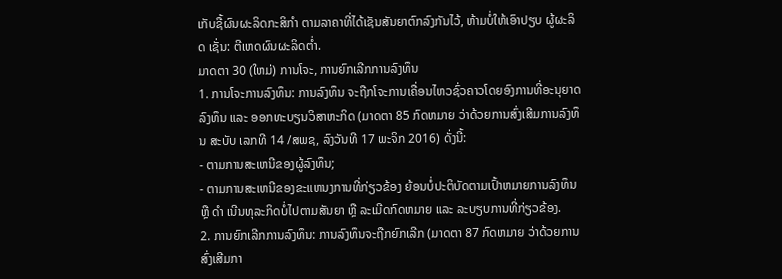ເກັບຊື້ຜົນຜະລິດກະສິກໍາ ຕາມລາຄາທີ່ໄດ້ເຊັນສັນຍາຕົກລົງກັນໄວ້, ຫ້າມບໍ່ໃຫ້ເອົາປຽບ ຜູ້ຜະລິດ ເຊັ່ນ: ຕີເຫດຜົນຜະລິດຕໍ່າ.
ມາດຕາ 30 (ໃຫມ່) ການໂຈະ, ການຍົກເລີກການລົງທຶນ
1. ການໂຈະການລົງທຶນ: ການລົງທຶນ ຈະຖືກໂຈະການເຄື່ອນໄຫວຊົ່ວຄາວໂດຍອົງການທີ່ອະນຸຍາດ ລົງທຶນ ແລະ ອອກທະບຽນວິສາຫະກິດ (ມາດຕາ 85 ກົດຫມາຍ ວ່າດ້ວຍການສົ່ງເສີມການລົງທຶນ ສະບັບ ເລກທີ 14 /ສພຊ, ລົງວັນທີ 17 ພະຈິກ 2016) ດັ່ງນີ້:
- ຕາມການສະເຫນີຂອງຜູ້ລົງທຶນ;
- ຕາມການສະເຫນີຂອງຂະແຫນງການທີ່ກ່ຽວຂ້ອງ ຍ້ອນບໍ່ປະຕິບັດຕາມເປົ້າຫມາຍການລົງທຶນ ຫຼື ດໍາ ເນີນທຸລະກິດບໍ່ໄປຕາມສັນຍາ ຫຼື ລະເມີດກົດຫມາຍ ແລະ ລະບຽບການທີ່ກ່ຽວຂ້ອງ.
2. ການຍົກເລີກການລົງທຶນ: ການລົງທຶນຈະຖືກຍົກເລີກ (ມາດຕາ 87 ກົດຫມາຍ ວ່າດ້ວຍການ ສົ່ງເສີມກາ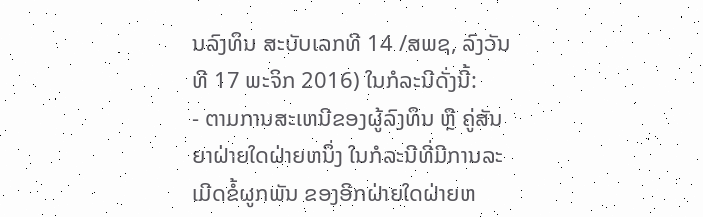ນລົງທຶນ ສະບັບເລກທີ 14 /ສພຊ, ລົງວັນທີ 17 ພະຈິກ 2016) ໃນກໍລະນີດັ່ງນີ້:
- ຕາມການສະເຫນີຂອງຜູ້ລົງທຶນ ຫຼື ຄູ່ສັນຍາຝ່າຍໃດຝ່າຍຫນຶ່ງ ໃນກໍລະນີທີ່ມີການລະເມີດຂໍ້ຜູກພັນ ຂອງອີກຝ່າຍໃດຝ່າຍຫ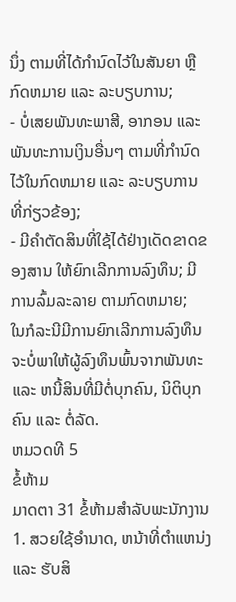ນຶ່ງ ຕາມທີ່ໄດ້ກໍານົດໄວ້ໃນສັນຍາ ຫຼື ກົດຫມາຍ ແລະ ລະບຽບການ;
- ບໍ່ເສຍພັນທະພາສີ, ອາກອນ ແລະ ພັນທະການເງິນອື່ນໆ ຕາມທີ່ກໍານົດໄວ້ໃນກົດຫມາຍ ແລະ ລະບຽບການທີ່ກ່ຽວຂ້ອງ;
- ມີຄໍາຕັດສິນທີ່ໃຊ້ໄດ້ຢ່າງເດັດຂາດຂອງສານ ໃຫ້ຍົກເລີກການລົງທຶນ; ມີການລົ້ມລະລາຍ ຕາມກົດຫມາຍ;
ໃນກໍລະນີມີການຍົກເລີກການລົງທຶນຈະບໍ່ພາໃຫ້ຜູ້ລົງທຶນພົ້ນຈາກພັນທະ ແລະ ຫນີ້ສິນທີ່ມີຕໍ່ບຸກຄົນ, ນິຕິບຸກຄົນ ແລະ ຕໍ່ລັດ.
ຫມວດທີ 5
ຂໍ້ຫ້າມ
ມາດຕາ 31 ຂໍ້ຫ້າມສໍາລັບພະນັກງານ
1. ສວຍໃຊ້ອໍານາດ, ຫນ້າທີ່ຕໍາແຫນ່ງ ແລະ ຮັບສິ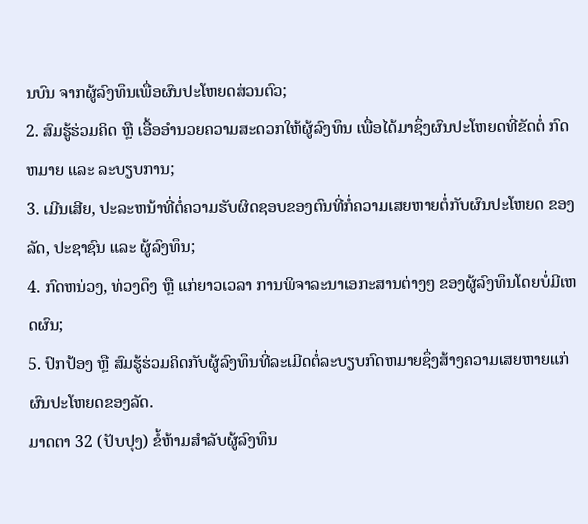ນບົນ ຈາກຜູ້ລົງທຶນເພື່ອຜົນປະໂຫຍດສ່ວນຕົວ;
2. ສົມຮູ້ຮ່ວມຄິດ ຫຼື ເອື້ອອໍານວຍຄວາມສະດວກໃຫ້ຜູ້ລົງທຶນ ເພື່ອໄດ້ມາຊຶ່ງຜົນປະໂຫຍດທີ່ຂັດຕໍ່ ກົດຫມາຍ ແລະ ລະບຽບການ;
3. ເມີນເສີຍ, ປະລະຫນ້າທີ່ຕໍ່ຄວາມຮັບຜິດຊອບຂອງຕົນທີ່ກໍ່ຄວາມເສຍຫາຍຕໍ່ກັບຜົນປະໂຫຍດ ຂອງລັດ, ປະຊາຊົນ ແລະ ຜູ້ລົງທຶນ;
4. ກົດຫນ່ວງ, ທ່ວງດຶງ ຫຼື ແກ່ຍາວເວລາ ການພິຈາລະນາເອກະສານຕ່າງໆ ຂອງຜູ້ລົງທຶນໂດຍບໍ່ມີເຫດຜົນ;
5. ປົກປ້ອງ ຫຼື ສົມຮູ້ຮ່ວມຄິດກັບຜູ້ລົງທຶນທີ່ລະເມີດຕໍ່ລະບຽບກົດຫມາຍຊຶ່ງສ້າງຄວາມເສຍຫາຍແກ່ ຜົນປະໂຫຍດຂອງລັດ.
ມາດຕາ 32 (ປັບປຸງ) ຂໍ້ຫ້າມສໍາລັບຜູ້ລົງທຶນ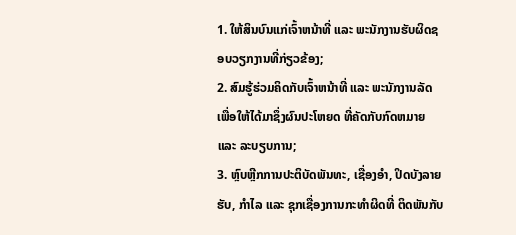1. ໃຫ້ສິນບົນແກ່ເຈົ້າຫນ້າທີ່ ແລະ ພະນັກງານຮັບຜິດຊອບວຽກງານທີ່ກ່ຽວຂ້ອງ;
2. ສົມຮູ້ຮ່ວມຄິດກັບເຈົ້າຫນ້າທີ່ ແລະ ພະນັກງານລັດ ເພື່ອໃຫ້ໄດ້ມາຊຶ່ງຜົນປະໂຫຍດ ທີ່ຄັດກັບກົດຫມາຍ ແລະ ລະບຽບການ;
3. ຫຼົບຫຼີກການປະຕິບັດພັນທະ, ເຊື່ອງອໍາ, ປິດບັງລາຍຮັບ, ກໍາໄລ ແລະ ຊຸກເຊື່ອງການກະທໍາຜິດທີ່ ຕິດພັນກັບ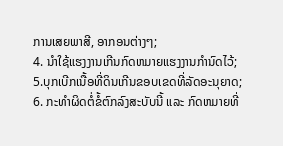ການເສຍພາສີ, ອາກອນຕ່າງໆ;
4. ນໍາໃຊ້ແຮງງານເກີນກົດຫມາຍແຮງງານກໍານົດໄວ້;
5.ບຸກເບີກເນື້ອທີ່ດິນເກີນຂອບເຂດທີ່ລັດອະນຸຍາດ;
6. ກະທໍາຜິດຕໍ່ຂໍ້ຕົກລົງສະບັບນີ້ ແລະ ກົດຫມາຍທີ່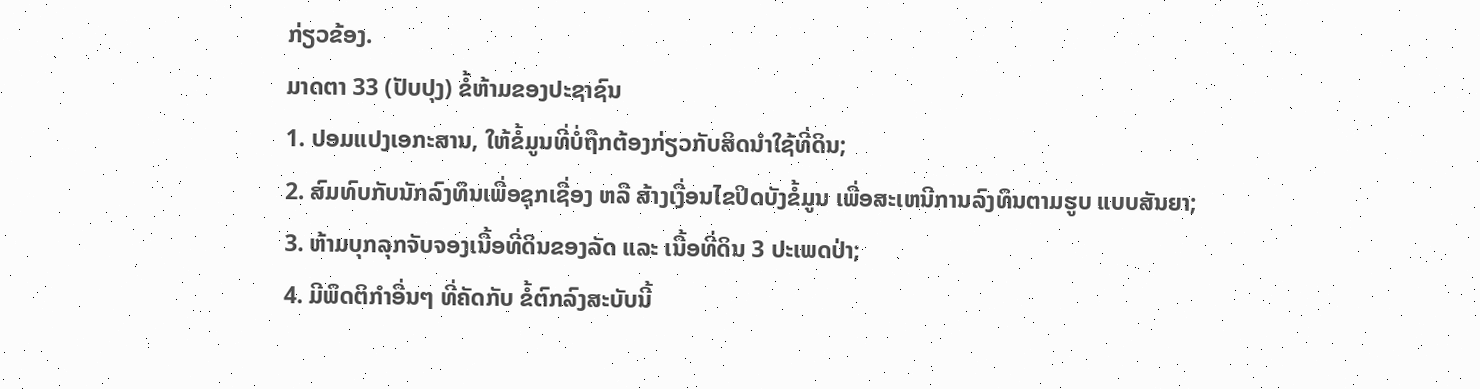ກ່ຽວຂ້ອງ.
ມາດຕາ 33 (ປັບປຸງ) ຂໍ້ຫ້າມຂອງປະຊາຊົນ
1. ປອມແປງເອກະສານ, ໃຫ້ຂໍ້ມູນທີ່ບໍ່ຖືກຕ້ອງກ່ຽວກັບສິດນໍາໃຊ້ທີ່ດິນ;
2. ສົມທົບກັບນັກລົງທຶນເພື່ອຊຸກເຊື່ອງ ຫລື ສ້າງເງື່ອນໄຂປິດບັງຂໍ້ມູນ ເພື່ອສະເຫນີການລົງທຶນຕາມຮູບ ແບບສັນຍາ;
3. ຫ້າມບຸກລຸກຈັບຈອງເນື້ອທີ່ດິນຂອງລັດ ແລະ ເນື້ອທີ່ດິນ 3 ປະເພດປ່າ;
4. ມີພຶດຕິກໍາອື່ນໆ ທີ່ຄັດກັບ ຂໍ້ຕົກລົງສະບັບນີ້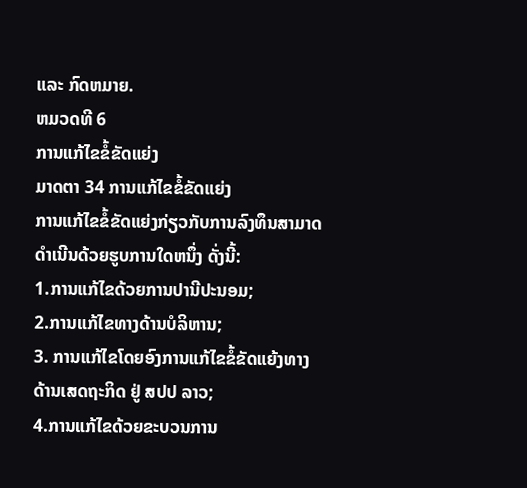ແລະ ກົດຫມາຍ.
ຫມວດທີ 6
ການແກ້ໄຂຂໍ້ຂັດແຍ່ງ
ມາດຕາ 34 ການແກ້ໄຂຂໍ້ຂັດແຍ່ງ
ການແກ້ໄຂຂໍ້ຂັດແຍ່ງກ່ຽວກັບການລົງທຶນສາມາດດໍາເນີນດ້ວຍຮູບການໃດຫນຶ່ງ ດັ່ງນີ້:
1.ການແກ້ໄຂດ້ວຍການປານີປະນອມ;
2.ການແກ້ໄຂທາງດ້ານບໍລິຫານ;
3. ການແກ້ໄຂໂດຍອົງການແກ້ໄຂຂໍ້ຂັດແຍ້ງທາງດ້ານເສດຖະກິດ ຢູ່ ສປປ ລາວ;
4.ການແກ້ໄຂດ້ວຍຂະບວນການ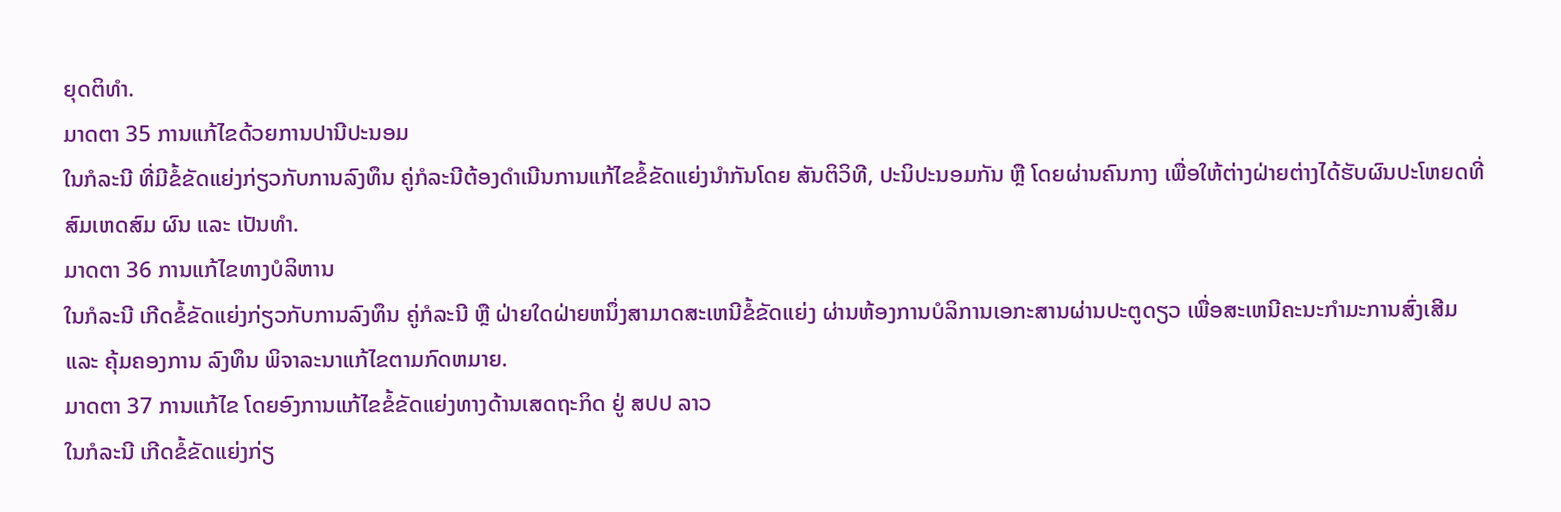ຍຸດຕິທໍາ.
ມາດຕາ 35 ການແກ້ໄຂດ້ວຍການປານີປະນອມ
ໃນກໍລະນີ ທີ່ມີຂໍ້ຂັດແຍ່ງກ່ຽວກັບການລົງທຶນ ຄູ່ກໍລະນີຕ້ອງດໍາເນີນການແກ້ໄຂຂໍ້ຂັດແຍ່ງນໍາກັນໂດຍ ສັນຕິວິທີ, ປະນິປະນອມກັນ ຫຼື ໂດຍຜ່ານຄົນກາງ ເພື່ອໃຫ້ຕ່າງຝ່າຍຕ່າງໄດ້ຮັບຜົນປະໂຫຍດທີ່ສົມເຫດສົມ ຜົນ ແລະ ເປັນທໍາ.
ມາດຕາ 36 ການແກ້ໄຂທາງບໍລິຫານ
ໃນກໍລະນີ ເກີດຂໍ້ຂັດແຍ່ງກ່ຽວກັບການລົງທຶນ ຄູ່ກໍລະນີ ຫຼື ຝ່າຍໃດຝ່າຍຫນຶ່ງສາມາດສະເຫນີຂໍ້ຂັດແຍ່ງ ຜ່ານຫ້ອງການບໍລິການເອກະສານຜ່ານປະຕູດຽວ ເພື່ອສະເຫນີຄະນະກໍາມະການສົ່ງເສີມ ແລະ ຄຸ້ມຄອງການ ລົງທຶນ ພິຈາລະນາແກ້ໄຂຕາມກົດຫມາຍ.
ມາດຕາ 37 ການແກ້ໄຂ ໂດຍອົງການແກ້ໄຂຂໍ້ຂັດແຍ່ງທາງດ້ານເສດຖະກິດ ຢູ່ ສປປ ລາວ
ໃນກໍລະນີ ເກີດຂໍ້ຂັດແຍ່ງກ່ຽ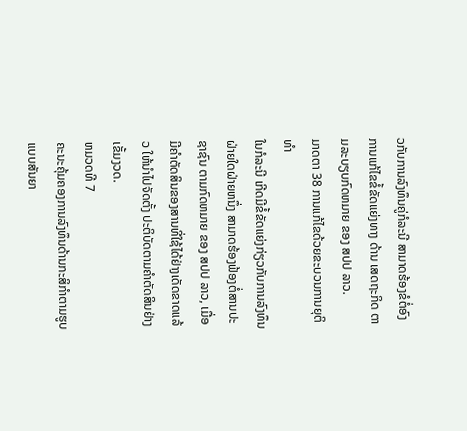ວກັບການລົງທຶນຄູ່ກໍລະນີ ສາມາດຮ້ອງຂໍຕໍ່ອົງການແກ້ໄຂຂໍ້ຂັດແຍ່ງທາງ ດ້ານ ເສດຖະກິດ ຕາມລະບຽບກົດຫມາຍ ຂອງ ສປປ ລາວ.
ມາດຕາ 38 ການແກ້ໄຂດ້ວຍຂະບວນການຍຸຕິທໍາ
ໃນກໍລະນີ ເກີດມີຂໍ້ຂັດແຍ່ງກ່ຽວກັບການລົງທຶນ ຝ່າຍໃດຝ່າຍຫນຶ່ງ ສາມາດຮ້ອງຟ້ອງຕໍ່ສານປະຊາຊົນ ຕາມກົດຫມາຍ ຂອງ ສປປ ລາວ, ເມື່ອມີຄໍາຕັດສິນຂອງສານທີ່ໃຊ້ໄດ້ຢ່າງເດັດຂາດແລ້ວ ໃຫ້ນໍາໄປຈັດຕັ້ງ ປະຕິບັດຕາມຄໍາຕັດສິນຢ່າງເຂັ້ມງວດ.
ຫມວດທີ 7
ຄະນະຄຸ້ມຄອງການລົງທຶນດ້ານກະສິກໍາຕາມຮູບແບບສັນຍາ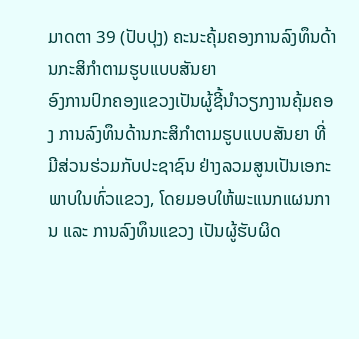ມາດຕາ 39 (ປັບປຸງ) ຄະນະຄຸ້ມຄອງການລົງທຶນດ້ານກະສິກໍາຕາມຮູບແບບສັນຍາ
ອົງການປົກຄອງແຂວງເປັນຜູ້ຊີ້ນໍາວຽກງານຄຸ້ມຄອງ ການລົງທຶນດ້ານກະສິກໍາຕາມຮູບແບບສັນຍາ ທີ່ ມີສ່ວນຮ່ວມກັບປະຊາຊົນ ຢ່າງລວມສູນເປັນເອກະພາບໃນທົ່ວແຂວງ, ໂດຍມອບໃຫ້ພະແນກແຜນການ ແລະ ການລົງທຶນແຂວງ ເປັນຜູ້ຮັບຜິດ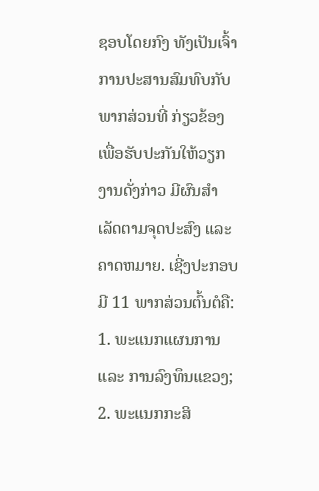ຊອບໂດຍກົງ ທັງເປັນເຈົ້າການປະສານສົມທົບກັບພາກສ່ວນທີ່ ກ່ຽວຂ້ອງ ເພື່ອຮັບປະກັນໃຫ້ວຽກງານດັ່ງກ່າວ ມີຜົນສໍາເລັດຕາມຈຸດປະສົງ ແລະ ຄາດຫມາຍ. ເຊີ່ງປະກອບມີ 11 ພາກສ່ວນຕົ້ນຕໍຄື:
1. ພະແນກແຜນການ ແລະ ການລົງທຶນແຂວງ;
2. ພະແນກກະສິ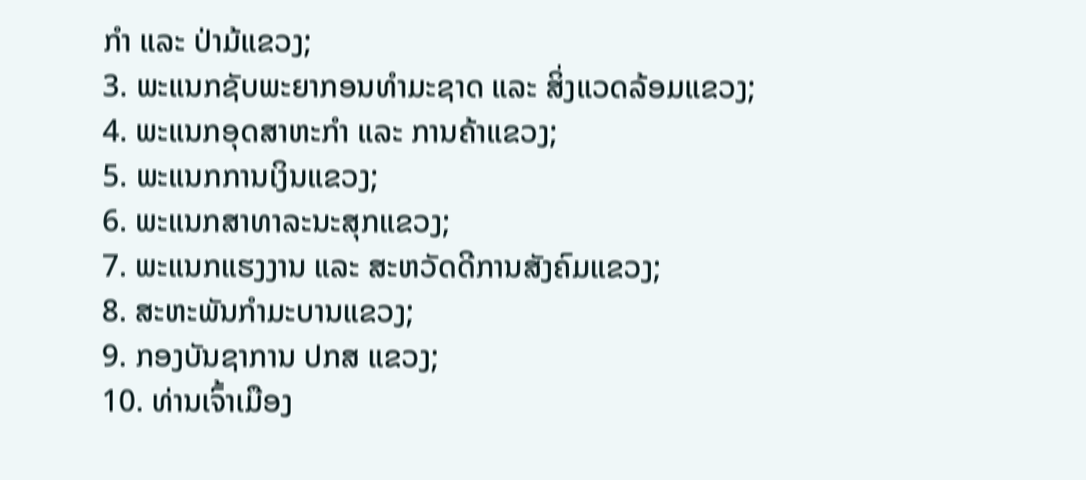ກໍາ ແລະ ປ່າມ້ແຂວງ;
3. ພະແນກຊັບພະຍາກອນທໍາມະຊາດ ແລະ ສິ່ງແວດລ້ອມແຂວງ;
4. ພະແນກອຸດສາຫະກໍາ ແລະ ການຄ້າແຂວງ;
5. ພະແນກການເງິນແຂວງ;
6. ພະແນກສາທາລະນະສຸກແຂວງ;
7. ພະແນກແຮງງານ ແລະ ສະຫວັດດີການສັງຄົມແຂວງ;
8. ສະຫະພັນກໍາມະບານແຂວງ;
9. ກອງບັນຊາການ ປກສ ແຂວງ;
10. ທ່ານເຈົ້າເມືອງ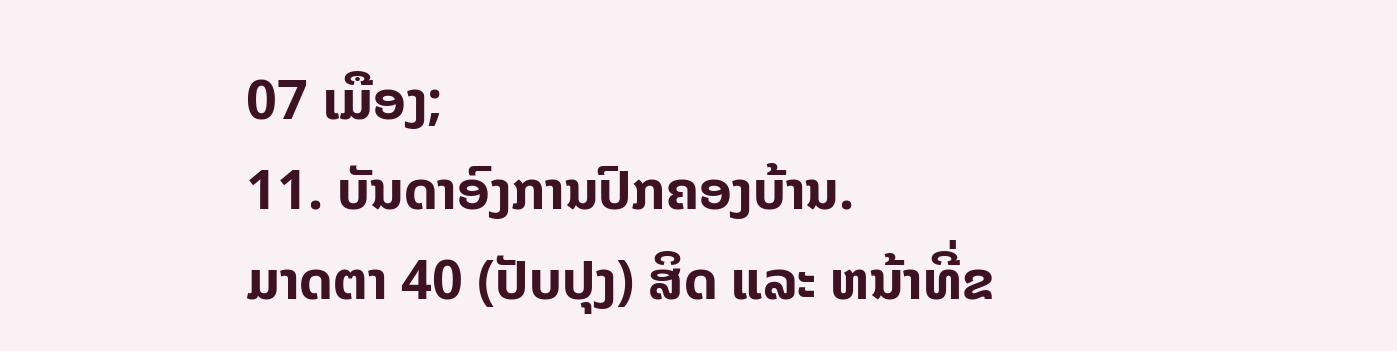07 ເມືອງ;
11. ບັນດາອົງການປົກຄອງບ້ານ.
ມາດຕາ 40 (ປັບປຸງ) ສິດ ແລະ ຫນ້າທີ່ຂ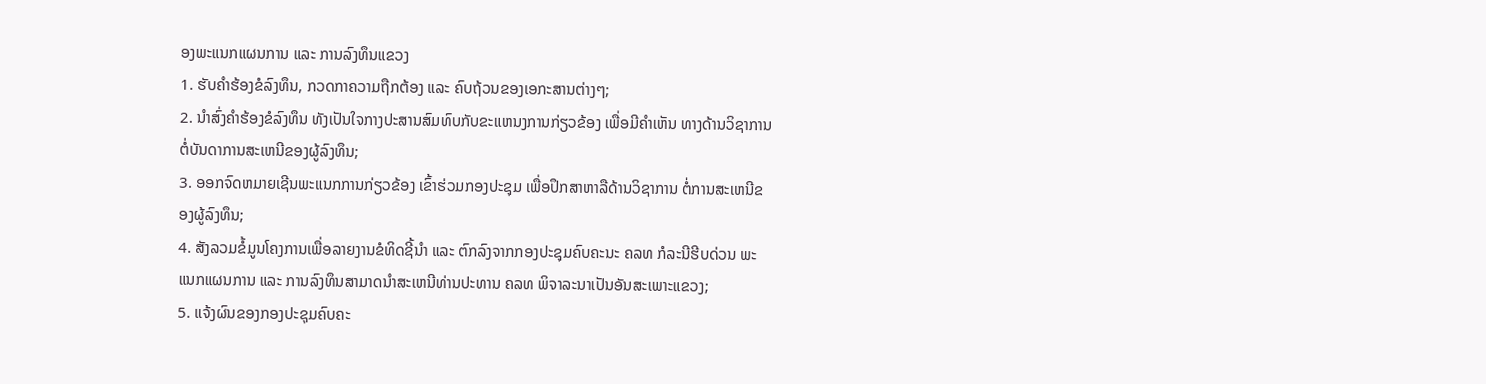ອງພະແນກແຜນການ ແລະ ການລົງທຶນແຂວງ
1. ຮັບຄໍາຮ້ອງຂໍລົງທຶນ, ກວດກາຄວາມຖືກຕ້ອງ ແລະ ຄົບຖ້ວນຂອງເອກະສານຕ່າງໆ;
2. ນໍາສົ່ງຄໍາຮ້ອງຂໍລົງທຶນ ທັງເປັນໃຈກາງປະສານສົມທົບກັບຂະແຫນງການກ່ຽວຂ້ອງ ເພື່ອມີຄໍາເຫັນ ທາງດ້ານວິຊາການ ຕໍ່ບັນດາການສະເຫນີຂອງຜູ້ລົງທຶນ;
3. ອອກຈົດຫມາຍເຊີນພະແນກການກ່ຽວຂ້ອງ ເຂົ້າຮ່ວມກອງປະຊຸມ ເພື່ອປຶກສາຫາລືດ້ານວິຊາການ ຕໍ່ການສະເຫນີຂອງຜູ້ລົງທຶນ;
4. ສັງລວມຂໍ້ມູນໂຄງການເພື່ອລາຍງານຂໍທິດຊີ້ນໍາ ແລະ ຕົກລົງຈາກກອງປະຊຸມຄົບຄະນະ ຄລທ ກໍລະນີຮີບດ່ວນ ພະແນກແຜນການ ແລະ ການລົງທຶນສາມາດນໍາສະເຫນີທ່ານປະທານ ຄລທ ພິຈາລະນາເປັນອັນສະເພາະແຂວງ;
5. ແຈ້ງຜົນຂອງກອງປະຊຸມຄົບຄະ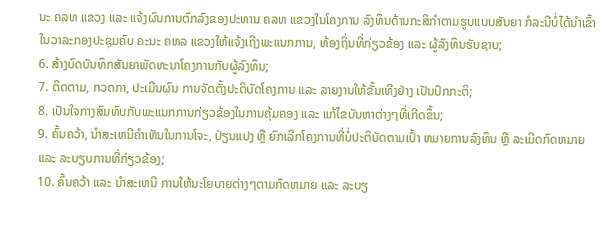ນະ ຄລທ ແຂວງ ແລະ ແຈ້ງຜົນການຕົກລົງຂອງປະທານ ຄລທ ແຂວງໃນໂຄງການ ລົງທຶນດ້ານກະສິກໍາຕາມຮູບແບບສັນຍາ ກໍລະນີບໍ່ໄດ້ນໍາເຂົ້າໃນວາລະກອງປະຊຸມຄົບ ຄະນະ ຄທລ ແຂວງໃຫ້ແຈ້ງເຖີງພະແນກການ, ທ້ອງຖິ່ນທີ່ກ່ຽວຂ້ອງ ແລະ ຜູ້ລົງທຶນຮັບຊາບ;
6. ສ້າງບົດບັນທຶກສັນຍາພັດທະນາໂຄງການກັບຜູ້ລົງທຶນ;
7. ຕິດຕາມ, ກວດກາ, ປະເມີນຜົນ ການຈັດຕັ້ງປະຕິບັດໂຄງການ ແລະ ລາຍງານໃຫ້ຂັ້ນເທີງຢ່າງ ເປັນປົກກະຕິ;
8. ເປັນໃຈກາງສົມທົບກັບພະແນກການກ່ຽວຂ້ອງໃນການຄຸ້ມຄອງ ແລະ ແກ້ໄຂບັນຫາຕ່າງໆທີ່ເກີດຂຶ້ນ;
9. ຄົ້ນຄວ້າ, ນໍາສະເຫນີຄໍາເຫັນໃນການໂຈະ, ປ່ຽນແປງ ຫຼື ຍົກເລີກໂຄງການທີ່ບໍ່ປະຕິບັດຕາມເປົ້າ ຫມາຍການລົງທຶນ ຫຼື ລະເມີດກົດຫມາຍ ແລະ ລະບຽບການທີ່ກ່ຽວຂ້ອງ;
10. ຄົ້ນຄວ້າ ແລະ ນໍາສະເຫນີ ການໃຫ້ນະໂຍບາຍຕ່າງໆຕາມກົດຫມາຍ ແລະ ລະບຽ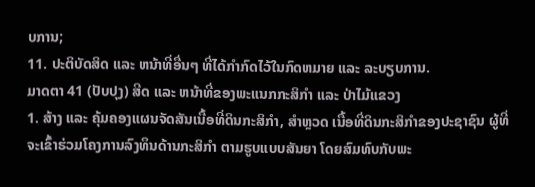ບການ;
11. ປະຕິບັດສິດ ແລະ ຫນ້າທີ່ອື່ນໆ ທີ່ໄດ້ກໍາກົດໄວ້ໃນກົດຫມາຍ ແລະ ລະບຽບການ.
ມາດຕາ 41 (ປັບປຸງ) ສີດ ແລະ ຫນ້າທີ່ຂອງພະແນກກະສິກໍາ ແລະ ປ່າໄມ້ແຂວງ
1. ສ້າງ ແລະ ຄຸ້ມຄອງແຜນຈັດສັນເນື້ອທີ່ດິນກະສິກໍາ, ສໍາຫຼວດ ເນື້ອທີ່ດິນກະສິກໍາຂອງປະຊາຊົນ ຜູ້ທີ່ຈະເຂົ້າຮ່ວມໂຄງການລົງທຶນດ້ານກະສິກໍາ ຕາມຮູບແບບສັນຍາ ໂດຍສົມທົບກັບພະ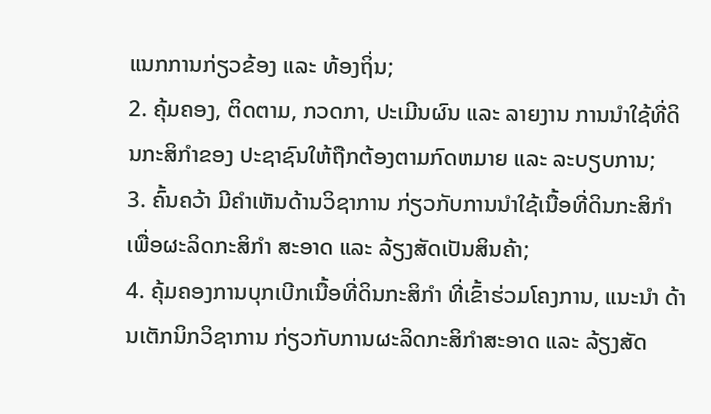ແນກການກ່ຽວຂ້ອງ ແລະ ທ້ອງຖິ່ນ;
2. ຄຸ້ມຄອງ, ຕິດຕາມ, ກວດກາ, ປະເມີນຜົນ ແລະ ລາຍງານ ການນໍາໃຊ້ທີ່ດິນກະສິກໍາຂອງ ປະຊາຊົນໃຫ້ຖືກຕ້ອງຕາມກົດຫມາຍ ແລະ ລະບຽບການ;
3. ຄົ້ນຄວ້າ ມີຄໍາເຫັນດ້ານວິຊາການ ກ່ຽວກັບການນໍາໃຊ້ເນື້ອທີ່ດິນກະສິກໍາ ເພື່ອຜະລິດກະສິກໍາ ສະອາດ ແລະ ລ້ຽງສັດເປັນສິນຄ້າ;
4. ຄຸ້ມຄອງການບຸກເບີກເນື້ອທີ່ດິນກະສິກໍາ ທີ່ເຂົ້າຮ່ວມໂຄງການ, ແນະນໍາ ດ້ານເຕັກນິກວິຊາການ ກ່ຽວກັບການຜະລິດກະສິກໍາສະອາດ ແລະ ລ້ຽງສັດ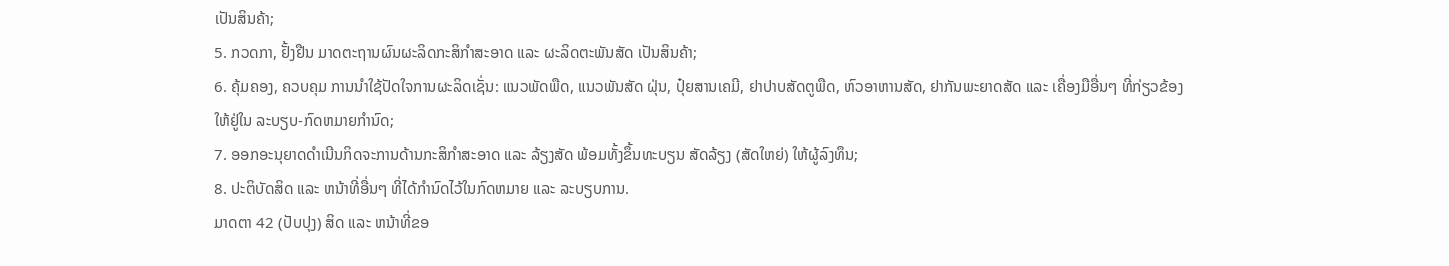ເປັນສິນຄ້າ;
5. ກວດກາ, ຢັ້ງຢືນ ມາດຕະຖານຜົນຜະລິດກະສິກໍາສະອາດ ແລະ ຜະລິດຕະພັນສັດ ເປັນສິນຄ້າ;
6. ຄຸ້ມຄອງ, ຄວບຄຸມ ການນໍາໃຊ້ປັດໃຈການຜະລິດເຊັ່ນ: ແນວພັດພືດ, ແນວພັນສັດ ຝຸ່ນ, ປຸ໋ຍສານເຄມີ, ຢາປາບສັດຕູພືດ, ຫົວອາຫານສັດ, ຢາກັນພະຍາດສັດ ແລະ ເຄື່ອງມືອື່ນໆ ທີ່ກ່ຽວຂ້ອງ ໃຫ້ຢູ່ໃນ ລະບຽບ-ກົດຫມາຍກໍານົດ;
7. ອອກອະນຸຍາດດໍາເນີນກິດຈະການດ້ານກະສິກໍາສະອາດ ແລະ ລ້ຽງສັດ ພ້ອມທັ້ງຂຶ້ນທະບຽນ ສັດລ້ຽງ (ສັດໃຫຍ່) ໃຫ້ຜູ້ລົງທຶນ;
8. ປະຕິບັດສິດ ແລະ ຫນ້າທີ່ອື່ນໆ ທີ່ໄດ້ກໍານົດໄວ້ໃນກົດຫມາຍ ແລະ ລະບຽບການ.
ມາດຕາ 42 (ປັບປຸງ) ສິດ ແລະ ຫນ້າທີ່ຂອ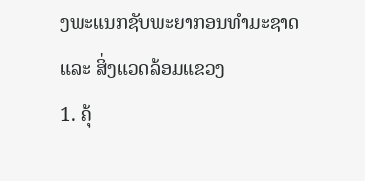ງພະແນກຊັບພະຍາກອນທໍາມະຊາດ ແລະ ສິ່ງແວດລ້ອມແຂວງ
1. ຄຸ້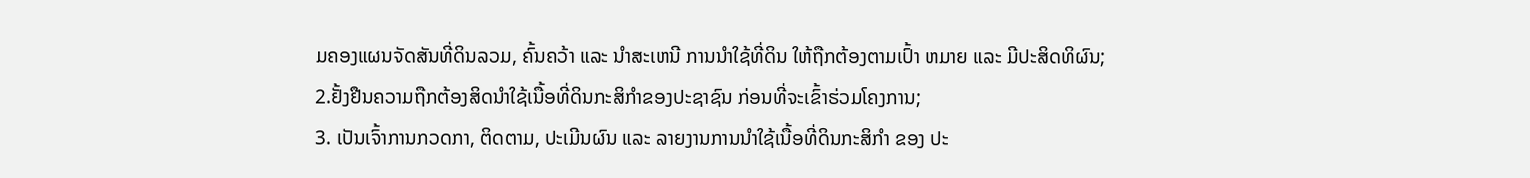ມຄອງແຜນຈັດສັນທີ່ດິນລວມ, ຄົ້ນຄວ້າ ແລະ ນໍາສະເຫນີ ການນໍາໃຊ້ທີ່ດິນ ໃຫ້ຖືກຕ້ອງຕາມເປົ້າ ຫມາຍ ແລະ ມີປະສິດທິຜົນ;
2.ຢັ້ງຢືນຄວາມຖືກຕ້ອງສິດນໍາໃຊ້ເນື້ອທີ່ດິນກະສິກໍາຂອງປະຊາຊົນ ກ່ອນທີ່ຈະເຂົ້າຮ່ວມໂຄງການ;
3. ເປັນເຈົ້າການກວດກາ, ຕິດຕາມ, ປະເມີນຜົນ ແລະ ລາຍງານການນໍາໃຊ້ເນື້ອທີ່ດິນກະສິກໍາ ຂອງ ປະ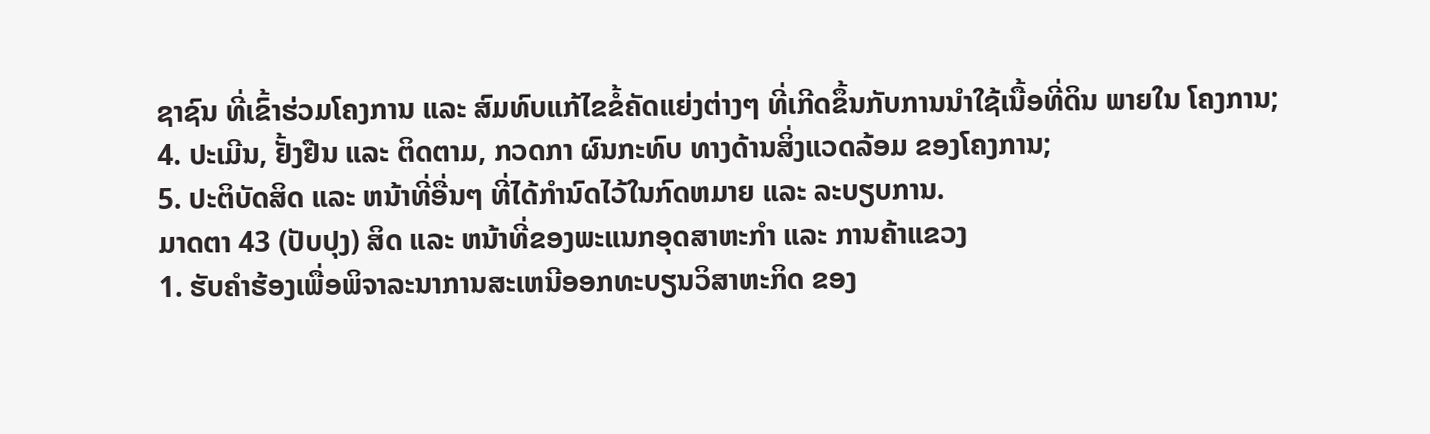ຊາຊົນ ທີ່ເຂົ້າຮ່ວມໂຄງການ ແລະ ສົມທົບແກ້ໄຂຂໍ້ຄັດແຍ່ງຕ່າງໆ ທີ່ເກີດຂຶ້ນກັບການນໍາໃຊ້ເນື້ອທີ່ດິນ ພາຍໃນ ໂຄງການ;
4. ປະເມີນ, ຢັ້ງຢືນ ແລະ ຕິດຕາມ, ກວດກາ ຜົນກະທົບ ທາງດ້ານສິ່ງແວດລ້ອມ ຂອງໂຄງການ;
5. ປະຕິບັດສິດ ແລະ ຫນ້າທີ່ອື່ນໆ ທີ່ໄດ້ກໍານົດໄວ້ໃນກົດຫມາຍ ແລະ ລະບຽບການ.
ມາດຕາ 43 (ປັບປຸງ) ສິດ ແລະ ຫນ້າທີ່ຂອງພະແນກອຸດສາຫະກໍາ ແລະ ການຄ້າແຂວງ
1. ຮັບຄໍາຮ້ອງເພື່ອພິຈາລະນາການສະເຫນີອອກທະບຽນວິສາຫະກິດ ຂອງ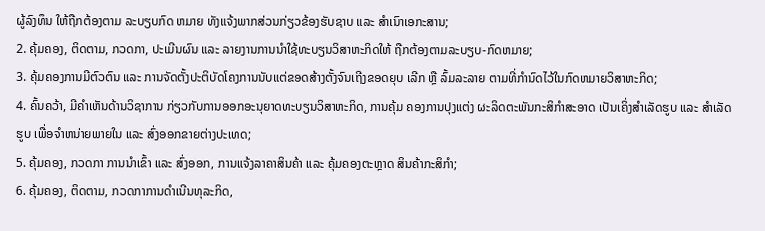ຜູ້ລົງທຶນ ໃຫ້ຖືກຕ້ອງຕາມ ລະບຽບກົດ ຫມາຍ ທັງແຈ້ງພາກສ່ວນກ່ຽວຂ້ອງຮັບຊາບ ແລະ ສໍາເນົາເອກະສານ;
2. ຄຸ້ມຄອງ, ຕິດຕາມ, ກວດກາ, ປະເມີນຜົນ ແລະ ລາຍງານການນໍາໃຊ້ທະບຽນວິສາຫະກິດໃຫ້ ຖືກຕ້ອງຕາມລະບຽບ-ກົດຫມາຍ;
3. ຄຸ້ມຄອງການມີຕົວຕົນ ແລະ ການຈັດຕັ້ງປະຕິບັດໂຄງການນັບແຕ່ຂອດສ້າງຕັ້ງຈົນເຖີງຂອດຍຸບ ເລີກ ຫຼື ລົ້ມລະລາຍ ຕາມທີ່ກໍານົດໄວ້ໃນກົດຫມາຍວິສາຫະກິດ;
4. ຄົ້ນຄວ້າ, ມີຄໍາເຫັນດ້ານວິຊາການ ກ່ຽວກັບການອອກອະນຸຍາດທະບຽນວິສາຫະກິດ, ການຄຸ້ມ ຄອງການປຸງແຕ່ງ ຜະລິດຕະພັນກະສິກໍາສະອາດ ເປັນເຄິ່ງສໍາເລັດຮູບ ແລະ ສໍາເລັດຮູບ ເພື່ອຈໍາຫນ່າຍພາຍໃນ ແລະ ສົ່ງອອກຂາຍຕ່າງປະເທດ;
5. ຄຸ້ມຄອງ, ກວດກາ ການນໍາເຂົ້າ ແລະ ສົ່ງອອກ, ການແຈ້ງລາຄາສິນຄ້າ ແລະ ຄຸ້ມຄອງຕະຫຼາດ ສິນຄ້າກະສິກໍາ;
6. ຄຸ້ມຄອງ, ຕິດຕາມ, ກວດກາການດໍາເນີນທຸລະກິດ,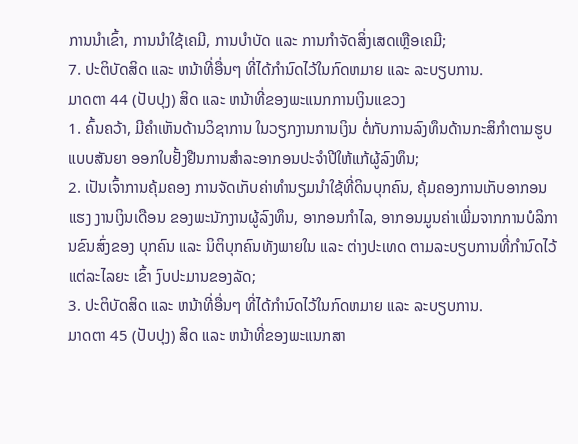ການນໍາເຂົ້າ, ການນໍາໃຊ້ເຄມີ, ການບໍາບັດ ແລະ ການກໍາຈັດສິ່ງເສດເຫຼືອເຄມີ;
7. ປະຕິບັດສິດ ແລະ ຫນ້າທີ່ອື່ນໆ ທີ່ໄດ້ກໍານົດໄວ້ໃນກົດຫມາຍ ແລະ ລະບຽບການ.
ມາດຕາ 44 (ປັບປຸງ) ສິດ ແລະ ຫນ້າທີ່ຂອງພະແນກການເງິນແຂວງ
1. ຄົ້ນຄວ້າ, ມີຄໍາເຫັນດ້ານວິຊາການ ໃນວຽກງານການເງິນ ຕໍ່ກັບການລົງທຶນດ້ານກະສິກໍາຕາມຮູບ ແບບສັນຍາ ອອກໃບຢັ້ງຢືນການສໍາລະອາກອນປະຈໍາປີໃຫ້ແກ້ຜູ້ລົງທຶນ;
2. ເປັນເຈົ້າການຄຸ້ມຄອງ ການຈັດເກັບຄ່າທໍານຽມນໍາໃຊ້ທີ່ດິນບຸກຄົນ, ຄຸ້ມຄອງການເກັບອາກອນແຮງ ງານເງິນເດືອນ ຂອງພະນັກງານຜູ້ລົງທຶນ, ອາກອນກໍາໄລ, ອາກອນມູນຄ່າເພີ່ມຈາກການບໍລິການຂົນສົ່ງຂອງ ບຸກຄົນ ແລະ ນິຕິບຸກຄົນທັງພາຍໃນ ແລະ ຕ່າງປະເທດ ຕາມລະບຽບການທີ່ກໍານົດໄວ້ແຕ່ລະໄລຍະ ເຂົ້າ ງົບປະມານຂອງລັດ;
3. ປະຕິບັດສິດ ແລະ ຫນ້າທີ່ອື່ນໆ ທີ່ໄດ້ກໍານົດໄວ້ໃນກົດຫມາຍ ແລະ ລະບຽບການ.
ມາດຕາ 45 (ປັບປຸງ) ສິດ ແລະ ຫນ້າທີ່ຂອງພະແນກສາ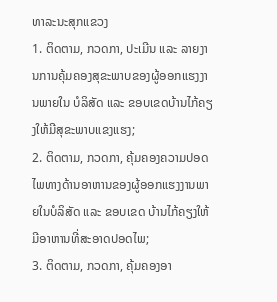ທາລະນະສຸກແຂວງ
1. ຕິດຕາມ, ກວດກາ, ປະເມີນ ແລະ ລາຍງານການຄຸ້ມຄອງສຸຂະພາບຂອງຜູ້ອອກແຮງງານພາຍໃນ ບໍລິສັດ ແລະ ຂອບເຂດບ້ານໄກ້ຄຽງໃຫ້ມີສຸຂະພາບແຂງແຮງ;
2. ຕິດຕາມ, ກວດກາ, ຄຸ້ມຄອງຄວາມປອດໄພທາງດ້ານອາຫານຂອງຜູ້ອອກແຮງງານພາຍໃນບໍລິສັດ ແລະ ຂອບເຂດ ບ້ານໄກ້ຄຽງໃຫ້ມີອາຫານທີ່ສະອາດປອດໄພ;
3. ຕິດຕາມ, ກວດກາ, ຄຸ້ມຄອງອາ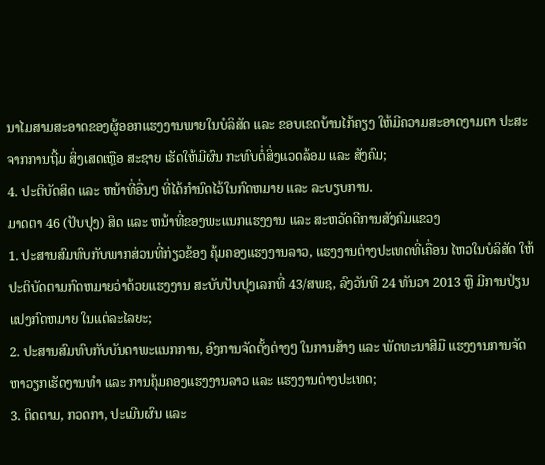ນາໄມສາມສະອາດຂອງຜູ້ອອກແຮງງານພາຍໃນບໍລິສັດ ແລະ ຂອບເຂດບ້ານໄກ້ຄຽງ ໃຫ້ມີຄວາມສະອາດງາມຕາ ປະສະຈາກການຖີ້ມ ສິ່ງເສດເຫຼືອ ສະຊາຍ ເຮັດໃຫ້ມີຜົນ ກະທົບຕໍ່ສິ່ງແວດລ້ອມ ແລະ ສັງຄົມ;
4. ປະຕິບັດສິດ ແລະ ຫນ້າທີ່ອື່ນໆ ທີ່ໄດ້ກໍານົດໄວ້ໃນກົດຫມາຍ ແລະ ລະບຽບການ.
ມາດຕາ 46 (ປັບປຸງ) ສິດ ແລະ ຫນ້າທີ່ຂອງພະແນກແຮງງານ ແລະ ສະຫວັດດີການສັງຄົມແຂວງ
1. ປະສານສົມທົບກັບພາກສ່ວນທີ່ກ່ຽວຂ້ອງ ຄຸ້ມຄອງແຮງງານລາວ, ແຮງງານຕ່າງປະເທດທີ່ເຄື່ອນ ໄຫວໃນບໍລິສັດ ໃຫ້ປະຕິບັດຕາມກົດຫມາຍວ່າດ້ວຍແຮງງານ ສະບັບປັບປຸງເລກທີ່ 43/ສພຊ, ລົງວັນທີ 24 ທັນວາ 2013 ຫຼື ມີການປ່ຽນແປງກົດຫມາຍ ໃນແຕ່ລະໄລຍະ;
2. ປະສານສົມທົບກັບບັນດາພະແນກການ, ອົງການຈັດຕັ້ງຕ່າງໆ ໃນການສ້າງ ແລະ ພັດທະນາສີມື ແຮງງານການຈັດຫາວຽກເຮັດງານທໍາ ແລະ ການຄຸ້ມຄອງແຮງງານລາວ ແລະ ແຮງງານຕ່າງປະເທດ;
3. ຕິດຕາມ, ກວດກາ, ປະເມີນຜົນ ແລະ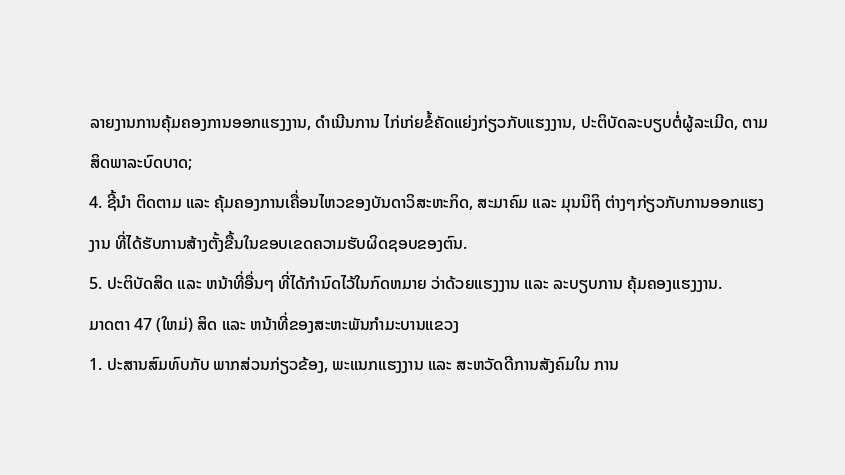ລາຍງານການຄຸ້ມຄອງການອອກແຮງງານ, ດໍາເນີນການ ໄກ່ເກ່ຍຂໍ້ຄັດແຍ່ງກ່ຽວກັບແຮງງານ, ປະຕິບັດລະບຽບຕໍ່ຜູ້ລະເມີດ, ຕາມສິດພາລະບົດບາດ;
4. ຊີ້ນໍາ ຕິດຕາມ ແລະ ຄຸ້ມຄອງການເຄື່ອນໄຫວຂອງບັນດາວິສະຫະກິດ, ສະມາຄົມ ແລະ ມຸນນິຖິ ຕ່າງໆກ່ຽວກັບການອອກແຮງງານ ທີ່ໄດ້ຮັບການສ້າງຕັ້ງຂື້ນໃນຂອບເຂດຄວາມຮັບຜິດຊອບຂອງຕົນ.
5. ປະຕິບັດສິດ ແລະ ຫນ້າທີ່ອື່ນໆ ທີ່ໄດ້ກໍານົດໄວ້ໃນກົດຫມາຍ ວ່າດ້ວຍແຮງງານ ແລະ ລະບຽບການ ຄຸ້ມຄອງແຮງງານ.
ມາດຕາ 47 (ໃຫມ່) ສິດ ແລະ ຫນ້າທີ່ຂອງສະຫະພັນກໍາມະບານແຂວງ
1. ປະສານສົມທົບກັບ ພາກສ່ວນກ່ຽວຂ້ອງ, ພະແນກແຮງງານ ແລະ ສະຫວັດດີການສັງຄົມໃນ ການ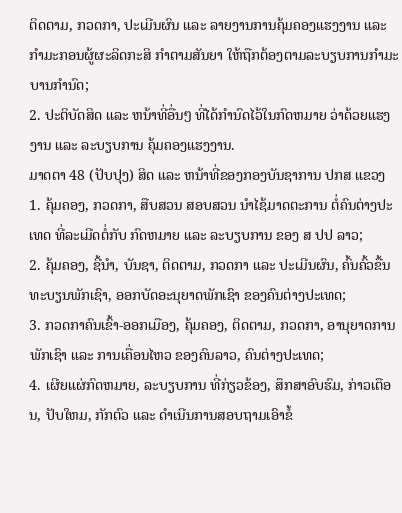ຕິດຕາມ, ກວດກາ, ປະເມີນຜົນ ແລະ ລາຍງານການຄຸ້ມຄອງແຮງງານ ແລະ ກໍາມະກອນຜູ້ຜະລິດກະສິ ກໍາຕາມສັນຍາ ໃຫ້ຖືກຕ້ອງຕາມລະບຽບການກໍາມະບານກໍານົດ;
2. ປະຕິບັດສິດ ແລະ ຫນ້າທີ່ອື່ນໆ ທີ່ໄດ້ກໍານົດໄວ້ໃນກົດຫມາຍ ວ່າດ້ວຍແຮງງານ ແລະ ລະບຽບການ ຄຸ້ມຄອງແຮງງານ.
ມາດຕາ 48 (ປັບປຸງ) ສິດ ແລະ ຫນ້າທີ່ຂອງກອງບັນຊາການ ປກສ ແຂວງ
1. ຄຸ້ມຄອງ, ກວດກາ, ສືບສວນ ສອບສວນ ນໍາໄຊ້ມາດຕະການ ຕໍ່ຄົນຕ່າງປະເທດ ທີ່ລະເມີດຕໍ່ກັບ ກົດຫມາຍ ແລະ ລະບຽບການ ຂອງ ສ ປປ ລາວ;
2. ຄຸ້ມຄອງ, ຊີ້ນໍາ, ບັນຊາ, ຕິດຕາມ, ກວດກາ ແລະ ປະເມີນຜົນ, ຄົ້ນຄົ້ວຂື້ນທະບຽນພັກເຊົາ, ອອກບັດອະນຸຍາດພັກເຊົາ ຂອງຄົນຕ່າງປະເທດ;
3. ກວດກາຄົນເຂົ້າ-ອອກເມືອງ, ຄຸ້ມຄອງ, ຕິດຕາມ, ກວດກາ, ອານຸຍາດການພັກເຊົາ ແລະ ການເຄື່ອນໄຫວ ຂອງຄົນລາວ, ຄົນຕ່າງປະເທດ;
4. ເຜີຍແຜ່ກົດຫມາຍ, ລະບຽບການ ທີ່ກ່ຽວຂ້ອງ, ສຶກສາອົບຮົມ, ກ່າວເຕືອນ, ປັບໃຫມ, ກັກຕົວ ແລະ ດໍາເນີນການສອບຖາມເອົາຂໍ້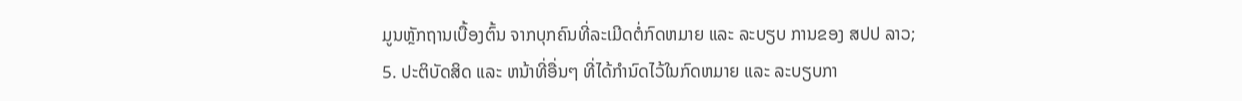ມູນຫຼັກຖານເບື້ອງຕົ້ນ ຈາກບຸກຄົນທີ່ລະເມີດຕໍ່ກົດຫມາຍ ແລະ ລະບຽບ ການຂອງ ສປປ ລາວ;
5. ປະຕິບັດສິດ ແລະ ຫນ້າທີ່ອື່ນໆ ທີ່ໄດ້ກໍານົດໄວ້ໃນກົດຫມາຍ ແລະ ລະບຽບກາ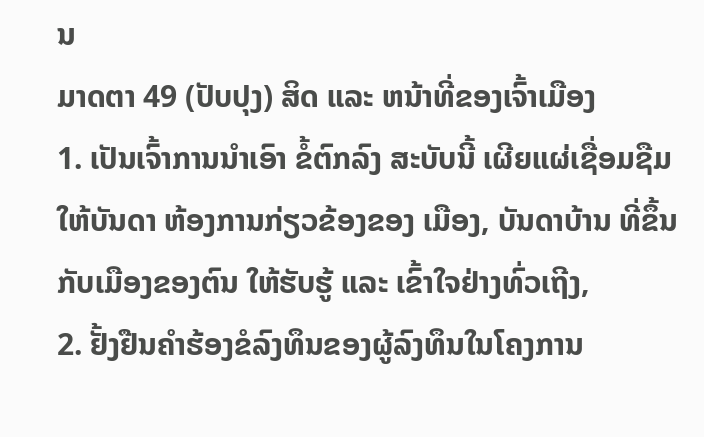ນ
ມາດຕາ 49 (ປັບປຸງ) ສິດ ແລະ ຫນ້າທີ່ຂອງເຈົ້າເມືອງ
1. ເປັນເຈົ້າການນໍາເອົາ ຂໍ້ຕົກລົງ ສະບັບນີ້ ເຜີຍແຜ່ເຊື່ອມຊືມ ໃຫ້ບັນດາ ຫ້ອງການກ່ຽວຂ້ອງຂອງ ເມືອງ, ບັນດາບ້ານ ທີ່ຂຶ້ນກັບເມືອງຂອງຕົນ ໃຫ້ຮັບຮູ້ ແລະ ເຂົ້າໃຈຢ່າງທົ່ວເຖີງ,
2. ຢັ້ງຢືນຄໍາຮ້ອງຂໍລົງທຶນຂອງຜູ້ລົງທຶນໃນໂຄງການ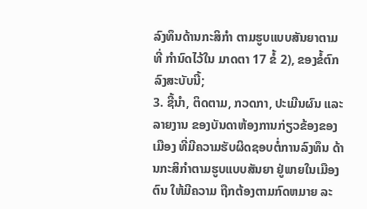ລົງທຶນດ້ານກະສິກໍາ ຕາມຮູບແບບສັນຍາຕາມທີ່ ກໍານົດໄວ້ໃນ ມາດຕາ 17 ຂໍ້ 2), ຂອງຂໍ້ຕົກລົງສະບັບນີ້;
3. ຊີ້ນໍາ, ຕິດຕາມ, ກວດກາ, ປະເມີນຜົນ ແລະ ລາຍງານ ຂອງບັນດາຫ້ອງການກ່ຽວຂ້ອງຂອງເມືອງ ທີ່ມີຄວາມຮັບຜິດຊອບຕໍ່ການລົງທຶນ ດ້ານກະສິກໍາຕາມຮູບແບບສັນຍາ ຢູ່ພາຍໃນເມືອງຕົນ ໃຫ້ມີຄວາມ ຖືກຕ້ອງຕາມກົດຫມາຍ ລະ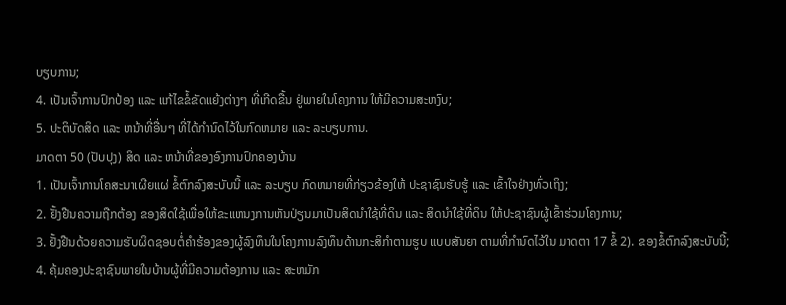ບຽບການ;
4. ເປັນເຈົ້າການປົກປ້ອງ ແລະ ແກ້ໄຂຂໍ້ຂັດແຍ້ງຕ່າງໆ ທີ່ເກີດຂື້ນ ຢູ່ພາຍໃນໂຄງການ ໃຫ້ມີຄວາມສະຫງົບ;
5. ປະຕິບັດສິດ ແລະ ຫນ້າທີ່ອື່ນໆ ທີ່ໄດ້ກໍານົດໄວ້ໃນກົດຫມາຍ ແລະ ລະບຽບການ.
ມາດຕາ 50 (ປັບປຸງ) ສິດ ແລະ ຫນ້າທີ່ຂອງອົງການປົກຄອງບ້ານ
1. ເປັນເຈົ້າການໂຄສະນາເຜີຍແຜ່ ຂໍ້ຕົກລົງສະບັບນີ້ ແລະ ລະບຽບ ກົດຫມາຍທີ່ກ່ຽວຂ້ອງໃຫ້ ປະຊາຊົນຮັບຮູ້ ແລະ ເຂົ້າໃຈຢ່າງທົ່ວເຖິງ;
2. ຢັ້ງຢືນຄວາມຖືກຕ້ອງ ຂອງສິດໃຊ້ເພື່ອໃຫ້ຂະແຫນງການຫັນປ່ຽນມາເປັນສິດນໍາໃຊ້ທີ່ດິນ ແລະ ສິດນໍາໃຊ້ທີ່ດິນ ໃຫ້ປະຊາຊົນຜູ້ເຂົ້າຮ່ວມໂຄງການ;
3. ຢັ້ງຢືນດ້ວຍຄວາມຮັບຜິດຊອບຕໍ່ຄໍາຮ້ອງຂອງຜູ້ລົງທຶນໃນໂຄງການລົງທຶນດ້ານກະສິກໍາຕາມຮູບ ແບບສັນຍາ ຕາມທີ່ກໍານົດໄວ້ໃນ ມາດຕາ 17 ຂໍ້ 2). ຂອງຂໍ້ຕົກລົງສະບັບນີ້;
4. ຄຸ້ມຄອງປະຊາຊົນພາຍໃນບ້ານຜູ້ທີ່ມີຄວາມຕ້ອງການ ແລະ ສະຫມັກ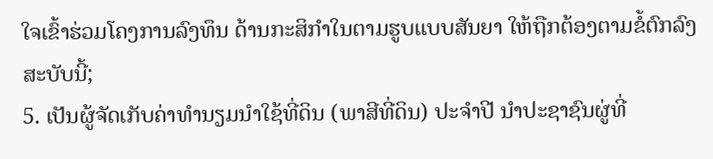ໃຈເຂົ້າຮ່ວມໂຄງການລົງທຶນ ດ້ານກະສິກໍາໃນຕາມຮູບແບບສັນຍາ ໃຫ້ຖືກຕ້ອງຕາມຂໍ້ຕົກລົງ ສະບັບນີ້;
5. ເປັນຜູ້ຈັດເກັບຄ່າທໍານຽມນໍາໃຊ້ທີ່ດິນ (ພາສີທີ່ດິນ) ປະຈໍາປີ ນໍາປະຊາຊົນຜູ່ທີ່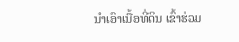ນໍາເອົາເນື້ອທີ່ດິນ ເຂົ້າຮ່ວມ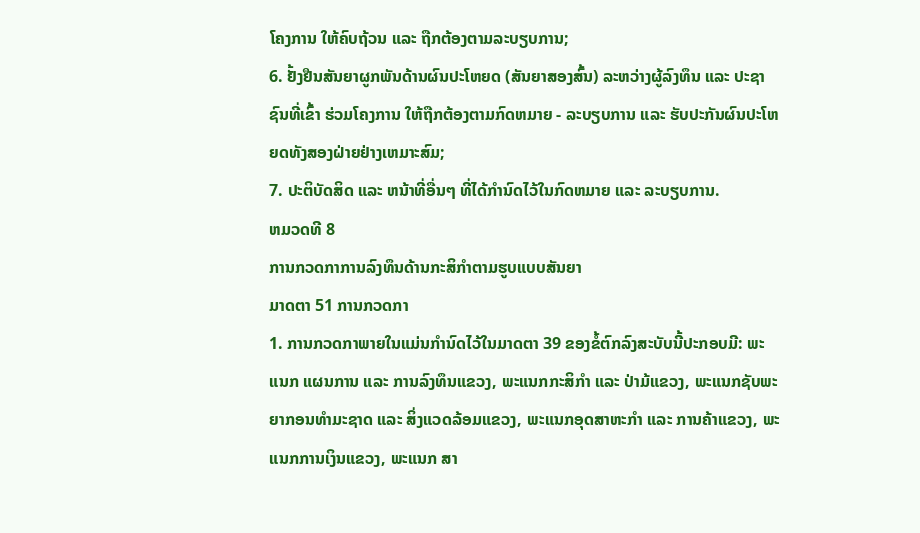ໂຄງການ ໃຫ້ຄົບຖ້ວນ ແລະ ຖືກຕ້ອງຕາມລະບຽບການ;
6. ຢັ້ງຢືນສັນຍາຜູກພັນດ້ານຜົນປະໂຫຍດ (ສັນຍາສອງສົ້ນ) ລະຫວ່າງຜູ້ລົງທຶນ ແລະ ປະຊາຊົນທີ່ເຂົ້າ ຮ່ວມໂຄງການ ໃຫ້ຖືກຕ້ອງຕາມກົດຫມາຍ - ລະບຽບການ ແລະ ຮັບປະກັນຜົນປະໂຫຍດທັງສອງຝ່າຍຢ່າງເຫມາະສົມ;
7. ປະຕິບັດສິດ ແລະ ຫນ້າທີ່ອື່ນໆ ທີ່ໄດ້ກໍານົດໄວ້ໃນກົດຫມາຍ ແລະ ລະບຽບການ.
ຫມວດທີ 8
ການກວດກາການລົງທຶນດ້ານກະສິກໍາຕາມຮູບແບບສັນຍາ
ມາດຕາ 51 ການກວດກາ
1. ການກວດກາພາຍໃນແມ່ນກໍານົດໄວ້ໃນມາດຕາ 39 ຂອງຂໍ້ຕົກລົງສະບັບນີ້ປະກອບມີ: ພະແນກ ແຜນການ ແລະ ການລົງທຶນແຂວງ, ພະແນກກະສິກໍາ ແລະ ປ່າມ້ແຂວງ, ພະແນກຊັບພະຍາກອນທໍາມະຊາດ ແລະ ສິ່ງແວດລ້ອມແຂວງ, ພະແນກອຸດສາຫະກໍາ ແລະ ການຄ້າແຂວງ, ພະແນກການເງິນແຂວງ, ພະແນກ ສາ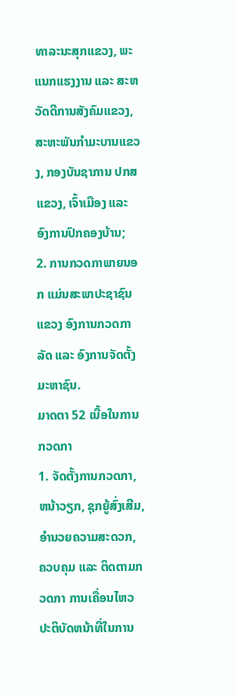ທາລະນະສຸກແຂວງ, ພະແນກແຮງງານ ແລະ ສະຫວັດດີການສັງຄົມແຂວງ, ສະຫະພັນກໍາມະບານແຂວງ, ກອງບັນຊາການ ປກສ ແຂວງ, ເຈົ້າເມືອງ ແລະ ອົງການປົກຄອງບ້ານ;
2. ການກວດກາພາຍນອກ ແມ່ນສະພາປະຊາຊົນແຂວງ ອົງການກວດກາລັດ ແລະ ອົງການຈັດຕັ້ງ ມະຫາຊົນ.
ມາດຕາ 52 ເນື້ອໃນການກວດກາ
1. ຈັດຕັ້ງການກວດກາ, ຫນ້າວຽກ, ຊຸກຍູ້ສົ່ງເສີມ, ອໍານວຍຄວາມສະດວກ, ຄວບຄຸມ ແລະ ຕິດຕາມກວດກາ ການເຄື່ອນໄຫວ ປະຕິບັດຫນ້າທີ່ໃນການ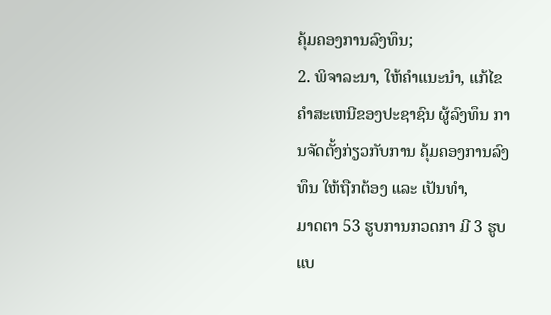ຄຸ້ມຄອງການລົງທຶນ;
2. ພິຈາລະນາ, ໃຫ້ຄໍາແນະນໍາ, ແກ້ໄຂຄໍາສະເຫນີຂອງປະຊາຊົນ ຜູ້ລົງທຶນ ການຈັດຕັ້ງກ່ຽວກັບການ ຄຸ້ມຄອງການລົງທຶນ ໃຫ້ຖືກຕ້ອງ ແລະ ເປັນທໍາ,
ມາດຕາ 53 ຮູບການກວດກາ ມີ 3 ຮູບແບ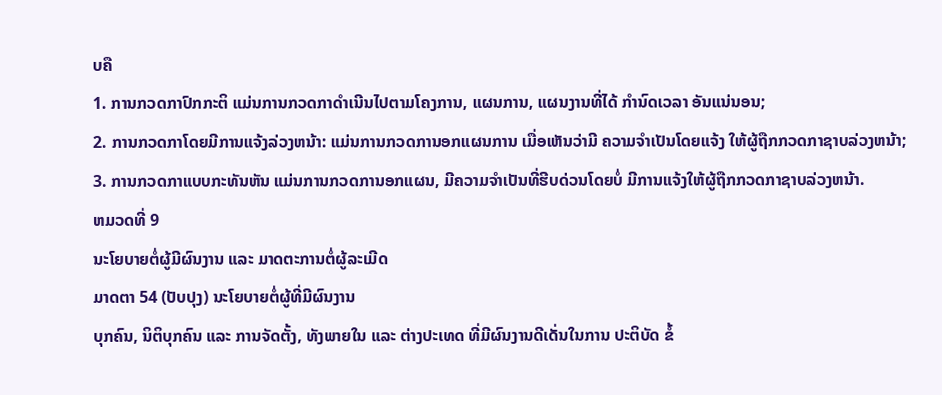ບຄື
1. ການກວດກາປົກກະຕິ ແມ່ນການກວດກາດໍາເນີນໄປຕາມໂຄງການ, ແຜນການ, ແຜນງານທີ່ໄດ້ ກໍານົດເວລາ ອັນແນ່ນອນ;
2. ການກວດກາໂດຍມີການແຈ້ງລ່ວງຫນ້າ: ແມ່ນການກວດການອກແຜນການ ເມື່ອເຫັນວ່າມີ ຄວາມຈໍາເປັນໂດຍແຈ້ງ ໃຫ້ຜູ້ຖືກກວດກາຊາບລ່ວງຫນ້າ;
3. ການກວດກາແບບກະທັນຫັນ ແມ່ນການກວດການອກແຜນ, ມີຄວາມຈໍາເປັນທີ່ຮີບດ່ວນໂດຍບໍ່ ມີການແຈ້ງໃຫ້ຜູ້ຖືກກວດກາຊາບລ່ວງຫນ້າ.
ຫມວດທີ່ 9
ນະໂຍບາຍຕໍ່ຜູ້ມີຜົນງານ ແລະ ມາດຕະການຕໍ່ຜູ້ລະເມີດ
ມາດຕາ 54 (ປັບປຸງ) ນະໂຍບາຍຕໍ່ຜູ້ທີ່ມີຜົນງານ
ບຸກຄົນ, ນິຕິບຸກຄົນ ແລະ ການຈັດຕັ້ງ, ທັງພາຍໃນ ແລະ ຕ່າງປະເທດ ທີ່ມີຜົນງານດີເດັ່ນໃນການ ປະຕິບັດ ຂໍ້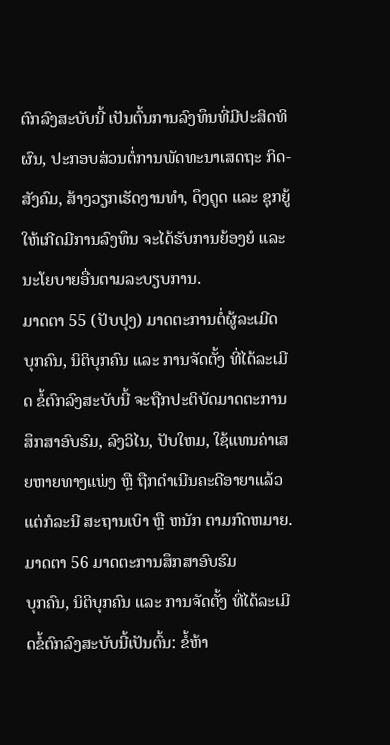ຕົກລົງສະບັບນີ້ ເປັນຕົ້ນການລົງທຶນທີ່ມີປະສິດທິຜົນ, ປະກອບສ່ວນຕໍ່ການພັດທະນາເສດຖະ ກິດ-ສັງຄົມ, ສ້າງວຽກເຮັດງານທໍາ, ດຶງດູດ ແລະ ຊຸກຍູ້ໃຫ້ເກີດມີການລົງທຶນ ຈະໄດ້ຮັບການຍ້ອງຍໍ ແລະ ນະໂຍບາຍອື່ນຕາມລະບຽບການ.
ມາດຕາ 55 (ປັບປຸງ) ມາດຕະການຕໍ່ຜູ້ລະເມີດ
ບຸກຄົນ, ນິຕິບຸກຄົນ ແລະ ການຈັດຕັ້ງ ທີ່ໄດ້ລະເມີດ ຂໍ້ຕົກລົງສະບັບນີ້ ຈະຖືກປະຕິບັດມາດຕະການ ສຶກສາອົບຮົມ, ລົງວິໄນ, ປັບໃຫມ, ໃຊ້ແທນຄ່າເສຍຫາຍທາງແພ່ງ ຫຼື ຖືກດໍາເນີນຄະດີອາຍາແລ້ວແຕ່ກໍລະນີ ສະຖານເບົາ ຫຼື ຫນັກ ຕາມກົດຫມາຍ.
ມາດຕາ 56 ມາດຕະການສຶກສາອົບຮົມ
ບຸກຄົນ, ນິຕິບຸກຄົນ ແລະ ການຈັດຕັ້ງ ທີ່ໄດ້ລະເມີດຂໍ້ຕົກລົງສະບັບນີ້ເປັນຕົ້ນ: ຂໍ້ຫ້າ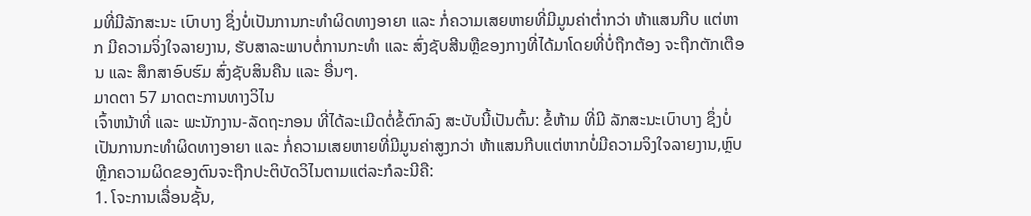ມທີ່ມີລັກສະນະ ເບົາບາງ ຊຶ່ງບໍ່ເປັນການກະທໍາຜິດທາງອາຍາ ແລະ ກໍ່ຄວາມເສຍຫາຍທີ່ມີມູນຄ່າຕໍ່າກວ່າ ຫ້າແສນກີບ ແຕ່ຫາກ ມີຄວາມຈິ່ງໃຈລາຍງານ, ຮັບສາລະພາບຕໍ່ການກະທໍາ ແລະ ສົ່ງຊັບສີນຫຼືຂອງກາງທີ່ໄດ້ມາໂດຍທີ່ບໍ່ຖືກຕ້ອງ ຈະຖືກຕັກເຕືອນ ແລະ ສຶກສາອົບຮົມ ສົ່ງຊັບສິນຄືນ ແລະ ອື່ນໆ.
ມາດຕາ 57 ມາດຕະການທາງວິໄນ
ເຈົ້າຫນ້າທີ່ ແລະ ພະນັກງານ-ລັດຖະກອນ ທີ່ໄດ້ລະເມີດຕໍ່ຂໍ້ຕົກລົງ ສະບັບນີ້ເປັນຕົ້ນ: ຂໍ້ຫ້າມ ທີ່ມີ ລັກສະນະເບົາບາງ ຊຶ່ງບໍ່ເປັນການກະທໍາຜິດທາງອາຍາ ແລະ ກໍ່ຄວາມເສຍຫາຍທີ່ມີມູນຄ່າສູງກວ່າ ຫ້າແສນກີບແຕ່ຫາກບໍ່ມີຄວາມຈິງໃຈລາຍງານ,ຫຼົບຫຼີກຄວາມຜິດຂອງຕົນຈະຖືກປະຕິບັດວິໄນຕາມແຕ່ລະກໍລະນີຄື:
1. ໂຈະການເລື່ອນຊັ້ນ,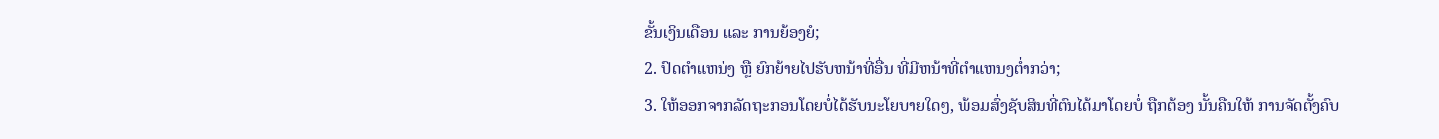ຂັ້ນເງິນເດືອນ ແລະ ການຍ້ອງຍໍ;
2. ປົດຕໍາແຫນ່ງ ຫຼື ຍົກຍ້າຍໄປຮັບຫນ້າທີ່ອື່ນ ທີ່ມີຫນ້າທີ່ຕໍາແຫນງຕໍ່າກວ່າ;
3. ໃຫ້ອອກຈາກລັດຖະກອນໂດຍບໍ່ໄດ້ຮັບນະໂຍບາຍໃດໆ, ພ້ອມສົ່ງຊັບສິນທີ່ຕົນໄດ້ມາໂດຍບໍ່ ຖືກຕ້ອງ ນັ້ນຄືນໃຫ້ ການຈັດຕັ້ງຄົບ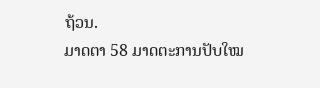ຖ້ວນ.
ມາດຕາ 58 ມາດຕະການປັບໃໝ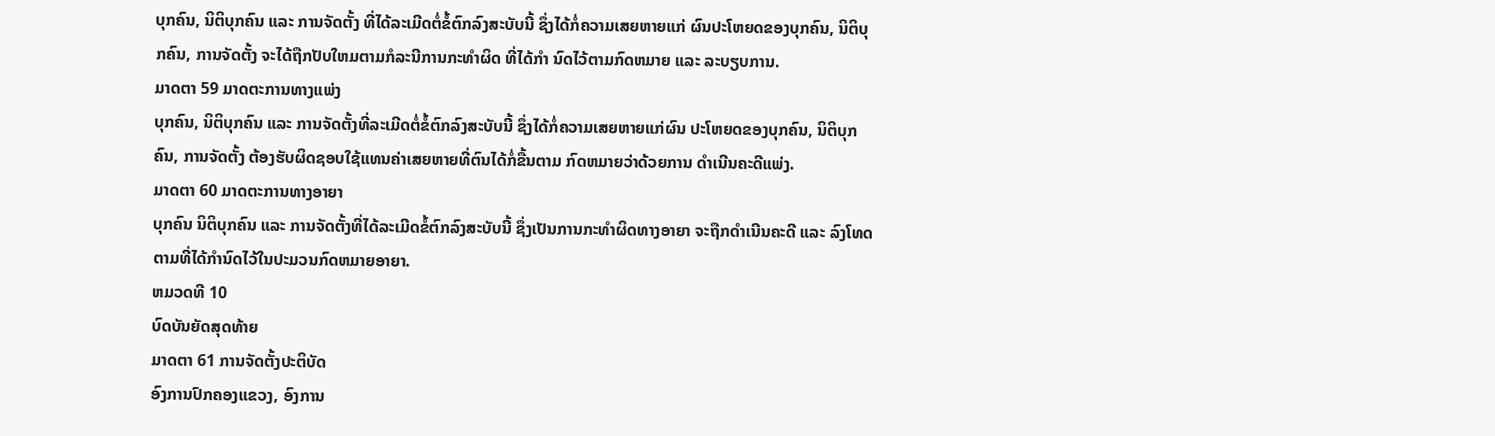ບຸກຄົນ, ນິຕິບຸກຄົນ ແລະ ການຈັດຕັ້ງ ທີ່ໄດ້ລະເມີດຕໍ່ຂໍ້ຕົກລົງສະບັບນີ້ ຊຶ່ງໄດ້ກໍ່ຄວາມເສຍຫາຍແກ່ ຜົນປະໂຫຍດຂອງບຸກຄົນ, ນິຕິບຸກຄົນ, ການຈັດຕັ້ງ ຈະໄດ້ຖືກປັບໃຫມຕາມກໍລະນີການກະທໍາຜິດ ທີ່ໄດ້ກໍາ ນົດໄວ້ຕາມກົດຫມາຍ ແລະ ລະບຽບການ.
ມາດຕາ 59 ມາດຕະການທາງແພ່ງ
ບຸກຄົນ, ນິຕິບຸກຄົນ ແລະ ການຈັດຕັ້ງທີ່ລະເມີດຕໍ່ຂໍ້ຕົກລົງສະບັບນີ້ ຊຶ່ງໄດ້ກໍ່ຄວາມເສຍຫາຍແກ່ຜົນ ປະໂຫຍດຂອງບຸກຄົນ, ນິຕິບຸກຄົນ, ການຈັດຕັ້ງ ຕ້ອງຮັບຜິດຊອບໃຊ້ແທນຄ່າເສຍຫາຍທີ່ຕົນໄດ້ກໍ່ຂື້ນຕາມ ກົດຫມາຍວ່າດ້ວຍການ ດໍາເນີນຄະດີແພ່ງ.
ມາດຕາ 60 ມາດຕະການທາງອາຍາ
ບຸກຄົນ ນິຕິບຸກຄົນ ແລະ ການຈັດຕັ້ງທີ່ໄດ້ລະເມີດຂໍ້ຕົກລົງສະບັບນີ້ ຊຶ່ງເປັນການກະທໍາຜິດທາງອາຍາ ຈະຖືກດໍາເນີນຄະດີ ແລະ ລົງໂທດຕາມທີ່ໄດ້ກໍານົດໄວ້ໃນປະມວນກົດຫມາຍອາຍາ.
ຫມວດທີ 10
ບົດບັນຍັດສຸດທ້າຍ
ມາດຕາ 61 ການຈັດຕັ້ງປະຕິບັດ
ອົງການປົກຄອງແຂວງ, ອົງການ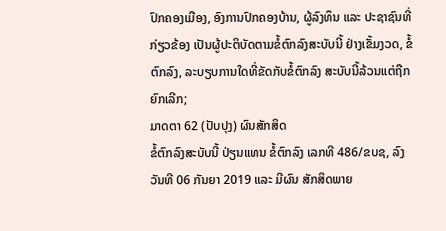ປົກຄອງເມືອງ, ອົງການປົກຄອງບ້ານ, ຜູ້ລົງທຶນ ແລະ ປະຊາຊົນທີ່ ກ່ຽວຂ້ອງ ເປັນຜູ້ປະຕິບັດຕາມຂໍ້ຕົກລົງສະບັບນີ້ ຢ່າງເຂັ້ມງວດ, ຂໍ້ຕົກລົງ, ລະບຽບການໃດທີ່ຂັດກັບຂໍ້ຕົກລົງ ສະບັບນີ້ລ້ວນແຕ່ຖືກຍົກເລີກ;
ມາດຕາ 62 (ປັບປຸງ) ຜົນສັກສິດ
ຂໍ້ຕົກລົງສະບັບນີ້ ປ່ຽນແທນ ຂໍ້ຕົກລົງ ເລກທີ 486/ຂບຊ, ລົງວັນທີ 06 ກັນຍາ 2019 ແລະ ມີຜົນ ສັກສິດພາຍ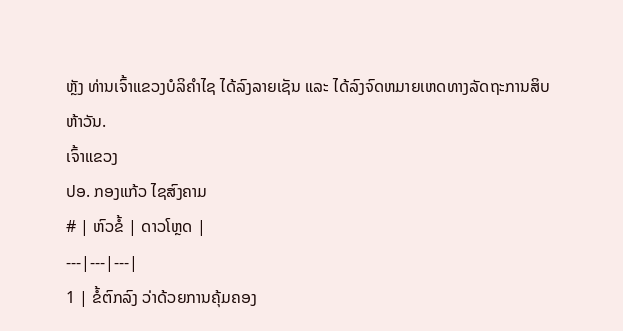ຫຼັງ ທ່ານເຈົ້າແຂວງບໍລິຄໍາໄຊ ໄດ້ລົງລາຍເຊັນ ແລະ ໄດ້ລົງຈົດຫມາຍເຫດທາງລັດຖະການສິບຫ້າວັນ.
ເຈົ້າແຂວງ
ປອ. ກອງແກ້ວ ໄຊສົງຄາມ
# | ຫົວຂໍ້ | ດາວໂຫຼດ |
---|---|---|
1 | ຂໍ້ຕົກລົງ ວ່າດ້ວຍການຄຸ້ມຄອງ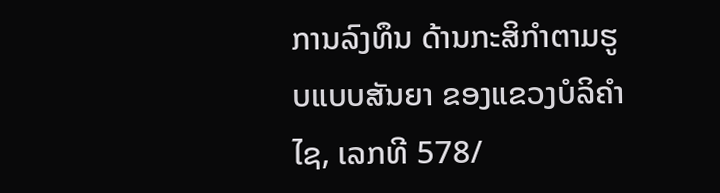ການລົງທຶນ ດ້ານກະສິກໍາຕາມຮູບແບບສັນຍາ ຂອງແຂວງບໍລິຄໍາໄຊ, ເລກທີ 578/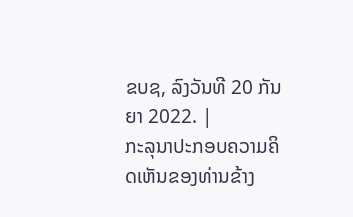ຂບຊ, ລົງວັນທີ 20 ກັນຍາ 2022. |
ກະລຸນາປະກອບຄວາມຄິດເຫັນຂອງທ່ານຂ້າງ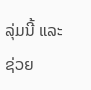ລຸ່ມນີ້ ແລະຊ່ວຍ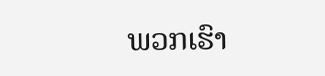ພວກເຮົາ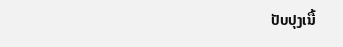ປັບປຸງເນື້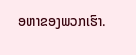ອຫາຂອງພວກເຮົາ.